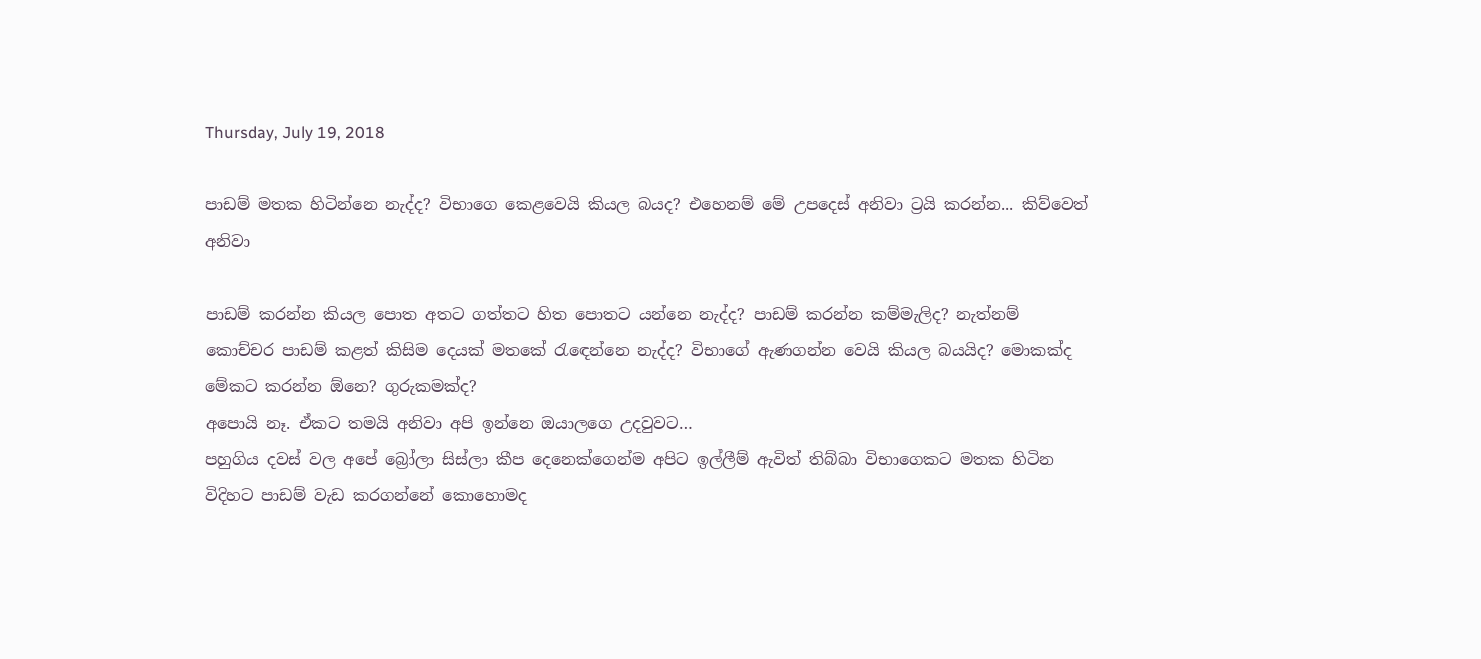Thursday, July 19, 2018

පාඩම් මතක හිටින්නෙ නැද්ද? විභාගෙ කෙළවෙයි කියල බයද? එහෙනම් මේ උපදෙස් අනිවා ට්‍රයි කරන්න... කිව්වෙත් අනිවා

පාඩම් කරන්න කියල පොත අතට ගත්තට හිත පොතට යන්නෙ නැද්ද? පාඩම් කරන්න කම්මැලිද? නැත්නම් කොච්චර පාඩම් කළත් කිසිම දෙයක් මතකේ රැඳෙන්නෙ නැද්ද? විභාගේ ඇණගන්න වෙයි කියල බයයිද? මොකක්ද මේකට කරන්න ඕනෙ? ගුරුකමක්ද?
අපොයි නෑ. ඒකට තමයි අනිවා අපි ඉන්නෙ ඔයාලගෙ උදවුවට…
පහුගිය දවස් වල අපේ බ්‍රෝලා සිස්ලා කීප දෙනෙක්ගෙන්ම අපිට ඉල්ලීම් ඇවිත් තිබ්බා විභාගෙකට මතක හිටින විදිහට පාඩම් වැඩ කරගන්නේ කොහොමද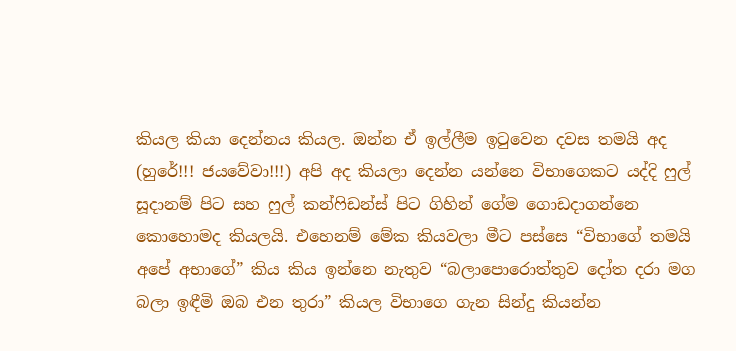කියල කියා දෙන්නය කියල. ඔන්න ඒ ඉල්ලීම ඉටුවෙන දවස තමයි අද (හුරේ!!! ජයවේවා!!!) අපි අද කියලා දෙන්න යන්නෙ විභාගෙකට යද්දි ෆුල් සූදානම් පිට සහ ෆුල් කන්ෆිඩන්ස් පිට ගිහින් ගේම ගොඩදාගන්නෙ කොහොමද කියලයි. එහෙනම් මේක කියවලා මීට පස්සෙ “විභාගේ තමයි අපේ අභාගේ” කිය කිය ඉන්නෙ නැතුව “බලාපොරොත්තුව දෝත දරා මග බලා ඉඳීමි ඔබ එන තුරා” කියල විභාගෙ ගැන සින්දු කියන්න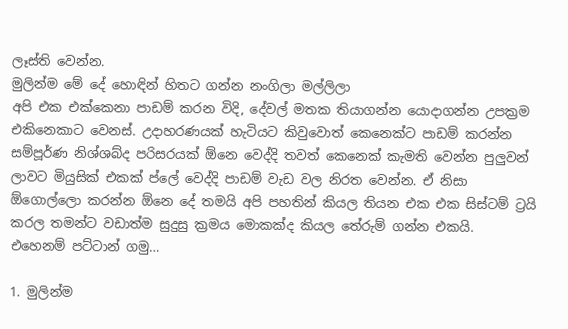ලෑස්ති වෙන්න.
මුලින්ම මේ දේ හොඳින් හිතට ගන්න නංගිලා මල්ලිලා
අපි එක එක්කෙනා පාඩම් කරන විදි, දේවල් මතක තියාගන්න යොදාගන්න උපක්‍රම එකිනෙකාට වෙනස්. උදාහරණයක් හැටියට කිවුවොත් කෙනෙක්ට පාඩම් කරන්න සම්පූර්ණ නිශ්ශබ්ද පරිසරයක් ඕනෙ වෙද්දි තවත් කෙනෙක් කැමති වෙන්න පුලුවන් ලාවට මියුසික් එකක් ප්ලේ වෙද්දි පාඩම් වැඩ වල නිරත වෙන්න. ඒ නිසා ඕගොල්ලො කරන්න ඕනෙ දේ තමයි අපි පහතින් කියල තියන එක එක සිස්ටම් ට්‍රයි කරල තමන්ට වඩාත්ම සුදුසු ක්‍රමය මොකක්ද කියල තේරුම් ගන්න එකයි.
එහෙනම් පට්ටාන් ගමු…

1. මුලින්ම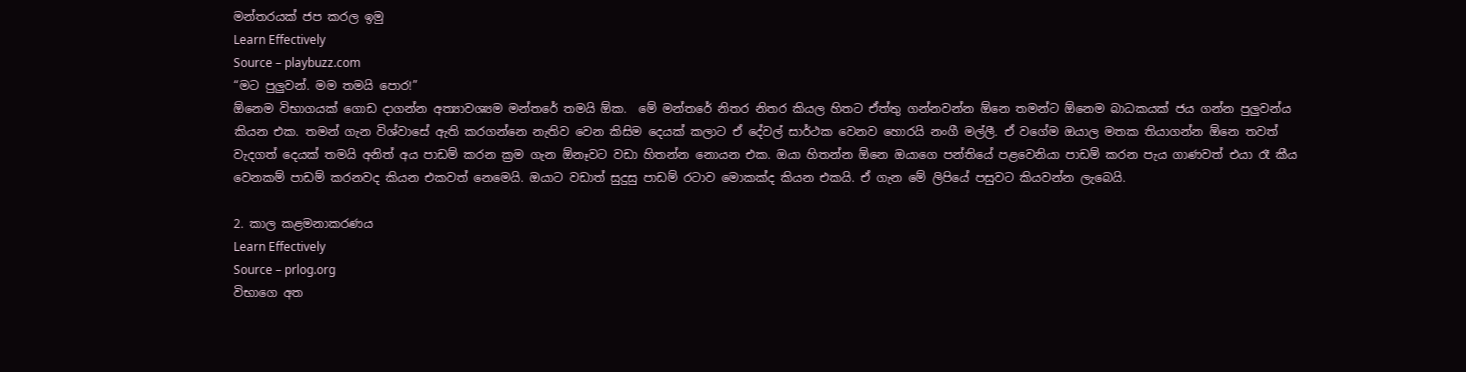මන්තරයක් ජප කරල ඉමු
Learn Effectively
Source – playbuzz.com
“මට පුලුවන්. මම තමයි පොර!”
ඕනෙම විභාගයක් ගොඩ දාගන්න අත්‍යාවශ්‍යම මන්තරේ තමයි ඕක.  මේ මන්තරේ නිතර නිතර කියල හිතට ඒත්තු ගන්නවන්න ඕනෙ තමන්ට ඕනෙම බාධකයක් ජය ගන්න පුලුවන්ය කියන එක. තමන් ගැන විශ්වාසේ ඇති කරගන්නෙ නැතිව වෙන කිසිම දෙයක් කලාට ඒ දේවල් සාර්ථක වෙනව හොරයි නංගී මල්ලී. ඒ වගේම ඔයාල මතක තියාගන්න ඕනෙ තවත් වැදගත් දෙයක් තමයි අනිත් අය පාඩම් කරන ක්‍රම ගැන ඕනෑවට වඩා හිතන්න නොයන එක. ඔයා හිතන්න ඕනෙ ඔයාගෙ පන්තියේ පළවෙනියා පාඩම් කරන පැය ගාණවත් එයා රෑ කීය වෙනකම් පාඩම් කරනවද කියන එකවත් නෙමෙයි. ඔයාට වඩාත් සුදුසු පාඩම් රටාව මොකක්ද කියන එකයි. ඒ ගැන මේ ලිපියේ පසුවට කියවන්න ලැබෙයි.

2. කාල කළමනාකරණය
Learn Effectively
Source – prlog.org
විභාගෙ අත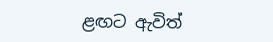ළඟට ඇවිත්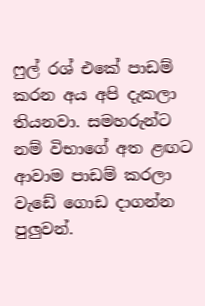ෆුල් රශ් එකේ පාඩම් කරන අය අපි දැකලා තියනවා. සමහරුන්ට නම් විභාගේ අත ළඟට ආවාම පාඩම් කරලා වැඩේ ගොඩ දාගන්න පුලුවන්.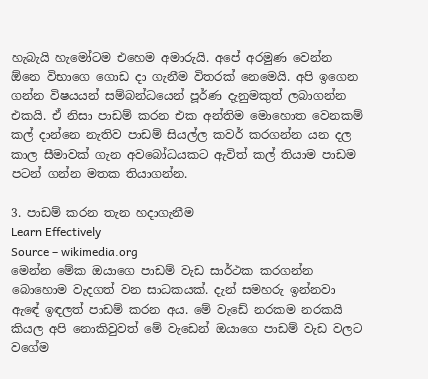හැබැයි හැමෝටම එහෙම අමාරුයි. අපේ අරමුණ වෙන්න ඕනෙ විභාගෙ ගොඩ දා ගැනීම විතරක් නෙමෙයි. අපි ඉගෙන ගන්න විෂයයන් සම්බන්ධයෙන් පූර්ණ දැනුමකුත් ලබාගන්න එකයි. ඒ නිසා පාඩම් කරන එක අන්තිම මොහොත වෙනකම් කල් දාන්නෙ නැතිව පාඩම් සියල්ල කවර් කරගන්න යන දල කාල සීමාවක් ගැන අවබෝධයකට ඇවිත් කල් තියාම පාඩම පටන් ගන්න මතක තියාගන්න.

3. පාඩම් කරන තැන හදාගැනීම
Learn Effectively
Source – wikimedia.org
මෙන්න මේක ඔයාගෙ පාඩම් වැඩ සාර්ථක කරගන්න බොහොම වැදගත් වන සාධකයක්. දැන් සමහරු ඉන්නවා ඇඳේ ඉඳලත් පාඩම් කරන අය. මේ වැඩේ නරකම නරකයි කියල අපි නොකිවුවත් මේ වැඩෙන් ඔයාගෙ පාඩම් වැඩ වලට වගේම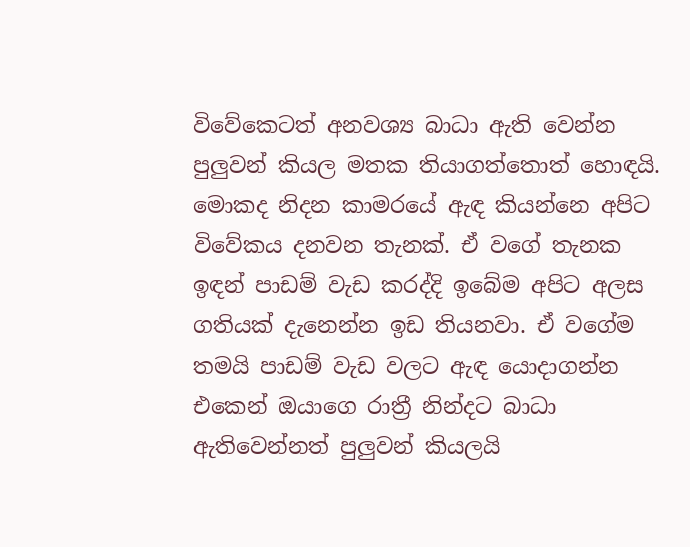විවේකෙටත් අනවශ්‍ය බාධා ඇති වෙන්න පුලුවන් කියල මතක තියාගත්තොත් හොඳයි. මොකද නිදන කාමරයේ ඇඳ කියන්නෙ අපිට විවේකය දනවන තැනක්. ඒ වගේ තැනක ඉඳන් පාඩම් වැඩ කරද්දි ඉබේම අපිට අලස ගතියක් දැනෙන්න ඉඩ තියනවා. ඒ වගේම තමයි පාඩම් වැඩ වලට ඇඳ යොදාගන්න එකෙන් ඔයාගෙ රාත්‍රී නින්දට බාධා ඇතිවෙන්නත් පුලුවන් කියලයි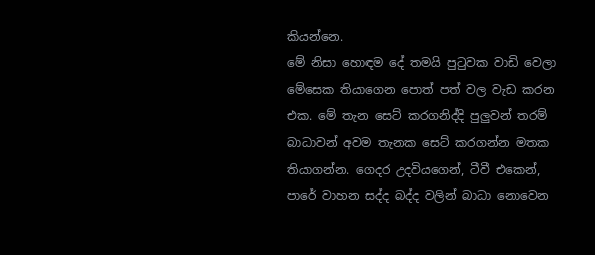කියන්නෙ.
මේ නිසා හොඳම දේ තමයි පුටුවක වාඩි වෙලා මේසෙක තියාගෙන පොත් පත් වල වැඩ කරන එක. මේ තැන සෙට් කරගනිද්දි පුලුවන් තරම් බාධාවන් අවම තැනක සෙට් කරගන්න මතක තියාගන්න. ගෙදර උදවියගෙන්, ටීවී එකෙන්, පාරේ වාහන සද්ද බද්ද වලින් බාධා නොවෙන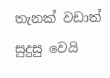තැනක් වඩාත් සුදුසු වෙයි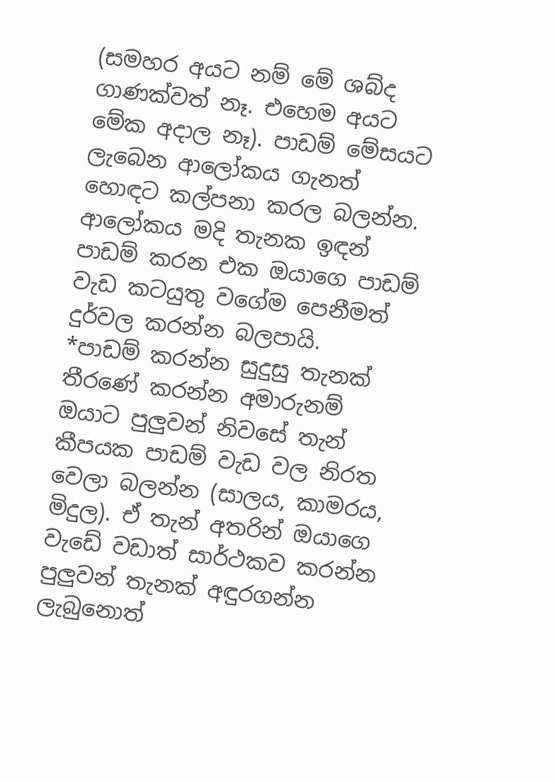(සමහර අයට නම් මේ ශබ්ද ගාණක්වත් නෑ. එහෙම අයට මේක අදාල නෑ). පාඩම් මේසයට ලැබෙන ආලෝකය ගැනත් හොඳට කල්පනා කරල බලන්න. ආලෝකය මදි තැනක ඉඳන් පාඩම් කරන එක ඔයාගෙ පාඩම් වැඩ කටයුතු වගේම පෙනීමත් දුර්වල කරන්න බලපායි.
*පාඩම් කරන්න සුදුසු තැනක් තීරණේ කරන්න අමාරුනම් ඔයාට පුලුවන් නිවසේ තැන් කීපයක පාඩම් වැඩ වල නිරත වෙලා බලන්න (සාලය, කාමරය, මිදුල). ඒ තැන් අතරින් ඔයාගෙ වැඩේ වඩාත් සාර්ථකව කරන්න පුලුවන් තැනක් අඳුරගන්න ලැබුනොත්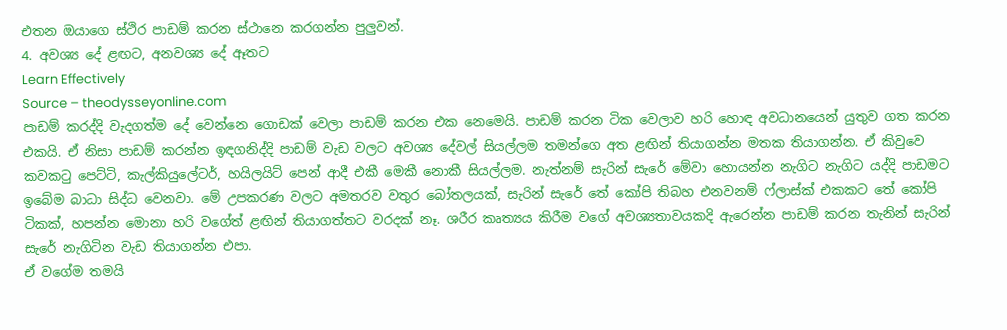එතන ඔයාගෙ ස්ථිර පාඩම් කරන ස්ථානෙ කරගන්න පුලුවන්.
4. අවශ්‍ය දේ ළඟට, අනවශ්‍ය දේ ඈතට
Learn Effectively
Source – theodysseyonline.com
පාඩම් කරද්දි වැදගත්ම දේ වෙන්නෙ ගොඩක් වෙලා පාඩම් කරන එක නෙමෙයි. පාඩම් කරන ටික වෙලාව හරි හොඳ අවධානයෙන් යුතුව ගත කරන එකයි. ඒ නිසා පාඩම් කරන්න ඉඳගනිද්දි පාඩම් වැඩ වලට අවශ්‍ය දේවල් සියල්ලම තමන්ගෙ අත ළඟින් තියාගන්න මතක තියාගන්න. ඒ කිවුවෙ කවකටු පෙට්ටි, කැල්කියුලේටර්, හයිලයිට් පෙන් ආදී එකී මෙකී නොකී සියල්ලම. නැත්නම් සැරින් සැරේ මේවා හොයන්න නැගිට නැගිට යද්දි පාඩමට ඉබේම බාධා සිද්ධ වෙනවා. මේ උපකරණ වලට අමතරව වතුර බෝතලයක්, සැරින් සැරේ තේ කෝපි තිබහ එනවනම් ෆ්ලාස්ක් එකකට තේ කෝපි ටිකක්, හපන්න මොනා හරි වගේත් ළඟින් තියාගත්තට වරදක් නෑ. ශරීර කෘත්‍යය කිරීම වගේ අවශ්‍යතාවයකදි ඇරෙන්න පාඩම් කරන තැනින් සැරින් සැරේ නැගිටින වැඩ තියාගන්න එපා.
ඒ වගේම තමයි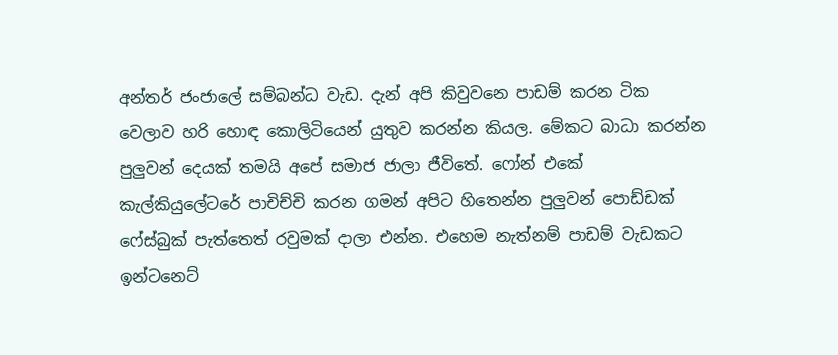අන්තර් ජංජාලේ සම්බන්ධ වැඩ. දැන් අපි කිවුවනෙ පාඩම් කරන ටික වෙලාව හරි හොඳ කොලිටියෙන් යුතුව කරන්න කියල. මේකට බාධා කරන්න පුලුවන් දෙයක් තමයි අපේ සමාජ ජාලා ජීවිතේ. ෆෝන් එකේ කැල්කියුලේටරේ පාචිච්චි කරන ගමන් අපිට හිතෙන්න පුලුවන් පොඩ්ඩක් ෆේස්බුක් පැත්තෙත් රවුමක් දාලා එන්න. එහෙම නැත්නම් පාඩම් වැඩකට ඉන්ටනෙට්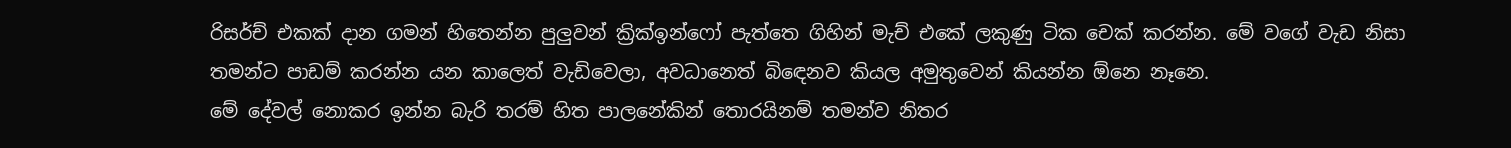රිසර්ච් එකක් දාන ගමන් හිතෙන්න පුලුවන් ක්‍රික්ඉන්ෆෝ පැත්තෙ ගිහින් මැච් එකේ ලකුණු ටික චෙක් කරන්න. මේ වගේ වැඩ නිසා තමන්ට පාඩම් කරන්න යන කාලෙත් වැඩිවෙලා, අවධානෙත් බිඳෙනව කියල අමුතුවෙන් කියන්න ඕනෙ නෑනෙ.
මේ දේවල් නොකර ඉන්න බැරි තරම් හිත පාලනේකින් තොරයිනම් තමන්ව නිතර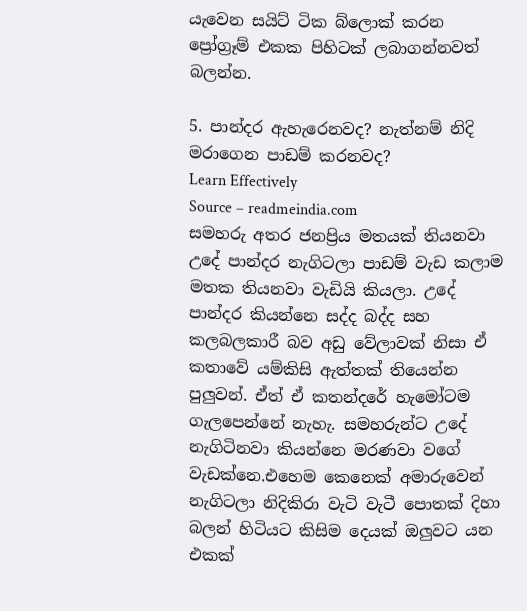යැවෙන සයිට් ටික බ්ලොක් කරන ප්‍රෝග්‍රෑම් එකක පිහිටක් ලබාගන්නවත් බලන්න.

5. පාන්දර ඇහැරෙනවද? නැත්නම් නිදි මරාගෙන පාඩම් කරනවද?
Learn Effectively
Source – readmeindia.com
සමහරු අතර ජනප්‍රිය මතයක් තියනවා උදේ පාන්දර නැගිටලා පාඩම් වැඩ කලාම මතක තියනවා වැඩියි කියලා. උදේ පාන්දර කියන්නෙ සද්ද බද්ද සහ කලබලකාරී බව අඩු වේලාවක් නිසා ඒ කතාවේ යම්කිසි ඇත්තක් තියෙන්න පුලුවන්. ඒත් ඒ කතන්දරේ හැමෝටම ගැලපෙන්නේ නැහැ. සමහරුන්ට උදේ නැගිටිනවා කියන්නෙ මරණවා වගේ වැඩක්නෙ.එහෙම කෙනෙක් අමාරුවෙන් නැගිටලා නිදිකිරා වැටි වැටී පොතක් දිහා බලන් හිටියට කිසිම දෙයක් ඔලුවට යන එකක්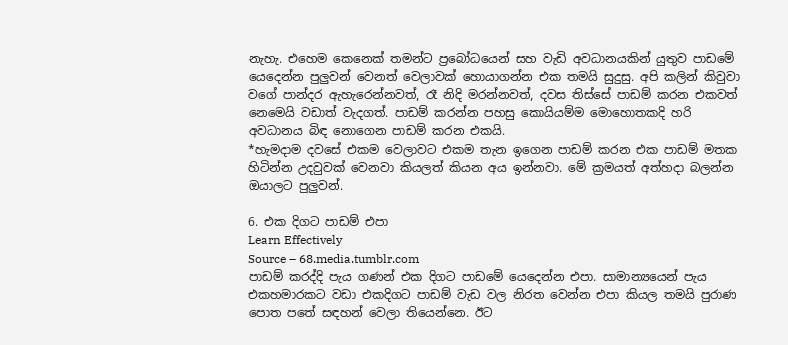නැහැ. එහෙම කෙනෙක් තමන්ට ප්‍රබෝධයෙන් සහ වැඩි අවධානයකින් යුතුව පාඩමේ යෙදෙන්න පුලුවන් වෙනත් වෙලාවක් හොයාගන්න එක තමයි සුදුසු. අපි කලින් කිවුවා වගේ පාන්දර ඇහැරෙන්නවත්, රෑ නිදි මරන්නවත්, දවස තිස්සේ පාඩම් කරන එකවත් නෙමෙයි වඩාත් වැදගත්. පාඩම් කරන්න පහසු කොයියම්ම මොහොතකදි හරි අවධානය බිඳ නොගෙන පාඩම් කරන එකයි.
*හැමදාම දවසේ එකම වෙලාවට එකම තැන ඉගෙන පාඩම් කරන එක පාඩම් මතක හිටින්න උදවුවක් වෙනවා කියලත් කියන අය ඉන්නවා. මේ ක්‍රමයත් අත්හදා බලන්න ඔයාලට පුලුවන්.

6. එක දිගට පාඩම් එපා
Learn Effectively
Source – 68.media.tumblr.com
පාඩම් කරද්දි පැය ගණන් එක දිගට පාඩමේ යෙදෙන්න එපා. සාමාන්‍යයෙන් පැය එකහමාරකට වඩා එකදිගට පාඩම් වැඩ වල නිරත වෙන්න එපා කියල තමයි පුරාණ පොත පතේ සඳහන් වෙලා තියෙන්නෙ. ඊට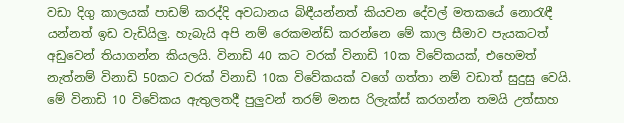වඩා දිගු කාලයක් පාඩම් කරද්දි අවධානය බිඳීයන්නත් කියවන දේවල් මතකයේ නොරැඳී යන්නත් ඉඩ වැඩියිලු. හැබැයි අපි නම් රෙකමන්ඩ් කරන්නෙ මේ කාල සීමාව පැයකටත් අඩුවෙන් තියාගන්න කියලයි. විනාඩි 40 කට වරක් විනාඩි 10ක විවේකයක්, එහෙමත් නැත්නම් විනාඩි 50කට වරක් විනාඩි 10ක විවේකයක් වගේ ගත්තා නම් වඩාත් සුදුසු වෙයි. මේ විනාඩි 10 විවේකය ඇතුලතදී පුලුවන් තරම් මනස රිලැක්ස් කරගන්න තමයි උත්සාහ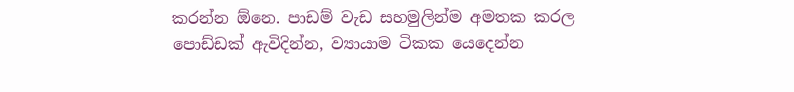කරන්න ඕනෙ. පාඩම් වැඩ සහමුලින්ම අමතක කරල පොඩ්ඩක් ඇවිදින්න, ව්‍යායාම ටිකක යෙදෙන්න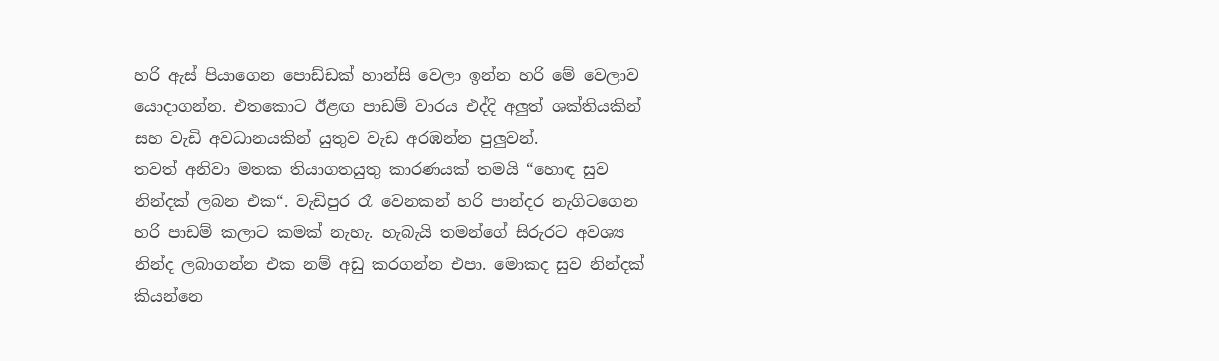හරි ඇස් පියාගෙන පොඩ්ඩක් හාන්සි වෙලා ඉන්න හරි මේ වෙලාව යොදාගන්න. එතකොට ඊළඟ පාඩම් වාරය එද්දි අලුත් ශක්තියකින් සහ වැඩි අවධානයකින් යුතුව වැඩ අරඹන්න පුලුවන්.
තවත් අනිවා මතක තියාගතයුතු කාරණයක් තමයි “හොඳ සුව නින්දක් ලබන එක“. වැඩිපුර රෑ වෙනකන් හරි පාන්දර නැගිටගෙන හරි පාඩම් කලාට කමක් නැහැ. හැබැයි තමන්ගේ සිරුරට අවශ්‍ය නින්ද ලබාගන්න එක නම් අඩු කරගන්න එපා. මොකද සුව නින්දක් කියන්නෙ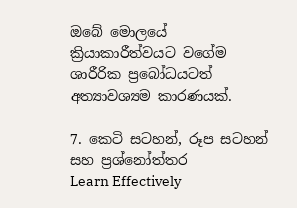ඔබේ මොලයේ ක්‍රියාකාරීත්වයට වගේම ශාරීරික ප්‍රබෝධයටත් අත්‍යාවශ්‍යම කාරණයක්.

7. කෙටි සටහන්, රූප සටහන් සහ ප්‍රශ්නෝත්තර
Learn Effectively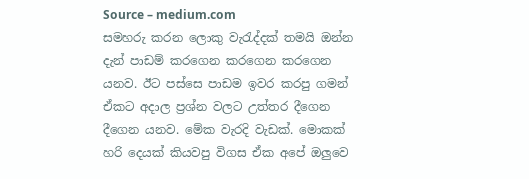Source – medium.com
සමහරු කරන ලොකු වැරැද්දක් තමයි ඔන්න දැන් පාඩම් කරගෙන කරගෙන කරගෙන යනව. ඊට පස්සෙ පාඩම ඉවර කරපු ගමන් ඒකට අදාල ප්‍රශ්න වලට උත්තර දීගෙන දීගෙන යනව. මේක වැරදි වැඩක්. මොකක් හරි දෙයක් කියවපු විගස ඒක අපේ ඔලුවෙ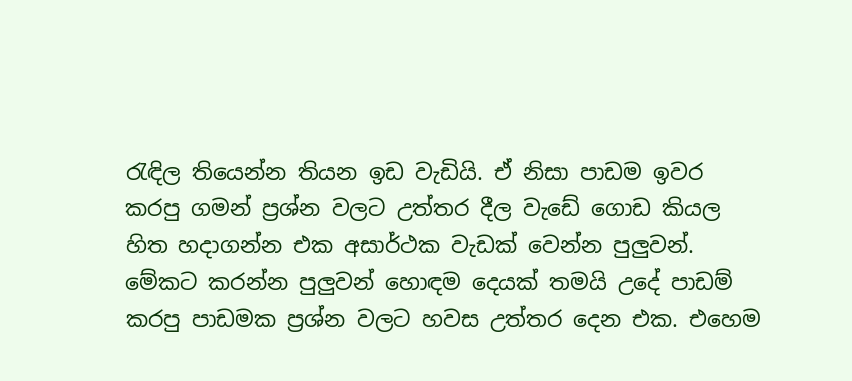රැඳිල තියෙන්න තියන ඉඩ වැඩියි. ඒ නිසා පාඩම ඉවර කරපු ගමන් ප්‍රශ්න වලට උත්තර දීල වැඩේ ගොඩ කියල හිත හදාගන්න එක අසාර්ථක වැඩක් වෙන්න පුලුවන්. මේකට කරන්න පුලුවන් හොඳම දෙයක් තමයි උදේ පාඩම් කරපු පාඩමක ප්‍රශ්න වලට හවස උත්තර දෙන එක. එහෙම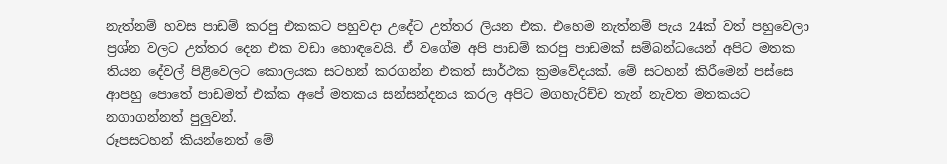නැත්නම් හවස පාඩම් කරපු එකකට පහුවදා උදේට උත්තර ලියන එක. එහෙම නැත්නම් පැය 24ක් වත් පහුවෙලා ප්‍රශ්න වලට උත්තර දෙන එක වඩා හොඳවෙයි. ඒ වගේම අපි පාඩම් කරපු පාඩමක් සම්බන්ධයෙන් අපිට මතක තියන දේවල් පිළිවෙලට කොලයක සටහන් කරගන්න එකත් සාර්ථක ක්‍රමවේදයක්. මේ සටහන් කිරීමෙන් පස්සෙ ආපහු පොතේ පාඩමත් එක්ක අපේ මතකය සන්සන්දනය කරල අපිට මගහැරිච්ච තැන් නැවත මතකයට නගාගන්නත් පුලුවන්.
රූපසටහන් කියන්නෙත් මේ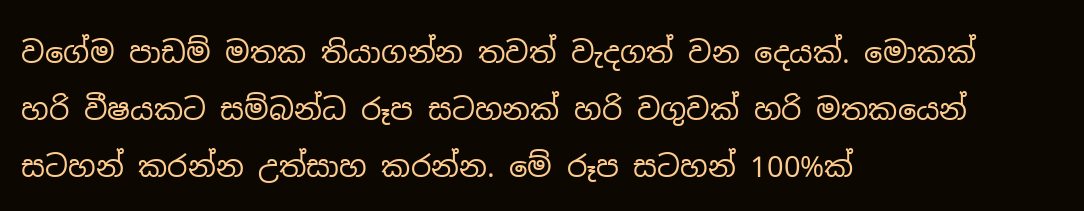වගේම පාඩම් මතක තියාගන්න තවත් වැදගත් වන දෙයක්. මොකක් හරි වීෂයකට සම්බන්ධ රූප සටහනක් හරි වගුවක් හරි මතකයෙන් සටහන් කරන්න උත්සාහ කරන්න. මේ රූප සටහන් 100%ක්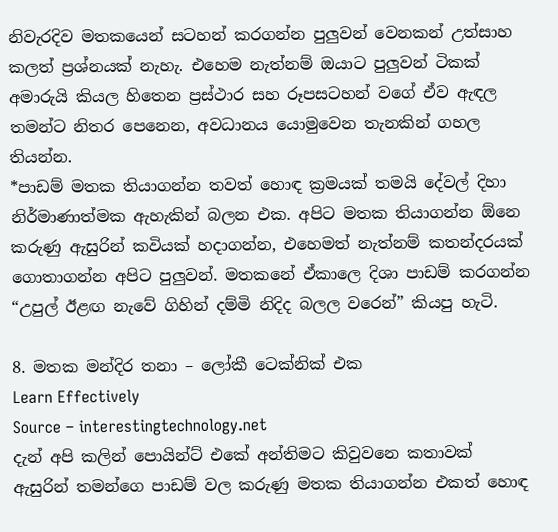නිවැරදිව මතකයෙන් සටහන් කරගන්න පුලුවන් වෙනකන් උත්සාහ කලත් ප්‍රශ්නයක් නැහැ. එහෙම නැත්නම් ඔයාට පුලුවන් ටිකක් අමාරුයි කියල හිතෙන ප්‍රස්ථාර සහ රූපසටහන් වගේ ඒව ඇඳල තමන්ට නිතර පෙනෙන, අවධානය යොමුවෙන තැනකින් ගහල තියන්න.
*පාඩම් මතක තියාගන්න තවත් හොඳ ක්‍රමයක් තමයි දේවල් දිහා නිර්මාණාත්මක ඇහැකින් බලන එක. අපිට මතක තියාගන්න ඕනෙ කරුණු ඇසුරින් කවියක් හදාගන්න, එහෙමත් නැත්නම් කතන්දරයක් ගොතාගන්න අපිට පුලුවන්. මතකනේ ඒකාලෙ දිශා පාඩම් කරගන්න “උපුල් ඊළඟ නැවේ ගිහින් දම්මි නිදිද බලල වරෙන්” කියපු හැටි.

8. මතක මන්දිර තනා – ලෝකී ටෙක්නික් එක
Learn Effectively
Source – interestingtechnology.net
දැන් අපි කලින් පොයින්ට් එකේ අන්තිමට කිවුවනෙ කතාවක් ඇසුරින් තමන්ගෙ පාඩම් වල කරුණු මතක තියාගන්න එකත් හොඳ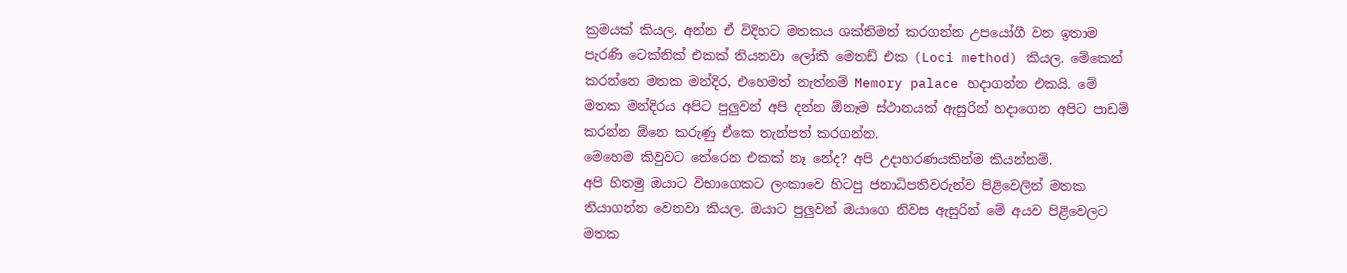ක්‍රමයක් කියල. අන්න ඒ විදිහට මතකය ශක්තිමත් කරගන්න උපයෝගී වන ඉතාම පැරණි ටෙක්නික් එකක් තියනවා ලෝකී මෙතඩ් එක (Loci method) කියල. මේකෙන් කරන්නෙ මතක මන්දිර, එහෙමත් නැත්නම් Memory palace හදාගන්න එකයි. මේ මතක මන්දිරය අපිට පුලුවන් අපි දන්න ඕනෑම ස්ථානයක් ඇසුරින් හදාගෙන අපිට පාඩම් කරන්න ඕනෙ කරුණු ඒකෙ තැන්පත් කරගන්න.
මෙහෙම කිවුවට තේරෙන එකක් නෑ නේද? අපි උදාහරණයකින්ම කියන්නම්.
අපි හිතමු ඔයාට විභාගෙකට ලංකාවෙ හිටපු ජනාධිපතිවරුන්ව පිළිවෙලින් මතක තියාගන්න වෙනවා කියල. ඔයාට පුලුවන් ඔයාගෙ නිවස ඇසුරින් මේ අයව පිළිවෙලට මතක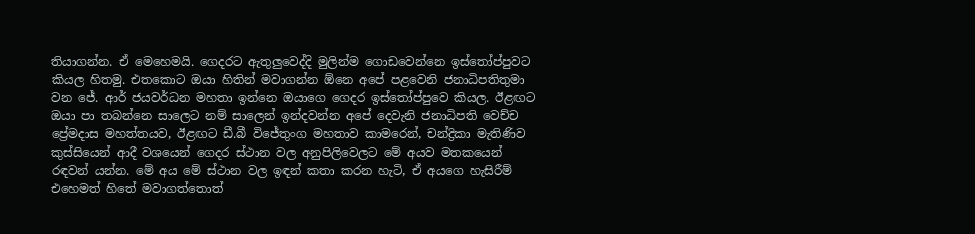තියාගන්න. ඒ මෙහෙමයි. ගෙදරට ඇතුලුවෙද්දි මුලින්ම ගොඩවෙන්නෙ ඉස්තෝප්පුවට කියල හිතමු. එතකොට ඔයා හිතින් මවාගන්න ඕනෙ අපේ පළවෙනි ජනාධිපතිතුමා වන ජේ. ආර් ජයවර්ධන මහතා ඉන්නෙ ඔයාගෙ ගෙදර ඉස්තෝප්පුවෙ කියල. ඊළඟට ඔයා පා තබන්නෙ සාලෙට නම් සාලෙන් ඉන්දවන්න අපේ දෙවැනි ජනාධිපති වෙච්ච ප්‍රේමදාස මහත්තයව, ඊළඟට ඩී.බී විජේතුංග මහතාව කාමරෙන්, චන්ද්‍රිකා මැතිණිව කුස්සියෙන් ආදී වශයෙන් ගෙදර ස්ථාන වල අනුපිලිවෙලට මේ අයව මතකයෙන් රඳවන් යන්න. මේ අය මේ ස්ථාන වල ඉඳන් කතා කරන හැටි, ඒ අයගෙ හැසිරීම් එහෙමත් හිතේ මවාගත්තොත්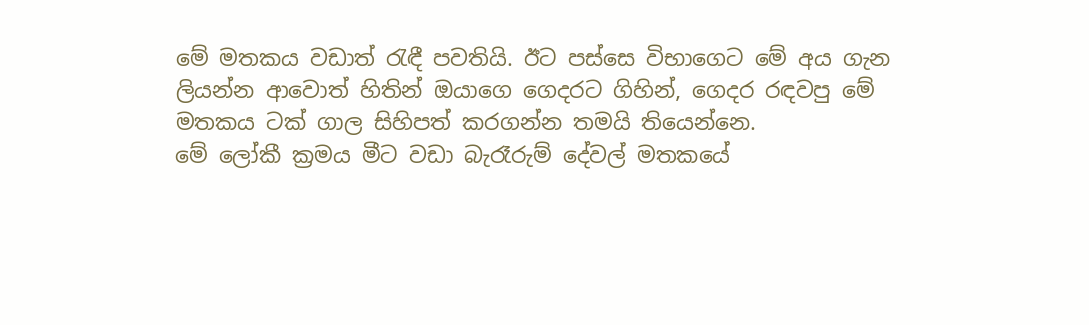මේ මතකය වඩාත් රැඳී පවතියි. ඊට පස්සෙ විභාගෙට මේ අය ගැන ලියන්න ආවොත් හිතින් ඔයාගෙ ගෙදරට ගිහින්, ගෙදර රඳවපු මේ මතකය ටක් ගාල සිහිපත් කරගන්න තමයි තියෙන්නෙ.
මේ ලෝකී ක්‍රමය මීට වඩා බැරෑරුම් දේවල් මතකයේ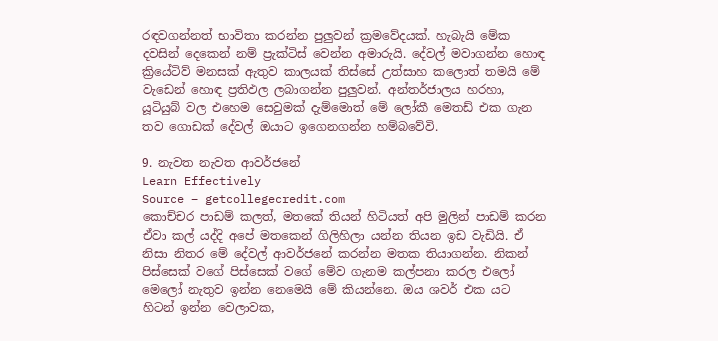රඳවගන්නත් භාවිතා කරන්න පුලුවන් ක්‍රමවේදයක්. හැබැයි මේක දවසින් දෙකෙන් නම් ප්‍රැක්ටිස් වෙන්න අමාරුයි. දේවල් මවාගන්න හොඳ ක්‍රියේටිව් මනසක් ඇතුව කාලයක් තිස්සේ උත්සාහ කලොත් තමයි මේ වැඩෙන් හොඳ ප්‍රතිඵල ලබාගන්න පුලුවන්. අන්තර්ජාලය හරහා, යූටියුබ් වල එහෙම සෙවුමක් දැම්මොත් මේ ලෝකී මෙතඩ් එක ගැන තව ගොඩක් දේවල් ඔයාට ඉගෙනගන්න හම්බවේවි.

9. නැවත නැවත ආවර්ජනේ
Learn Effectively
Source – getcollegecredit.com
කොච්චර පාඩම් කලත්, මතකේ තියන් හිටියත් අපි මුලින් පාඩම් කරන ඒවා කල් යද්දි අපේ මතකෙන් ගිලිහිලා යන්න තියන ඉඩ වැඩියි. ඒ නිසා නිතර මේ දේවල් ආවර්ජනේ කරන්න මතක තියාගන්න. නිකන් පිස්සෙක් වගේ පිස්සෙක් වගේ මේව ගැනම කල්පනා කරල එලෝ මෙලෝ නැතුව ඉන්න නෙමෙයි මේ කියන්නෙ. ඔය ශවර් එක යට හිටන් ඉන්න වෙලාවක,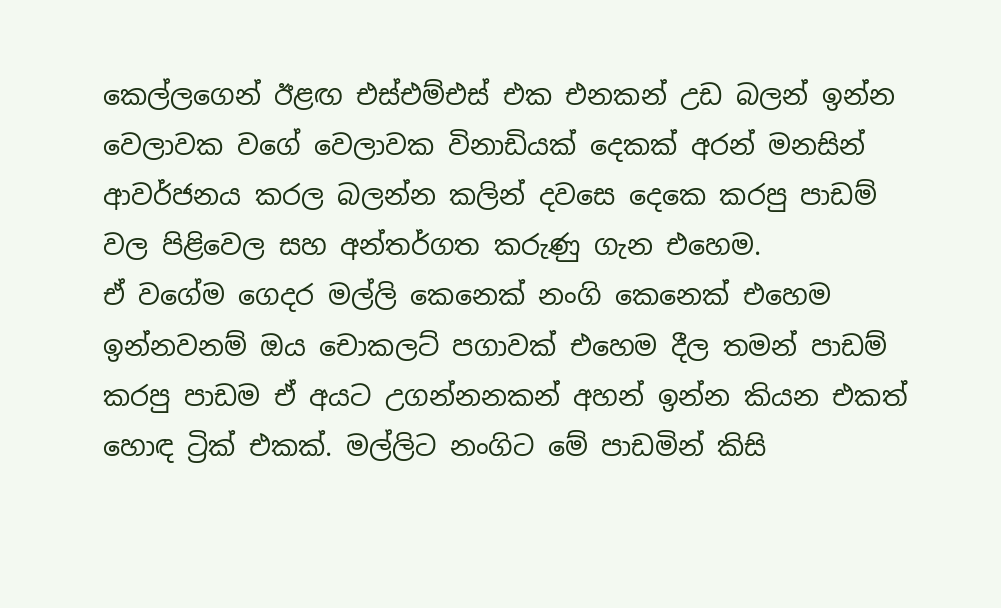කෙල්ලගෙන් ඊළඟ එස්එම්එස් එක එනකන් උඩ බලන් ඉන්න වෙලාවක වගේ වෙලාවක විනාඩියක් දෙකක් අරන් මනසින් ආවර්ජනය කරල බලන්න කලින් දවසෙ දෙකෙ කරපු පාඩම් වල පිළිවෙල සහ අන්තර්ගත කරුණු ගැන එහෙම.
ඒ වගේම ගෙදර මල්ලි කෙනෙක් නංගි කෙනෙක් එහෙම ඉන්නවනම් ඔය චොකලට් පගාවක් එහෙම දීල තමන් පාඩම් කරපු පාඩම ඒ අයට උගන්නනකන් අහන් ඉන්න කියන එකත් හොඳ ට්‍රික් එකක්. මල්ලිට නංගිට මේ පාඩමින් කිසි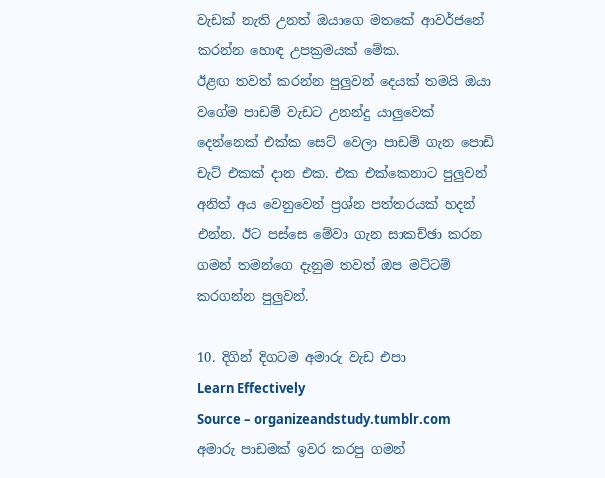වැඩක් නැති උනත් ඔයාගෙ මතකේ ආවර්ජනේ කරන්න හොඳ උපක්‍රමයක් මේක.
ඊළඟ තවත් කරන්න පුලුවන් දෙයක් තමයි ඔයා වගේම පාඩම් වැඩට උනන්දු යාලුවෙක් දෙන්නෙක් එක්ක සෙට් වෙලා පාඩම් ගැන පොඩි චැට් එකක් දාන එක. එක එක්කෙනාට පුලුවන් අනිත් අය වෙනුවෙන් ප්‍රශ්න පත්තරයක් හදන් එන්න. ඊට පස්සෙ මේවා ගැන සාකච්ඡා කරන ගමන් තමන්ගෙ දැනුම තවත් ඔප මට්ටම් කරගන්න පුලුවන්.

10. දිගින් දිගටම අමාරු වැඩ එපා
Learn Effectively
Source – organizeandstudy.tumblr.com
අමාරු පාඩමක් ඉවර කරපු ගමන්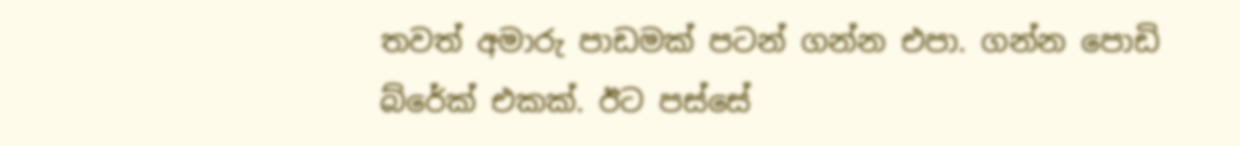තවත් අමාරු පාඩමක් පටන් ගන්න එපා. ගන්න පොඩි බ්රේක් එකක්. ඊට පස්සේ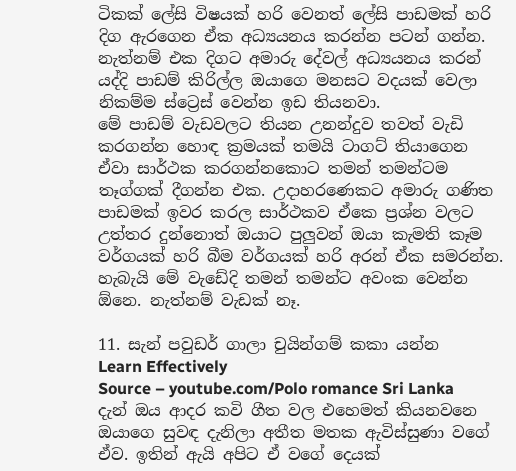ටිකක් ලේසි විෂයක් හරි වෙනත් ලේසි පාඩමක් හරි දිග ඇරගෙන ඒක අධ්‍යයනය කරන්න පටන් ගන්න. නැත්නම් එක දිගට අමාරු දේවල් අධ්‍යයනය කරන් යද්දි පාඩම් කිරිල්ල ඔයාගෙ මනසට වදයක් වෙලා නිකම්ම ස්ට්‍රෙස් වෙන්න ඉඩ තියනවා.
මේ පාඩම් වැඩවලට තියන උනන්දුව තවත් වැඩි කරගන්න හොඳ ක්‍රමයක් තමයි ටාගට් තියාගෙන ඒවා සාර්ථක කරගන්නකොට තමන් තමන්ටම තෑග්ගක් දීගන්න එක. උදාහරණෙකට අමාරු ගණිත පාඩමක් ඉවර කරල සාර්ථකව ඒකෙ ප්‍රශ්න වලට උත්තර දුන්නොත් ඔයාට පුලුවන් ඔයා කැමති කෑම වර්ගයක් හරි බීම වර්ගයක් හරි අරන් ඒක සමරන්න. හැබැයි මේ වැඩේදි තමන් තමන්ට අවංක වෙන්න ඕනෙ. නැත්නම් වැඩක් නෑ.

11. සැන් පවුඩර් ගාලා චුයින්ගම් කකා යන්න
Learn Effectively
Source – youtube.com/Polo romance Sri Lanka
දැන් ඔය ආදර කවි ගීත වල එහෙමත් කියනවනෙ ඔයාගෙ සුවඳ දැනිලා අතීත මතක ඇවිස්සුණා වගේ ඒව. ඉතින් ඇයි අපිට ඒ වගේ දෙයක්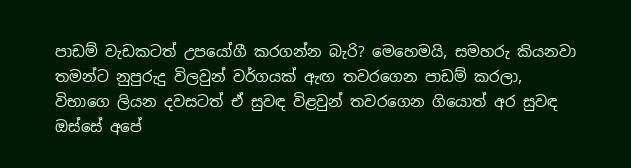පාඩම් වැඩකටත් උපයෝගී කරගන්න බැරි? මෙහෙමයි, සමහරු කියනවා තමන්ට නුපුරුදු විලවුන් වර්ගයක් ඇඟ තවරගෙන පාඩම් කරලා, විභාගෙ ලියන දවසටත් ඒ සුවඳ විළවුන් තවරගෙන ගියොත් අර සුවඳ ඔස්සේ අපේ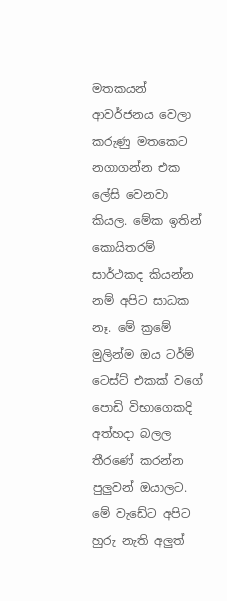මතකයන් ආවර්ජනය වෙලා කරුණු මතකෙට නගාගන්න එක ලේසි වෙනවා කියල. මේක ඉතින් කොයිතරම් සාර්ථකද කියන්න නම් අපිට සාධක නෑ. මේ ක්‍රමේ මුලින්ම ඔය ටර්ම් ටෙස්ට් එකක් වගේ පොඩි විභාගෙකදි අත්හදා බලල තීරණේ කරන්න පුලුවන් ඔයාලට.
මේ වැඩේට අපිට හුරු නැති අලුත්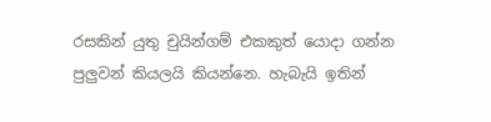රසකින් යුතු චුයින්ගම් එකකුත් යොදා ගන්න පුලුවන් කියලයි කියන්නෙ. හැබැයි ඉතින්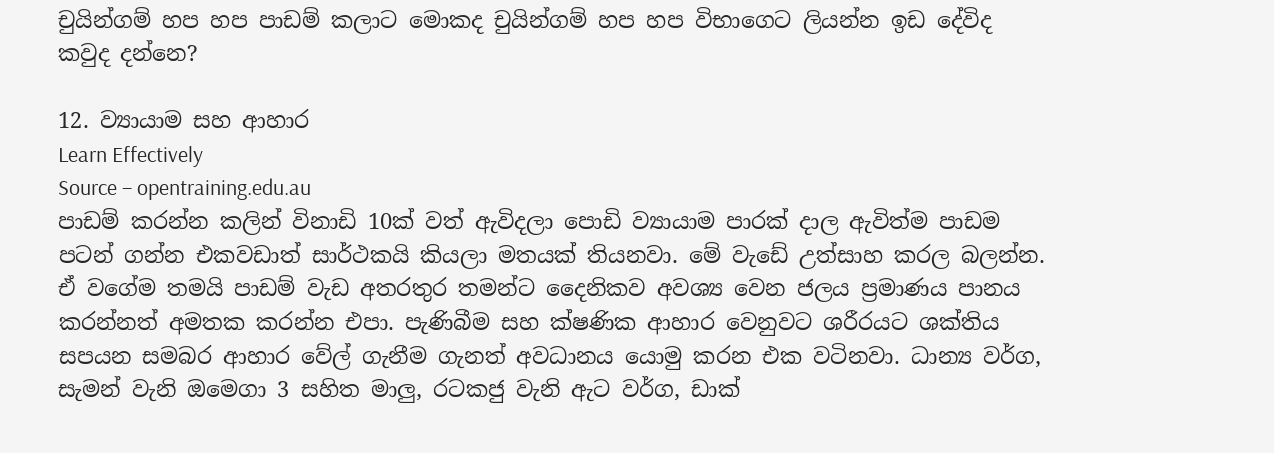චුයින්ගම් හප හප පාඩම් කලාට මොකද චුයින්ගම් හප හප විභාගෙට ලියන්න ඉඩ දේවිද කවුද දන්නෙ?

12. ව්‍යායාම සහ ආහාර
Learn Effectively
Source – opentraining.edu.au
පාඩම් කරන්න කලින් විනාඩි 10ක් වත් ඇවිදලා පොඩි ව්‍යායාම පාරක් දාල ඇවිත්ම පාඩම පටන් ගන්න එකවඩාත් සාර්ථකයි කියලා මතයක් තියනවා. මේ වැඩේ උත්සාහ කරල බලන්න. ඒ වගේම තමයි පාඩම් වැඩ අතරතුර තමන්ට දෛනිකව අවශ්‍ය වෙන ජලය ප්‍රමාණය පානය කරන්නත් අමතක කරන්න එපා. පැණිබීම සහ ක්ෂණික ආහාර වෙනුවට ශරීරයට ශක්තිය සපයන සමබර ආහාර වේල් ගැනීම ගැනත් අවධානය යොමු කරන එක වටිනවා. ධාන්‍ය වර්ග, සැමන් වැනි ඔමෙගා 3 සහිත මාලු, රටකජු වැනි ඇට වර්ග, ඩාක්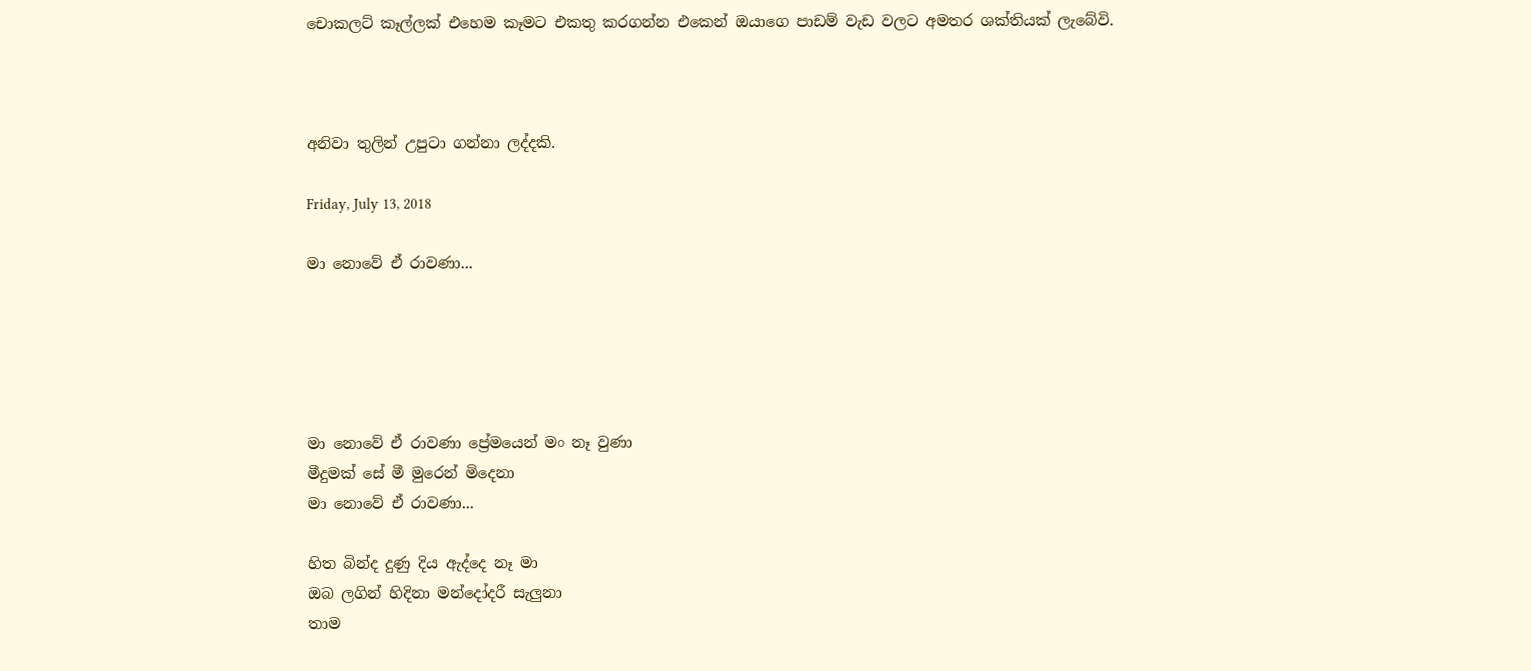චොකලට් කෑල්ලක් එහෙම කෑමට එකතු කරගන්න එකෙන් ඔයාගෙ පාඩම් වැඩ වලට අමතර ශක්තියක් ලැබේවි.



අනිවා තුලින් උපුටා ගන්නා ලද්දකි.

Friday, July 13, 2018

මා නොවේ ඒ රාවණා...





මා නොවේ ඒ රාවණා ප්‍රේමයෙන් මං නෑ වුණා
මීදුමක් සේ මී මුරෙන් මිදෙනා
මා නොවේ ඒ රාවණා...

හිත බින්ද දුණු දිය ඇද්දෙ නෑ මා
ඔබ ලගින් හිදිනා මන්දෝදරී සැලුනා
තාම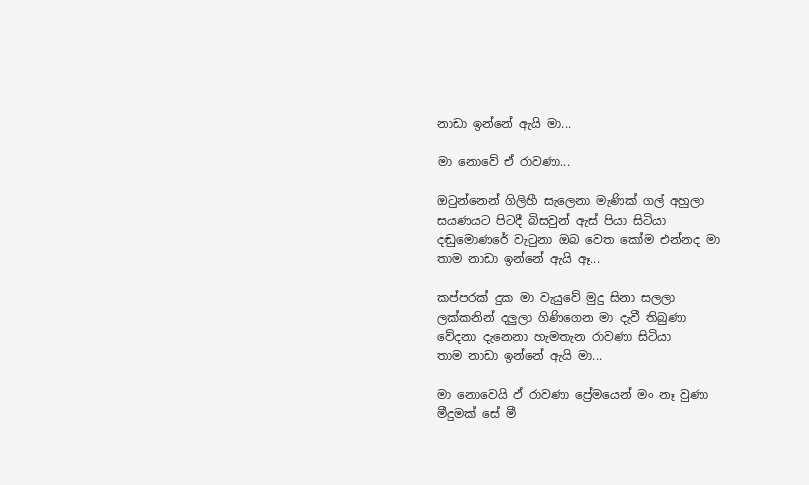නාඩා ඉන්නේ ඇයි මා...

මා නොවේ ඒ රාවණා...

ඔටුන්නෙන් ගිලිහී සැලෙනා මැණික් ගල් අහුලා
සයණයට පිටදී බිසවුන් ඇස් පියා සිටියා
දඬුමොණරේ වැටුනා ඔබ වෙත කෝම එන්නද මා
තාම නාඩා ඉන්නේ ඇයි ඈ...

කප්පරක් දුක මා වැයුවේ මුදු සිනා සලලා
ලක්කනින් දලුලා ගිණිගෙන මා දැවී තිබුණා
වේදනා දැනෙනා හැමතැන රාවණා සිටියා
තාම නාඩා ඉන්නේ ඇයි මා...

මා නොවෙයි ඵ් රාවණා ප්‍රේමයෙන් මං නෑ වුණා
මීදුමක් සේ මී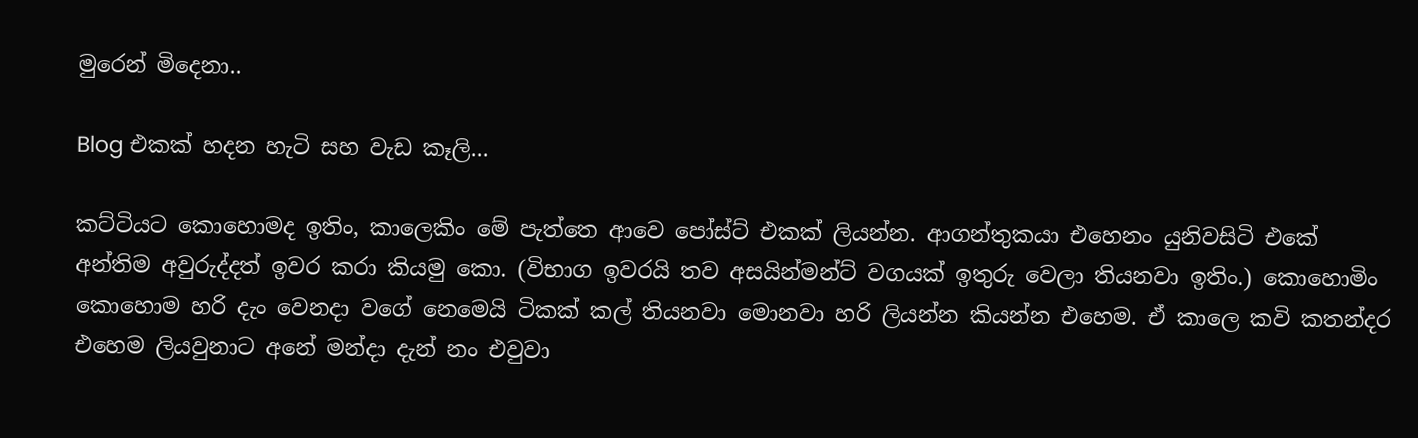මුරෙන් මිදෙනා..

Blog එකක් හදන හැටි සහ වැඩ කෑලි...

කට්ටියට කොහොමද ඉතිං, කාලෙකිං මේ පැත්තෙ ආවෙ පෝස්ට් එකක් ලියන්න. ආගන්තුකයා එහෙනං යුනිවසිටි එකේ අන්තිම අවුරුද්දත් ඉවර කරා කියමු කො. (විභාග ඉවරයි තව අසයින්මන්ට් වගයක් ඉතුරු වෙලා තියනවා ඉතිං.) කොහොමිං කොහොම හරි දැං වෙනදා වගේ නෙමෙයි ටිකක් කල් තියනවා මොනවා හරි ලියන්න කියන්න එහෙම. ඒ කාලෙ කවි කතන්දර එහෙම ලියවුනාට අනේ මන්දා දැන් නං එවුවා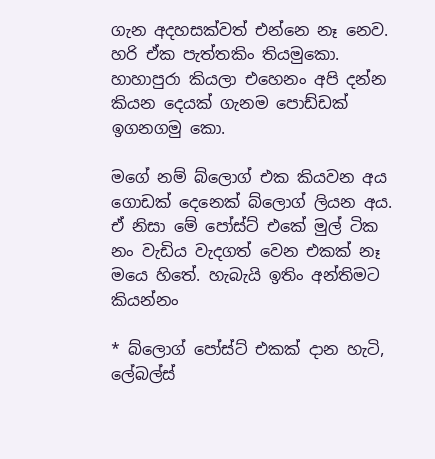ගැන අදහසක්වත් එන්නෙ නෑ නෙව. හරි ඒක පැත්තකිං තියමුකො. හාහාපුරා කියලා එහෙනං අපි දන්න කියන දෙයක් ගැනම පොඩ්ඩක් ඉගනගමු කො.

මගේ නම් බ්ලොග් එක කියවන අය ගොඩක් දෙනෙක් බ්ලොග් ලියන අය. ඒ නිසා මේ පෝස්ට් එකේ මුල් ටික නං වැඩිය වැදගත් වෙන එකක් නෑ මයෙ හිතේ. හැබැයි ඉතිං අන්තිමට කියන්නං

* බ්ලොග් පෝස්ට් එකක් දාන හැටි, ලේබල්ස්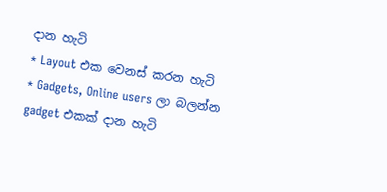දාන හැටි
* Layout එක වෙනස් කරන හැටි
* Gadgets, Online users ලා බලන්න gadget එකක් දාන හැටි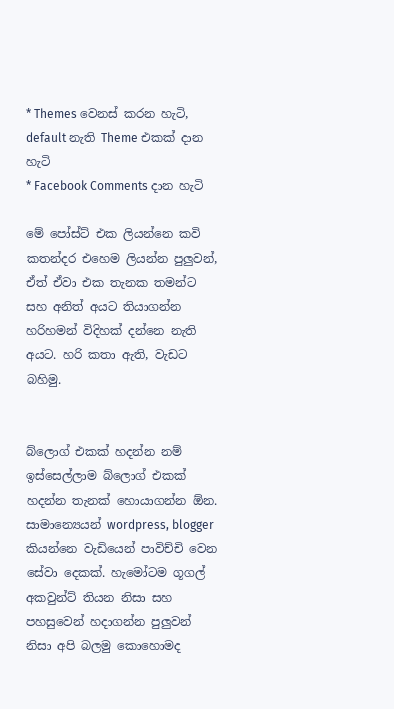* Themes වෙනස් කරන හැටි, default නැති Theme එකක් දාන හැටි
* Facebook Comments දාන හැටි

මේ පෝස්ට් එක ලියන්නෙ කවි කතන්දර එහෙම ලියන්න පුලුවන්, ඒත් ඒවා එක තැනක තමන්ට සහ අනිත් අයට තියාගන්න හරිහමන් විදිහක් දන්නෙ නැති අයට. හරි කතා ඇති, වැඩට බහිමු.


බ්ලොග් එකක් හදන්න නම් ඉස්සෙල්ලාම බ්ලොග් එකක් හදන්න තැනක් හොයාගන්න ඕන. සාමාන්‍යෙයන් wordpress, blogger කියන්නෙ වැඩියෙන් පාවිච්චි වෙන සේවා දෙකක්. හැමෝටම ගූගල් අකවුන්ට් තියන නිසා සහ පහසුවෙන් හදාගන්න පුලුවන් නිසා අපි බලමු කොහොමද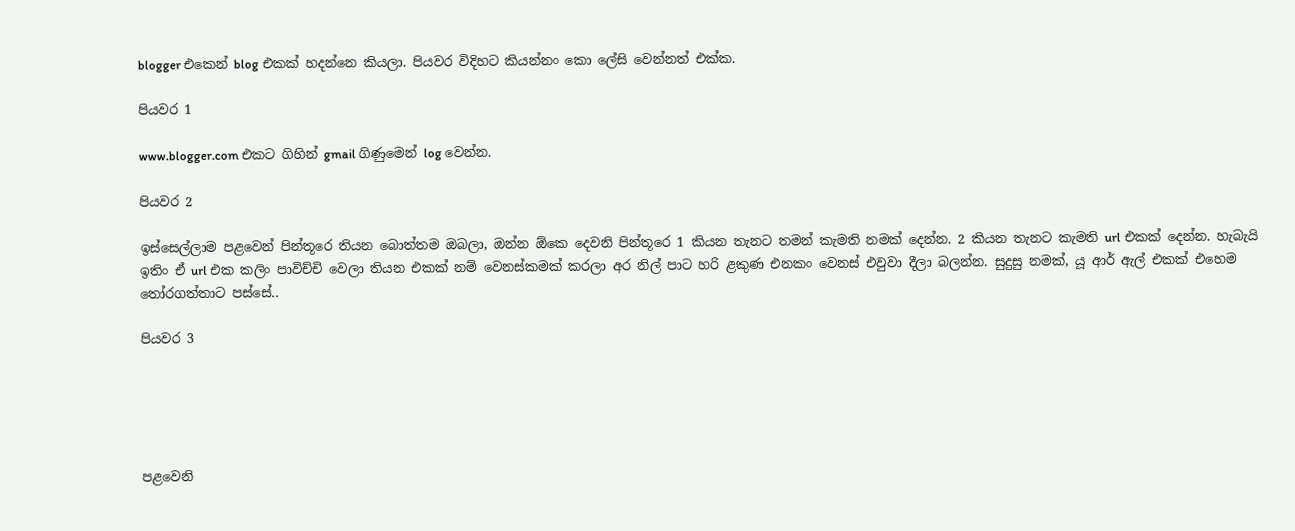blogger එකෙන් blog එකක් හදන්නෙ කියලා. පියවර විදිහට කියන්නං කො ලේසි වෙන්නත් එක්ක.

පියවර 1

www.blogger.com එකට ගිහින් gmail ගිණුමෙන් log වෙන්න.

පියවර 2

ඉස්සෙල්ලාම පළවෙන් පින්තූරෙ තියන බොත්තම ඔබලා, ඔන්න ඕකෙ දෙවනි පින්තූරෙ 1 කියන තැනට තමන් කැමති නමක් දෙන්න. 2 කියන තැනට කැමති url එකක් දෙන්න. හැබැයි ඉතිං ඒ url එක කලිං පාවිච්චි වෙලා තියන එකක් නම් වෙනස්කමක් කරලා අර නිල් පාට හරි ළකුණ එනකං වෙනස් එවුවා දීලා බලන්න. සුදුසු නමක්, යූ ආර් ඇල් එකක් එහෙම තෝරගත්තාට පස්සේ..

පියවර 3





පළවෙනි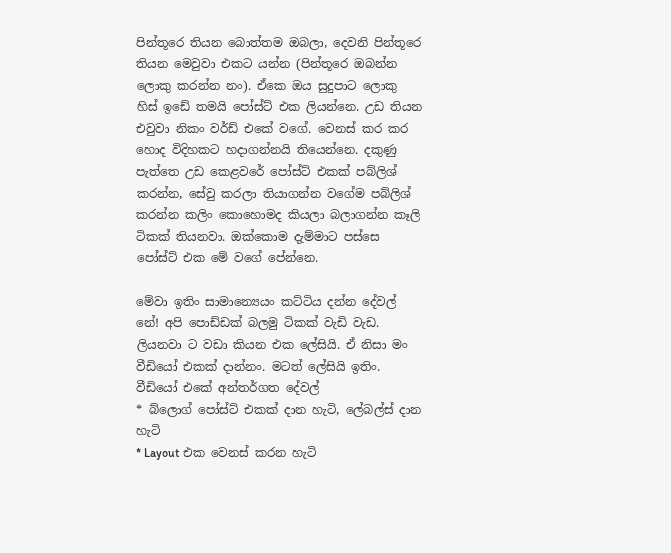පින්තූරෙ තියන බොත්තම ඔබලා, දෙවනි පින්තූරෙ තියන මෙවුවා එකට යන්න (පින්තූරෙ ඔබන්න ලොකු කරන්න නං). ඒකෙ ඔය සුදුපාට ලොකු හිස් ඉඩේ තමයි පෝස්ට් එක ලියන්නෙ. උඩ තියන එවුවා නිකං වර්ඩ් එකේ වගේ. වෙනස් කර කර හොද විදිහකට හදාගන්නයි තියෙන්නෙ. දකුණු පැත්තෙ උඩ කෙළවරේ පෝස්ට් එකක් පබ්ලිශ් කරන්න, සේවු කරලා තියාගන්න වගේම පබ්ලිශ් කරන්න කලිං කොහොමද කියලා බලාගන්න කෑලි ටිකක් තියනවා. ඔක්කොම දැම්මාට පස්සෙ පෝස්ට් එක මේ වගේ පේන්නෙ.

මේවා ඉතිං සාමාන්‍යෙයං කට්ටිය දන්න දේවල් නේ! අපි පොඩ්ඩක් බලමු ටිකක් වැඩි වැඩ. ලියනවා ට වඩා කියන එක ලේසියි. ඒ නිසා මං වීඩියෝ එකක් දාන්නං. මටත් ලේසියි ඉතිං.
වීඩියෝ එකේ අන්තර්ගත දේවල්
* බ්ලොග් පෝස්ට් එකක් දාන හැටි, ලේබල්ස් දාන හැටි
* Layout එක වෙනස් කරන හැටි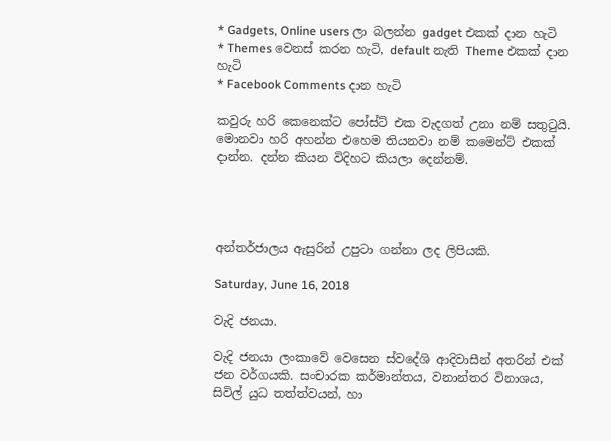* Gadgets, Online users ලා බලන්න gadget එකක් දාන හැටි
* Themes වෙනස් කරන හැටි, default නැති Theme එකක් දාන හැටි
* Facebook Comments දාන හැටි

කවුරු හරි කෙනෙක්ට පෝස්ට් එක වැදගත් උනා නම් සතුටුයි. මොනවා හරි අහන්න එහෙම තියනවා නම් කමෙන්ට් එකක් දාන්න. දන්න කියන විදිහට කියලා දෙන්නම්.




අන්තර්ජාලය ඇසුරින් උපුටා ගන්නා ලද ලිපියකි.

Saturday, June 16, 2018

වැදි ජනයා.

වැදි ජනයා ලංකා‌වේ ‌වෙසෙන ස්ව‌දේශි ආදිවාසීන් අතරින් එක් ජන වර්ගයකි. සංචාරක කර්මාන්තය, වනාන්තර විනාශය, සිවිල් යුධ තත්ත්වයන්, හා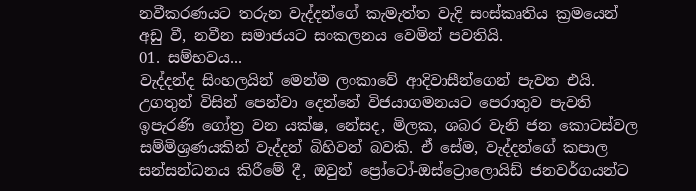නවීකරණයට තරුන වැද්දන්‌ගේ කැමැත්ත වැදි සංස්කෘතිය ක්‍රම‌යෙන් අඩු වී, නවීන සමාජයට සංකලනය ‌වෙමින් පවතියි.
01. සම්භවය...
වැද්දන්ද සිංහලයින් මෙන්ම ලංකාවේ ආදිවාසීන්ගෙන් පැවත එයි. උගතුන් විසින් ‌පෙන්වා දෙන්නේ විජයාගමනයට ‌පෙරාතුව පැවති ඉපැරණි ‌ගෝත්‍ර වන යක්ෂ, නේසද, මිලක, ශබර වැනි ජන ‌කොටස්වල සම්මිශ්‍රණයකින් වැද්දන් බිහිවන් බවකි. ඒ‌ සේම, වැද්දන්ගේ කපාල සන්සන්ධනය කිරී‌මේ දී, ඔවුන් ‌ප්‍රෝ‌ටෝ-ඔස්ට්‍රොලොයිඩ් ජනවර්ගයන්ට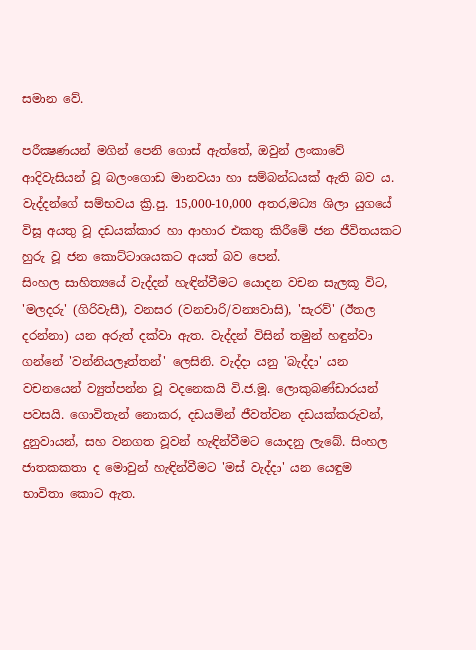සමාන ‌වේ.

පරීක්‍ෂණයන් මගින් ‌පෙනි ‌ගොස් ඇත්තේ, ඔවුන් ලංකා‌වේ ආදිවැසියන් වූ බලං‌ගොඩ මානවයා හා සම්බන්ධයක් ඇති බව ය. වැද්දන්ගේ සම්භවය ක්‍රි.පු. 15,000-10,000 අතර,මධ්‍ය ශිලා යුග‌යේ විසූ අයතු වූ දඩයක්කාර හා ආහාර එකතු කිරී‌මේ ජන ජීවිතයකට හුරු වූ ජන ‌කොට්ටාශයකට අයත් බව පෙ‌න්.
සිංහල සාහිත්‍ය‌යේ වැද්දන් හැඳින්වීමට ‌යොදන වචන සැලකූ විට, 'මලදරු' (ගිරිවැසී), වනසර (වනචාරි/වන්‍යවාසි), 'සැරව්' (ඊතල දරන්නා) යන අරුත් දක්වා ඇත. වැද්දන් විසින් තමුන් හඳුන්වා ගන්නේ 'වන්නියලෑත්තන්' ලෙසිනි. වැද්දා යනු 'බැද්දා' යන වචනයෙන් ව්‍යුත්පන්න වූ වද‌නෙකයි වි.ජ.මූ. ලොකුබණ්ඩාරයන් පවසයි. ගොවිතැන් ‌නොකර, දඩයමින් ජීවත්වන දඩයක්කරුවන්, දුනුවායන්, සහ වනගත වූවන් හැඳින්වීමට ‌යොදනු ලැ‌බේ. සිංහල ජාතකකතා ද ‌මොවුන් හැඳින්වීමට 'මස් වැද්දා' යන ‌යෙඳුම භාවිතා ‌කොට ඇත.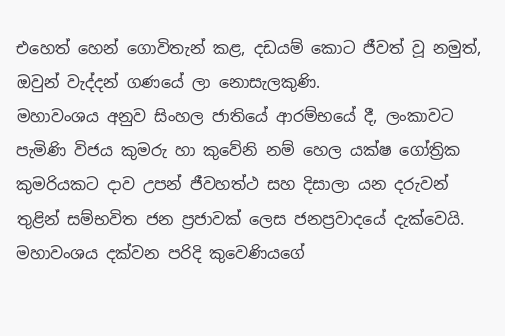එහෙත් ‌හෙන් ‌ගොවිතැන් ක‌ළ, දඩයම් ‌කොට ජීවත් වූ නමුත්, ඔවුන් වැද්දන් ගණ‌යේ ලා ‌නොසැලකුණි.
මහාවංශය අනුව සිංහල ජාති‌යේ ආරම්භ‌යේ දී, ලංකාවට පැමිණි විජය කුමරු හා කු‌වේනි නම් ‌හෙල යක්ෂ ගෝත්‍රික කුමරියකට දාව උපන් ජීවහත්ථ සහ දිසාලා යන දරුවන් තුළින් සම්භවිත ජන ප්‍රජාවක් ‌ලෙස ජනප්‍රවාද‌යේ දැක්වෙයි. මහාවංශය දක්වන පරිදි කු‌වෙණිය‌ගේ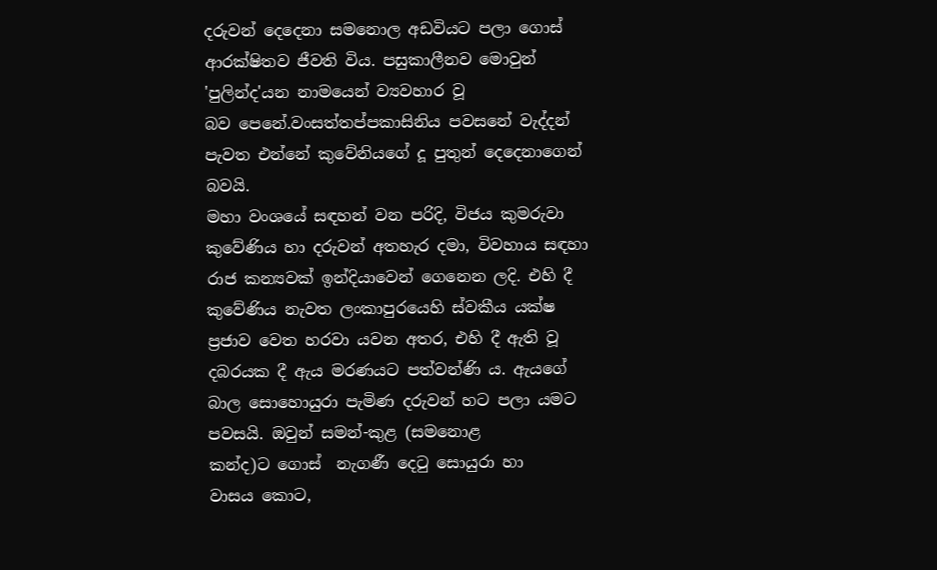දරුවන් ‌දෙ‌දෙනා සම‌නොල අඩවියට පලා ‌ගොස් ආරක්ෂිතව ජීවති විය. පසුකාලීනව ‌මොවුන් 'පුලින්ද'යන නාම‌යෙන් ව්‍යවහාර වූ බව ‌පෙ‌නේ.වංසත්තප්පකාසිනිය පවසනේ වැද්දන් පැවත එන්නේ කුවේනියගේ දූ පුතුන් දෙදෙනාගෙන් බවයි.
මහා වංශ‌යේ සඳහන් වන පරිදි, විජය කුමරුවා කු‌වේණිය හා දරුවන් අතහැර දමා, විවහාය සඳහා රාජ කන්‍යවක් ඉන්දියා‌වෙන් ‌ගෙ‌නෙන ලදි. එහි දී කු‌වේණිය නැවත ලංකාපුර‌යෙහි ස්වකීය යක්ෂ ප්‍රජාව ‌වෙත හරවා යවන අතර, එහි දී ඇති වූ දබරයක දී ඇය මරණයට පත්වන්ණි ය. ඇය‌ගේ බාල ‌සො‌හොයුරා පැමිණ දරුවන් හට පලා යමට පවසයි. ඔවුන් සමන්-කුළ (සම‌නොළ කන්ද)ට ‌ගොස් ‌ නැගණී දෙටු ‌සොයුරා හා වාසය ‌කොට,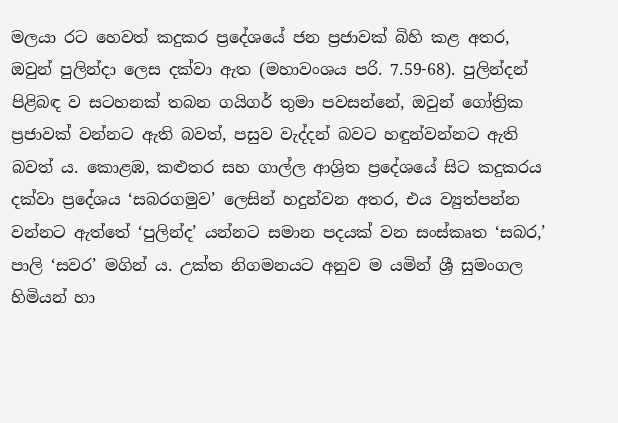මලයා රට හෙවත් කදුකර ප්‍ර‌දේශ‌යේ ජන ප්‍රජාවක් බිහි කළ අතර, ඔවුන් පුලින්දා ‌ලෙස දක්වා ඇත (මහාවංශය පරි. 7.59-68). පුලින්දන් පිළිබඳ ව සටහනක් තබන ගයිගර් තුමා පවසන්නේ, ඔවුන් ගෝත්‍රික ප්‍රජාවක් වන්නට ඇති බවත්, පසුව වැද්දන් බවට හඳුන්වන්නට ඇති බවත් ය. කොළඹ, කළුතර සහ ගාල්ල ආශ්‍රිත ප්‍රදේශ‌යේ සිට කදුකරය දක්වා ප්‍ර‌දේශය ‘සබරගමුව’ ලෙසින් හදුන්වන අතර, එය ව්‍යුත්පන්න වන්නට ඇත්තේ ‘පුලින්ද’ යන්නට සමාන පදයක් වන සංස්කෘත ‘සබර,’ පාලි ‘සවර’ මගින් ය. උක්ත නිගමනයට අනුව ම යමින් ශ්‍රී සුමංගල හිමියන් හා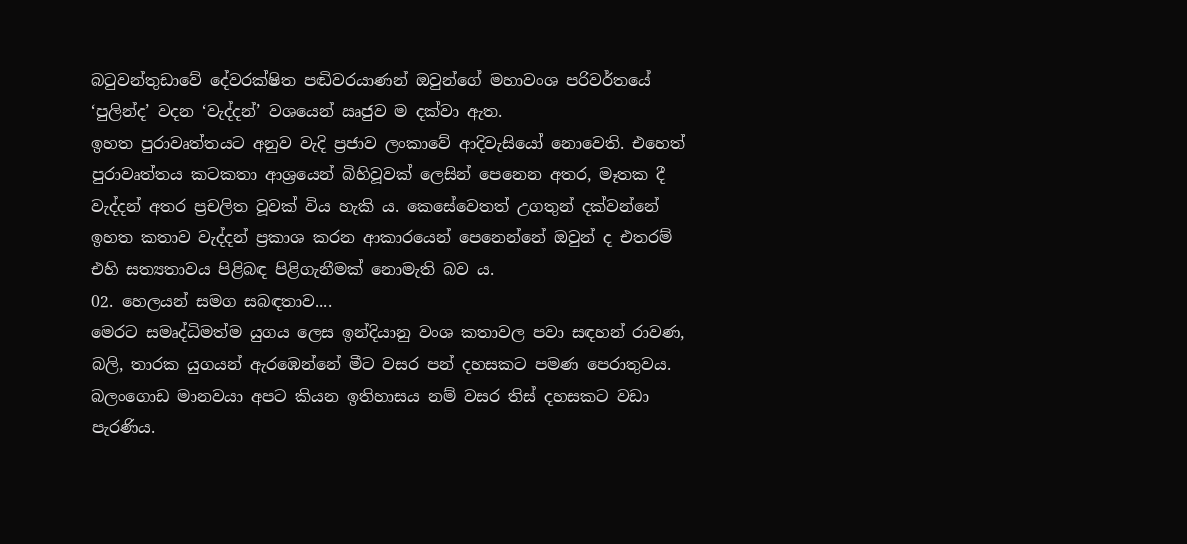බටුවන්තුඩා‌වේ ‌දේවරක්ෂිත පඬිවරයාණන් ඔවුන්ගේ මහාවංශ පරිවර්ත‌යේ ‘පුලින්ද’ වදන ‘වැද්දන්’ වශ‌යෙන් ඍජුව ම දක්වා ඇත.
ඉහත පුරාවෘත්තයට අනුව වැදි ප්‍රජාව ලංකා‌වේ ආදිවැසි‌යෝ ‌නො‌වෙති. එහෙත් පුරාවෘත්තය කටකතා ආශ්‍ර‌යෙන් බිහිවූවක් ‌ලෙසින් ‌පෙ‌නෙන අතර, මෑතක දී වැද්දන් අතර ප්‍රචලිත වූවක් විය හැකි ය. කෙ‌සේ‌වෙතත් උගතුන් දක්වන්නේ ඉහත කතාව වැද්දන් ප්‍රකාශ කරන ආකාර‌යෙන් පෙනෙන්නේ ඔවුන් ද එතරම් එහි සත්‍යතාවය පිළිබඳ පිළිගැනීමක් ‌නොමැති බව ය.
02. හෙලයන් සමග සබඳතාව....
මෙරට සමෘද්ධිමත්ම යුගය ලෙස ඉන්දියානු වංශ කතාවල පවා සඳහන් රාවණ, බලි, තාරක යුගයන් ඇරඹෙන්නේ මීට වසර පන් දහසකට පමණ පෙරාතුවය. බලංගොඩ මානවයා අපට කියන ඉතිහාසය නම් වසර තිස් දහසකට වඩා පැරණිය.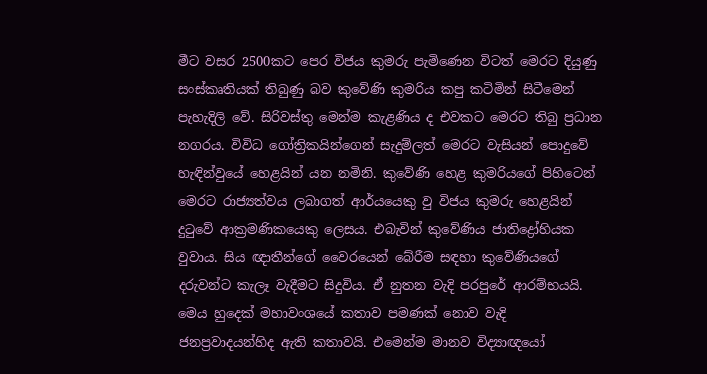මීට වසර 2500කට පෙර විජය කුමරු පැමිණෙන විටත් මෙරට දියුණු සංස්කෘතියක් තිබුණු බව කුවේණි කුමරිය කපු කටිමින් සිටීමෙන් පැහැදිලි වේ. සිරිවස්තු මෙන්ම කැළණිය ද එවකට මෙරට තිබු ප්‍රධාන නගරය. විවිධ ගෝත්‍රිකයින්ගෙන් සැදුම්ලත් මෙරට වැසියන් පොදුවේ හැඳින්වුයේ හෙළයින් යන නමිනි. කුවේණි හෙළ කුමරියගේ පිහිටෙන් මෙරට රාජ්‍යත්වය ලබාගත් ආර්යයෙකු වු විජය කුමරු හෙළයින් දුටුවේ ආක්‍රමණිකයෙකු ලෙසය. එබැවින් කුවේණිය ජාතිද්‍රෝහියක වුවාය. සිය ඥාතීන්ගේ වෛරයෙන් බේරීම සඳහා කුවේණියගේ දරුවන්ට කැලෑ වැදීමට සිදුවිය. ඒ නුතන වැදි පරපුරේ ආරම්භයයි. මෙය හුදෙක් මහාවංශයේ කතාව පමණක් නොව වැදි ජනප්‍රවාදයන්හිද ඇති කතාවයි. එමෙන්ම මානව විද්‍යාඥයෝ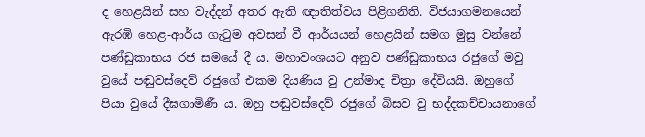ද හෙළයින් සහ වැද්දන් අතර ඇති ඥාතිත්වය පිළිගනිති. විජයාගමනයෙන් ඇරඹි හෙළ-ආර්ය ගැටුම අවසන් වී ආර්යයන් හෙළයින් සමග මුසු වන්නේ පණ්ඩුකාභය රජ සමයේ දී ය. මහාවංශයට අනුව පණ්ඩුකාභය රජුගේ මවු වුයේ පඬුවස්දෙව් රජුගේ එකම දියණිය වු උන්මාද චිත්‍රා දේවියයි. ඔහුගේ පියා වුයේ දීඝගාමිණී ය. ඔහු පඬුවස්දෙව් රජුගේ බිසව වු භද්දකච්චායනාගේ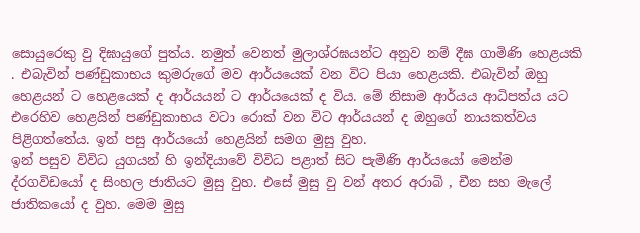සොයුරෙකු වු දිඝායුගේ පුත්ය. නමුත් වෙනත් මුලාශ්රඝයන්ට අනුව නම් දීඝ ගාමිණි හෙළයකි . එබැවින් පණ්ඩුකාභය කුමරුගේ මව ආර්යයෙක් වන විට පියා හෙළයකි. එබැවින් ඔහු හෙළයන් ට හෙළයෙක් ද ආර්යයන් ට ආර්යයෙක් ද විය. මේ නිසාම ආර්යය ආධිපත්ය යට එරෙහිව හෙළයින් පණ්ඩුකාභය වටා රොක් වන විට ආර්යයන් ද ඔහුගේ නායකත්වය පිළිගත්තේය. ඉන් පසු ආර්යයෝ හෙළයින් සමග මුසු වුහ.
ඉන් පසුව විවිධ යුගයන් හි ඉන්දියාවේ විවිධ පළාත් සිට පැමිණි ආර්යයෝ මෙන්ම ද්රගවිඩයෝ ද සිංහල ජාතියට මුසු වුහ. එසේ මුසු වු වන් අතර අරාබි , චීන සහ මැලේ ජාතිකයෝ ද වුහ. මෙම මුසු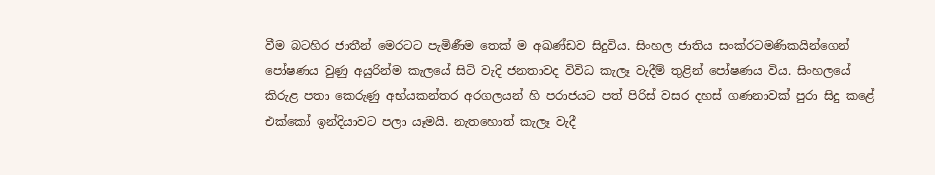වීම බටහිර ජාතීන් මෙරටට පැමිණීම තෙක් ම අඛණ්ඩව සිදුවිය. සිංහල ජාතිය සංක්රටමණිකයින්ගෙන් පෝෂණය වුණු අයුරින්ම කැලයේ සිටි වැදි ජනතාවද විවිධ කැලෑ වැදීම් තුළින් පෝෂණය විය. සිංහලයේ කිරුළ පතා කෙරුණු අභ්යකන්තර අරගලයන් හි පරාජයට පත් පිරිස් වසර දහස් ගණනාවක් පුරා සිදු කළේ එක්කෝ ඉන්දියාවට පලා යෑමයි. නැතහොත් කැලෑ වැදී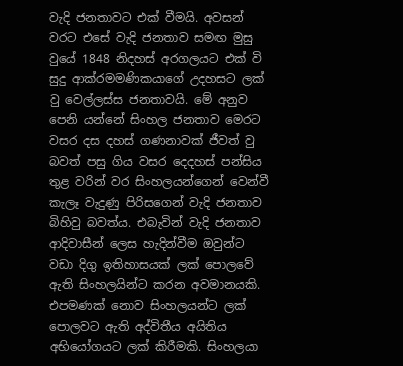වැදි ජනතාවට එක් වීමයි. අවසන් වරට එසේ වැදි ජනතාව සමඟ මුසු වුයේ 1848 නිදහස් අරගලයට එක් වි සුදු ආක්රමමණිකයාගේ උදහසට ලක් වු වෙල්ලස්ස ජනතාවයි. මේ අනුව පෙනි යන්නේ සිංහල ජනතාව මෙරට වසර දස දහස් ගණනාවක් ජීවත් වු බවත් පසු ගිය වසර දෙදහස් පන්සිය තුළ වරින් වර සිංහලයන්ගෙන් වෙන්වී කැලෑ වැදුණු පිරිසගෙන් වැදි ජනතාව බිහිවු බවත්ය. එබැවින් වැදි ජනතාව ආදිවාසීන් ලෙස හැදින්වීම ඔවුන්ට වඩා දිගු ඉතිහාසයක් ලක් පොලවේ ඇති සිංහලයින්ට කරන අවමානයකි. එපමණක් නොව සිංහලයන්ට ලක් පොලවට ඇති අද්විතීය අයිතිය අභියෝගයට ලක් කිරීමකි. සිංහලයා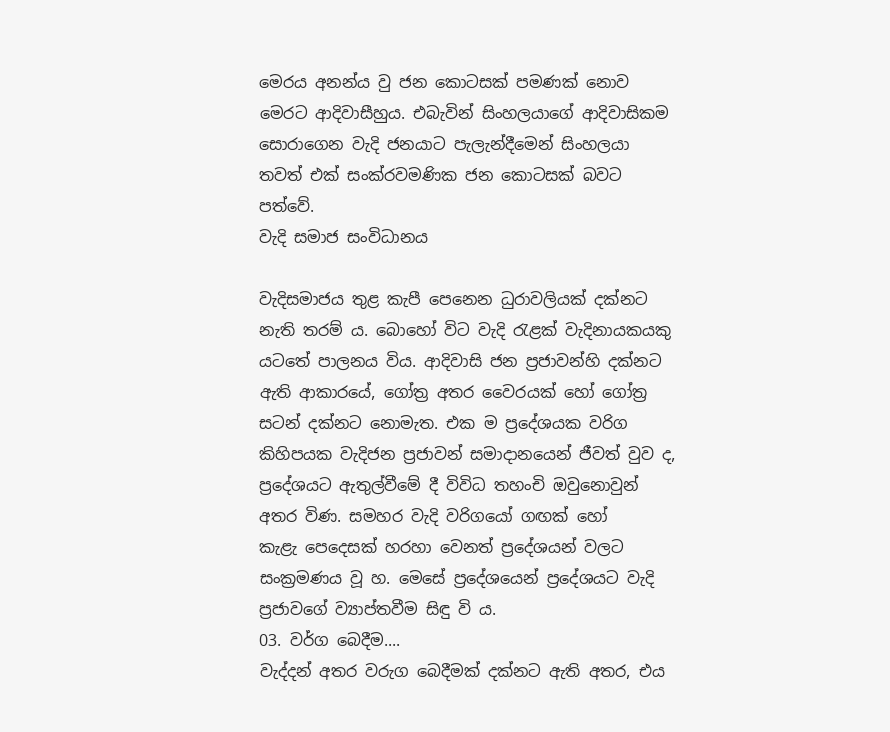මෙරය අනන්ය වු ජන කොටසක් පමණක් නොව මෙරට ආදිවාසීහුය. එබැවින් සිංහලයාගේ ආදිවාසිකම සොරාගෙන වැදි ජනයාට පැලැන්දීමෙන් සිංහලයා තවත් එක් සංක්රවමණික ජන කොටසක් බවට පත්වේ.
වැදි සමාජ සංවිධානය

වැදිසමාජය තුළ කැපී ‌පෙ‌නෙන ධුරාවලියක් දක්නට නැති තරම් ය. බො‌හෝ විට වැදි රැළක් වැදිනායකයකු යට‌තේ පාලනය විය. ආදිවාසි ජන ප්‍රජාවන්හි දක්නට ඇති ආකාර‌යේ, ගෝත්‍ර අතර ‌වෛරයක් ‌හෝ ‌ගෝත්‍ර සටන් දක්නට ‌නොමැත. එක ම ප්‍ර‌දේශයක වරිග කිහිපයක වැදිජන ප්‍රජාවන් සමාදාන‌යෙන් ජීවත් වුව ද, ප්‍ර‌දේශයට ඇතුල්වීමේ දී විවිධ තහංචි ඔවුනොවුන් අතර විණ. සමහර වැදි වරිග‌යෝ ගඟක් ‌හෝ කැළැ ‌පෙ‌දෙසක් හරහා ‌වෙනත් ප්‍ර‌දේශයන් වලට සංක්‍රමණය වූ හ. මෙ‌සේ ප්‍ර‌දේශ‌යෙන් ප්‍ර‌දේශයට වැදි ප්‍රජාවගේ ව්‍යාප්තවීම සිඳු වි ය.
03. වර්ග ‌බෙදීම....
වැද්දන් අතර වරුග ‌බෙදීමක් දක්නට ඇති අතර, එය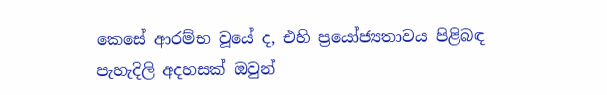කෙ‌සේ ආරම්භ වූයේ ද, එහි ප්‍ර‌යෝජ්‍යතාවය පිළිබඳ පැහැදිලි අදහසක් ඔවුන්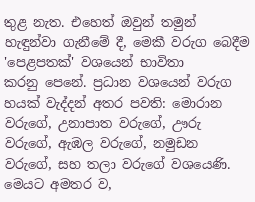තුළ නැත. එ‌හෙත් ඔවුන් තමුන් හැඳුන්වා ගැනී‌මේ දී, මෙකී වරුග ‌බෙදීම 'පෙළපතක්' වශ‌යෙන් භාවිතා කරනු ‌පෙ‌නේ. ප්‍රධාන වශ‌යෙන් වරුග හයක් වැද්දන් අතර පවති: මොරාන වරු‌ගේ, උනාපාත වරු‌ගේ, ඌරු වරු‌ගේ, ඇඹල වරු‌ගේ, නමුඩන වරු‌ගේ, සහ තලා වරු‌ගේ වශ‌යෙණි. මෙයට අමතර ව,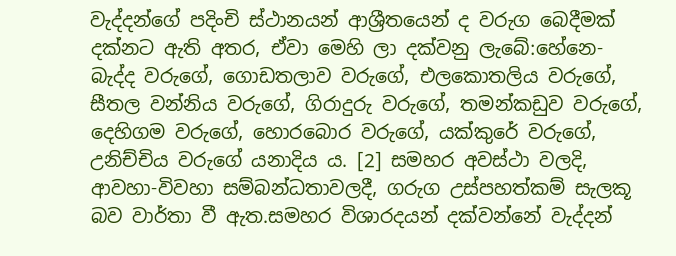වැද්දන්ගේ පදිංචි ස්ථානයන් ආශ්‍රීත‌යෙන් ද වරුග ‌බෙදීමක් දක්නට ඇති අතර, ඒවා ‌මෙහි ලා දක්වනු ලැ‌බේ:හේ‌නෙ-බැද්ද වරුගේ, ගොඩතලාව වරු‌ගේ, එල‌කොතලිය වරු‌ගේ, සීතල වන්නිය වරු‌ගේ, ගිරාදුරු වරු‌ගේ, තමන්කඩුව වරුගේ, දෙහිගම වරු‌ගේ, හොර‌බොර වරු‌ගේ, යක්කු‌රේ වරු‌ගේ, උනිච්චිය වරු‌ගේ යනාදිය ය. [2] සමහර අවස්‍ථා වලදි, ආවහා-විවහා සම්බන්ධතාවලදී, ගරුග උස්පහත්කම් සැලකූ බව වාර්තා වී ඇත.සමහර විශාරදයන් දක්වන්නේ වැද්දන්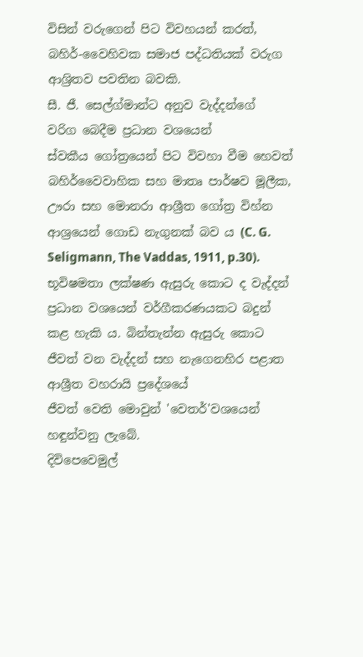විසින් වරු‌ගෙන් පිට විවහයන් කරත්, බහිර්-වෛහිවක සමාජ පද්ධතියක් වරුග ආශ්‍රිතව පවතින බවකි.
සී. ජී. සෙල්ග්මාන්ට අනුව වැද්දන්ගේ වරිග ‌බෙදීම ප්‍රධාන වශයෙන් ස්වකීය ‌ගෝත්‍ර‌යෙන් පිට විවහා වීම ‌හෙවත් බහිර්‌වෛවාහික සහ මාතෘ පාර්ෂව මූලීක, ඌරා සහ ‌මොනරා ආශ්‍රීත ගෝත්‍ර විහ්න ආශ්‍ර‌යෙන් ‌ගොඩ නැගුනක් බව ය (C. G. Seligmann, The Vaddas, 1911, p.30).
භූවිෂමතා ලක්ෂණ ඇසුරු ‌කොට ද වැද්දන් ප්‍රධාන වශ‌යෙන් වර්ගීකරණයකට බදුන් කළ හැකි ය. බින්තැන්න ඇසුරු ‌කොට ජීවත් වන වැද්දන් සහ නැ‌ගෙනහිර පළාත ආශ්‍රීත වහරායි ප්‍ර‌දේශ‌යේ ජීවත් ‌වෙති ‌මොවුන් 'වෙතර්'වශ‌යෙන් හඳුන්වනු ලැ‌බේ.
දිවි‌පෙ‌වෙමුල්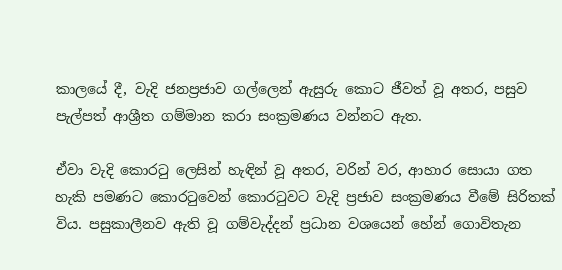කාල‌යේ දී, වැදි ජනප්‍රජාව ගල්ලෙන් ඇසුරු ‌කොට ජීවත් වූ අතර, පසුව පැල්පත් ආශ්‍රීත ගම්මාන කරා සංක්‍රමණය වන්නට ඇත.

ඒවා වැදි ‌කොරටු ‌ලෙසින් හැඳින් වූ අතර, වරින් වර, ආහාර ‌සොයා ගත හැකි පමණට කොරටු‌වෙන් ‌කොරටුවට වැදි ප්‍රජාව සංක්‍රමණය වී‌මේ සිරිතක් විය. පසුකාලීනව ඇති වූ ගම්වැද්දන් ප්‍රධාන වශ‌යෙන් හේන් ‌ගොවිතැන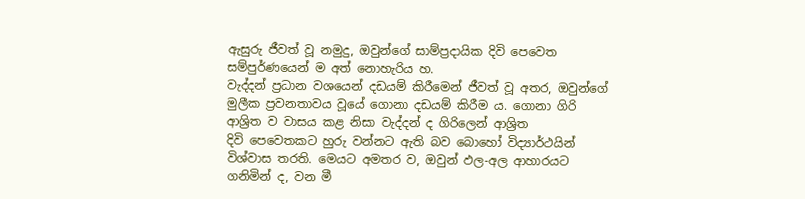ඇසුරු ජීවත් වූ නමුදු, ඔවුන්ගේ සාම්ප්‍රදායික දිවි ‌පෙ‌වෙත සම්පුර්ණ‌යෙන් ම අත් ‌නොහැරිය හ.
වැද්දන් ප්‍රධාන වශ‌යෙන් දඩයම් කිරී‌මෙන් ජීවත් වූ අතර, ඔවුන්ගේ මුලීක ප්‍රවනතාවය වූ‌යේ ‌ගොනා දඩයම් කිරීම ය. ගොනා ගිරි ආශ්‍රිත ව වාසය කළ නිසා වැද්දන් ද ගිරි‌ලෙන් ආශ්‍රිත දිවි ‌පෙ‌වෙතකට හුරු වන්නට ඇති බව ‌බො‌හෝ විද්‍යාර්ථයින් විශ්වාස තරති. මෙයට අමතර ව, ඔවුන් ඵල-අල ආහාරයට ගනිමින් ද, වන මී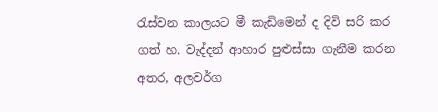රැස්වන කාලයට මී කැඩි‌මෙන් ද දිවි සරි කර ගත් හ. වැද්දන් ආහාර පුළුස්සා ගැනීම කරන අතර, අලවර්ග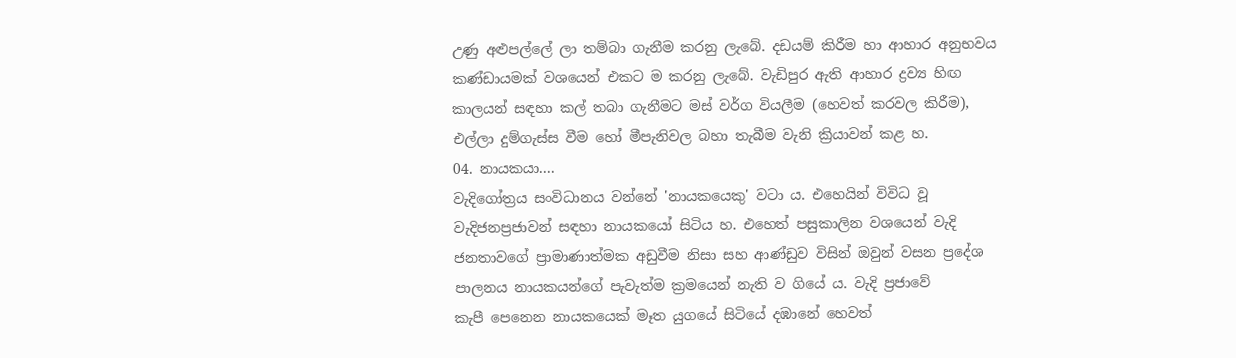උණු අළුපල්ලේ ලා තම්බා ගැනීම කරනු ලැ‌බේ. දඩයම් කිරීම හා ආහාර අනුභවය කණ්ඩායමක් වශ‌යෙන් එකට ම කරනු ලැ‌බේ. වැඩිපුර ඇති ආහාර ද්‍රව්‍ය හිඟ කාලයන් සඳහා කල් තබා ගැනීමට මස් වර්ග වියලීම (හෙවත් කරවල කිරීම), එල්ලා දුම්ගැස්ස වීම ‌හෝ මීපැනිවල බහා තැබීම වැනි ක්‍රියාවන් කළ හ.
04. නායකයා....
වැදි‌ගෝත්‍රය සංවිධානය වන්නේ 'නායකයෙකු' වටා ය. එ‌හෙයින් විවිධ වූ වැදිජනප්‍රජාවන් සඳහා නායක‌යෝ සිටිය හ. එ‌හෙත් පසුකාලින වශ‌යෙන් වැදි ජනතාව‌ගේ ප්‍රාමාණාත්මක අඩුවීම නිසා සහ ආණ්ඩුව විසින් ඔවුන් වසන ප්‍ර‌දේශ පාලනය නායකයන්ගේ පැවැත්ම ක්‍රමයෙන් නැති ව ගි‌යේ ය. වැදි ප්‍රජා‌වේ කැපී ‌පෙ‌නෙන නායක‌යෙක් මෑත යුග‌යේ සිටි‌යේ දඹා‌නේ හෙවත්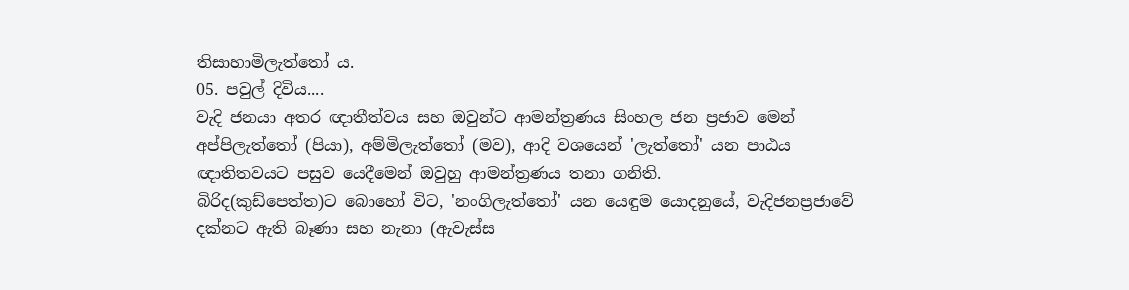තිසාහාමිලැත්‌තෝ ය.
05. පවුල් දිවිය....
වැදි ජනයා අතර ඥාතීත්වය සහ ඔවුන්ට ආමන්ත්‍රණය සිංහල ජන ප්‍රජාව ‌මෙන් අප්පිලැත්‌තෝ (පියා), අම්මිලැත්‌තෝ (මව), ආදි වශ‌යෙන් 'ලැත්‌තෝ' යන පාඨය ඥාතිතවයට පසුව ‌යෙදී‌මෙන් ඔවුහු ආමන්ත්‍රණය තනා ගනිති. බිරිද(කුඩ්‌පෙත්ත)ට ‌බො‌හෝ විට, 'නංගිලැත්‌තෝ' යන ‌යෙඳුම ‌යොදනු‌යේ, වැදිජනප්‍රජා‌වේ දක්නට ඇති බෑණා සහ නැනා (ඇවැස්ස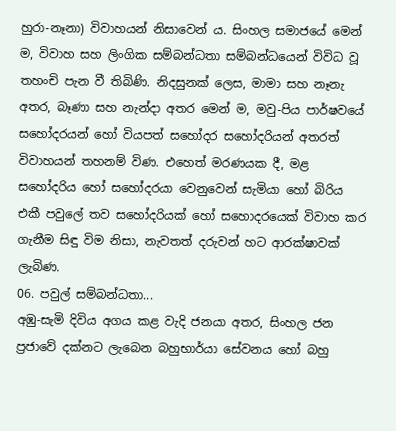හුරා-නෑනා) විවාහයන් නිසා‌වෙන් ය. සිංහල සමාජ‌යේ ‌මෙන් ම, විවාහ සහ ලිංගික සම්බන්ධතා සම්බන්ධ‌යෙන් විවිධ වූ තහංචි පැන වී තිබිණි. නිදසුනක් ‌ලෙස, මාමා සහ නෑනැ අතර, බෑණා සහ නැන්දා අතර ‌මෙන් ම, මවු-පිය පාර්ෂව‌යේ ස‌හෝදරයන් ‌හෝ වියපත් ස‌හෝදර ස‌හෝදරියන් අතරත් විවාහයන් තහනම් විණ. එ‌හෙත් මරණයක දී, මළ ස‌හෝදරිය ‌හෝ ස‌හෝදරයා ‌වෙනු‌වෙන් සැමියා ‌හෝ බිරිය එකී පවු‌ලේ තව ස‌හෝදරියක් ‌හෝ ස‌හොදරයෙක් විවාහ කර ගැනීම සිඳු විම නිසා, නැවතත් දරුවන් හට ආරක්ෂාවක් ලැබිණ.
06. පවුල් සම්බන්ධතා...
අඹු-සැමි දිවිය අගය කළ වැදි ජනයා අතර, සිංහල ජන ප්‍රජා‌වේ දක්නට ලැ‌බෙන බහුභාර්යා ‌සේවනය ‌හෝ බහු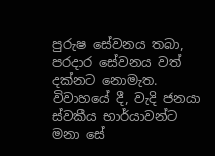පුරුෂ ‌සේවනය තබා, පරදාර ‌සේවනය වත් දක්නට ‌නොමැත. විවාහ‌යේ දී, වැදි ජනයා ස්වකීය භාර්යාවන්ට මනා ‌සේ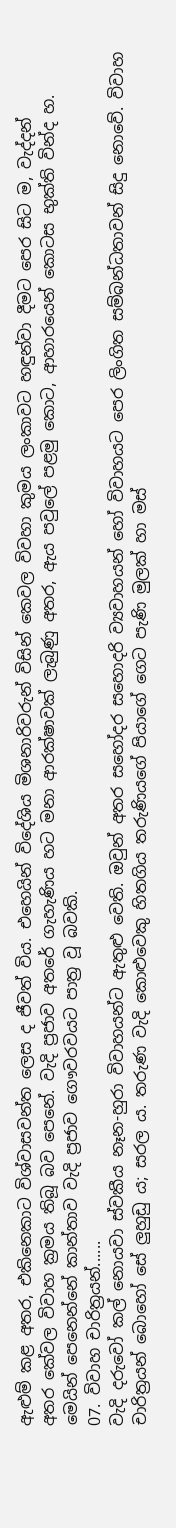ඇළුම් කළ අතර, එකි‌නෙකාට විශ්වාසවන්ත ‌ලෙස ද ජීවත් විය. එ‌හෙයින් වි‌දේශිය මිශනාරිවරුන් විසින් ‌කෙවල විවහා කුමය ලංකාවට හඳුන්වා දීමට පෙර සිට ම, වැද්දන් අතර ‌කේවල විවාහ ක්‍රමය තිබූ බව ‌පෙ‌නේ. වැදි ප්‍රජාව අත‌රේ ගැහැණිය හට මනා ආරක්ෂාවක් ලැබුණු අතර, ඇය පවු‌ලේ පළමු ‌කොට, ආහාර‌යෙන් ‌කොටස භුක්ති වින්ද හ. මෙයින් ‌පෙ‌නෙන්නේ කාන්තාව වැදි ප්‍රජාව ගෞවරවයට පාත්‍ර වූ බවකි.
07. විවාහ චාරිත්‍රයන්......
වැදි දරු‌වෝ කල් ‌නොයවා ස්වකීය නෑන-හුරා විවාහයන්ට ඇතුළු ‌වෙති. ඔවුන් අතර ස‌හෝදර ස‌හොදරි ව්‍යවාහයන් ‌හෝ විවාහයට ‌පෙර ලිංගිත සම්බන්ධතාවන් සිදු ‌නො‌වේ. විවාහ චාරිත්‍රයන් ‌බො‌හෝ ‌සේ ලුහුඩු ය; සරල ය. තරුණ වැදි ‌කොළු‌වෙකු හිතගිය තරුණි‌ය‌ගේ ‌පියාගේ ගෙට පැණි මුලක් හා මස්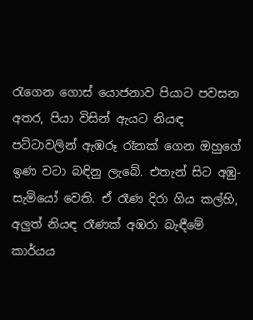රැ‌ගෙන ‌ගොස් ‌යොජනාව පියාට පවසන අතර, පියා විසින් ඇයට නියඳ පට්ටාවලින් ඇඹරූ රෑනක් ‌ගෙන ඔහු‌ගේ ඉණ වටා බඳිනු ලැ‌බේ. එතැන් සිට අඹු-සැමි‌යෝ ‌වෙති. ඒ රෑණ දිරා ගිය කල්හි, අලුත් නියඳ රෑණක් අඹරා බැඳී‌මේ කාර්යය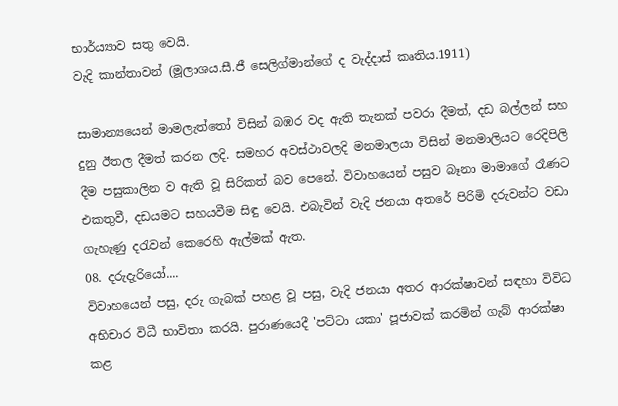භාර්ය්‍යාව සතු ‌වෙයි.
වැදි කාන්තාවන් (මූලාශය.සී.ජී සෙලිග්මාන්ගේ ද වැද්දාස් කෘතිය.1911)

සාමාන්‍ය‌යෙන් මාමලැත්‌තෝ විසින් බඹර වද ඇති තැනක් පවරා දීමත්, දඩ බල්ලන් සහ දුනු ඊතල දීමත් කරන ලදි. සමහර අවස්ථාවලදි මනමාලයා විසින් මනමාලියට ‌රෙදිපිලි දීම පසුකාලින ව ඇති වූ සිරිකත් බව ‌පෙනේ. විවාහ‌යෙන් පසුව බෑනා මාමා‌ගේ රෑණට එකතුවී, දඩයමට සහයවීම සිඳු ‌වෙයි. එබැවින් වැදි ජනයා අත‌රේ පිරිමි දරුවන්ට වඩා ගැහැණු දරැවන් ‌කෙ‌රෙහි ඇල්මක් ඇත.
08. දරුදැරි‌යෝ....
විවාහ‌යෙන් පසු, දරු ගැබක් පහළ වූ පසු, වැදි ජනයා අතර ආරක්ෂාවන් සඳහා විවිධ අභිචාර විධී භාවිතා කරයි. පුරාණ‌යෙදී 'පට්ටා යකා' පූජාවක් කරමින් ගැබ් ආරක්ෂා කළ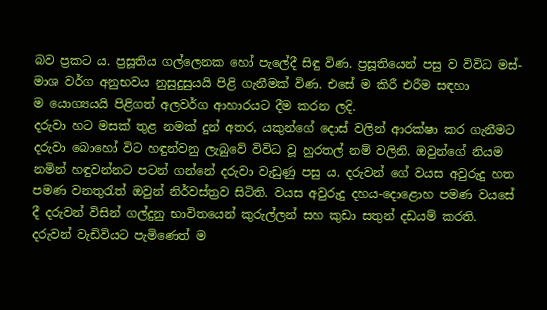බව ප්‍රකට ය. ප්‍රසූතිය ගල්‌ලෙනක ‌හෝ පැ‌ලේදී සිඳු විණ. ප්‍රසූති‌යෙන් පසු ව විවිධ මස්-මාශ වර්ග අනුභවය නුසුදුසුයයි පිළි ගැනීමක් විණ. එ‌සේ ම කිරී එරීම සඳහා ම ‌යොග්‍යයයි පිළිගත් අලවර්ග ආහාරයට දීම කරන ලදි.
දරුවා හට මසක් තුළ නමක් දුන් අතර, යකුන්‌ගේ ‌දොස් වලින් ආරක්ෂා කර ගැනීමට දරුවා ‌බො‌හෝ විට හඳුන්වනු ලැබු‌වේ විවිධ වූ හුරතල් නම් වලිනි. ඔවුන්‌ගේ නියම නමින් හඳුවන්නට පටන් ගන්‌නේ දරුවා වැඩුණු පසු ය. දරුවන් ‌ගේ වයස අවුරුදු හත පමණ වනතුරැත් ඔවුන් නිර්වස්ත්‍රව සිටිති. වයස අවුරුදු දහය-දො‌ළොහ පමණ වය‌සේ දී දරුවන් විසින් ගල්දුනු භාවිත‌යෙන් කුරුල්ලන් සහ කුඩා සතුන් දඩයම් කරති.
දරුවන් වැඩිවියට පැමි‌ණෙත් ම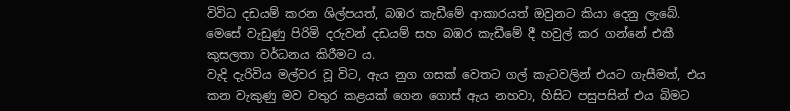විවිධ දඩයම් කරන ශිල්පයත්, බඹර කැඩී‌මේ ආකාරයත් ඔවුනට කියා ‌දෙනු ලැබේ. මෙ‌සේ වැඩුණු පිරිමි දරුවන් දඩයම් සහ බඹර කැඩී‌මේ දී හවුල් කර ගන්‌නේ එකී කුසලතා වර්ධනය කිරීමට ය.
වැදි දැරිවිය මල්වර වූ විට, ඇය නුග ගසක් ‌වෙතට ගල් කැටවලින් එයට ගැසීමත්, එය කන වැකුණු මව වතුර කළයක් ‌ගෙන ‌ගොස් ඇය නහවා, හිසිට පසුපසින් එය බිමට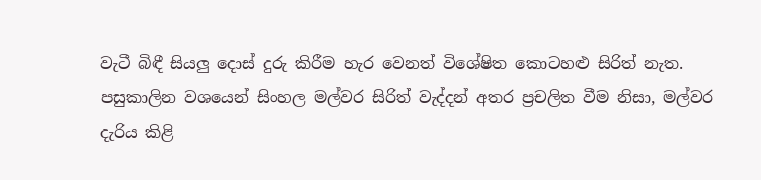වැටී බිඳී සියලු ‌දොස් දුරු කිරීම හැර ‌වෙනත් වි‌ශේෂිත ‌කොටහළු සිරිත් නැත. පසුකාලින වශ‌යෙන් සිංහල මල්වර සිරිත් වැද්දන් අතර ප්‍රචලිත වීම නිසා, මල්වර දැරිය කිළි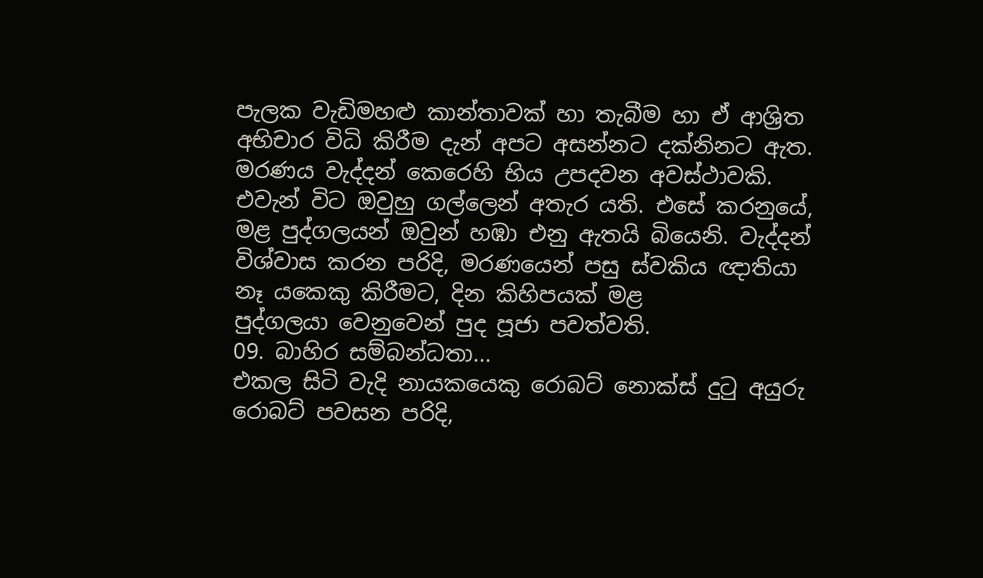පැලක වැඩිමහළු කාන්තාවක් හා තැබීම හා ඒ ආශ්‍රිත අභිචාර විධි කිරීම දැන් අපට අසන්නට දක්නිනට ඇත.
මරණය වැද්දන් ‌කෙ‌රෙහි භිය උපදවන අවස්ථාවකි. එවැන් විට ඔවුහු ගල්‌ලෙන් අතැර යති. එ‌සේ කරනු‌යේ, මළ පුද්ගලයන් ඔවුන් හඹා එනු ඇතයි බි‌යෙනි. වැද්දන් විශ්වාස කරන පරිදි, මරණ‌යෙන් පසු ස්වකිය ඥාතියා නෑ ය‌කෙකු කිරීමට, දින කිහිපයක් මළ පුද්ගලයා ‌වෙනු‌වෙන් පුද පූජා පවත්වති.
09. බාහිර සම්බන්ධතා...
එකල සිටි වැදි නායකයෙකු රොබට් නොක්ස් දුටු අයුරු
රොබට් පවසන පරිදි,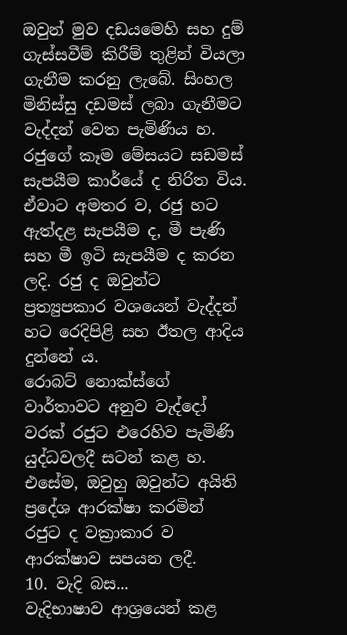ඔවුන් මුව දඩය‌මෙහි සහ දුම් ගැස්සවීම් කිරීම් තුළින් වියලා ගැනීම කරනු ලැ‌බේ. සිංහල මිනිස්සු දඩමස් ලබා ගැනීමට වැද්දන් ‌වෙත පැමිණිය හ. රජු‌ගේ කෑම ‌මේසයට සඩමස් සැපයීම කාර්‌යේ ද නිරිත විය. ඒවාට අමතර ව, රජු හට ඇත්දළ සැපයීම ද, මී පැණි සහ මී ඉටි සැපයීම ද කරන ලදි. රජු ද ඔවුන්ට ප්‍රත්‍යුපකාර වශ‌යෙන් වැද්දන් හට ‌රෙදිපිළි සහ ඊතල ආදිය දුන්‌නේ ය. රොබට් ‌නොක්ස්‌ගේ වාර්තාවට අනුව වැද්‌දෝ වරක් රජුට එ‌රෙහිව පැමිණි යුද්ධවලදී සටන් කළ හ. එ‌සේම, ඔවුහු ඔවුන්ට අයිති ප්‍ර‌දේශ ආරක්ෂා කරමින් රජුට ද වක්‍රාකාර ව ආරක්ෂාව සපයන ලදී.
10. වැදි බස...
වැදිභාෂාව ආශ්‍ර‌යෙන් කළ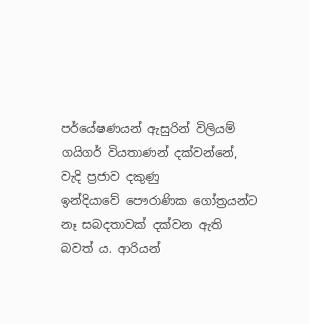පර්‌යේෂණයන් ඇසුරින් විලියම් ගයිගර් වියතාණන් දක්වන්‌නේ, වැදි ප්‍රජාව දකුණු ඉන්දියා‌වේ ‌පෞරාණික ‌ගෝත්‍රයන්ට නෑ සබදතාවක් දක්වන ඇති බවත් ය. ආරියන්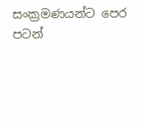සංක්‍රමණයන්ට ‌පෙර පටන්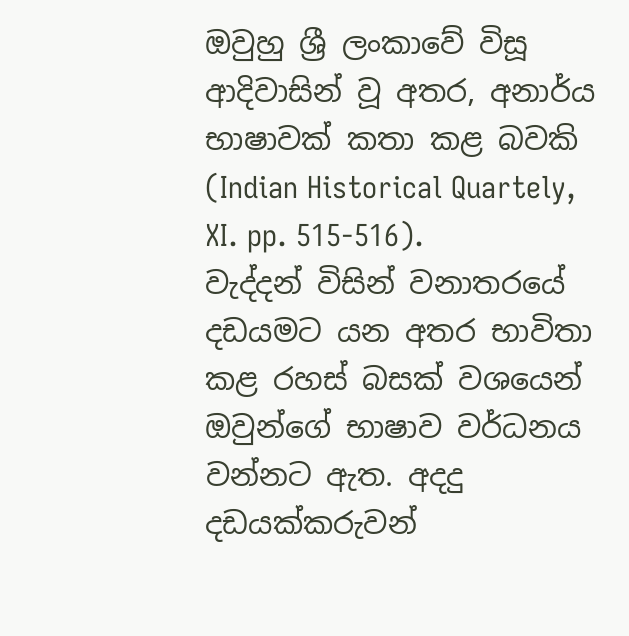ඔවුහු ශ්‍රී ලංකා‌වේ විසූ ආදිවාසින් වූ අතර, අනාර්ය භාෂාවක් කතා කළ බවකි (Indian Historical Quartely, XI. pp. 515-516).
වැද්දන් විසින් වනාතර‌යේ දඩයමට යන අතර භාවිතා කළ රහස් බසක් වශ‌යෙන් ඔවුන්‌ගේ භාෂාව වර්ධනය වන්නට ඇත. අදදු දඩයක්කරුවන්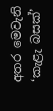අතර ‌මෙවැනි ‘කැළැ බසක්’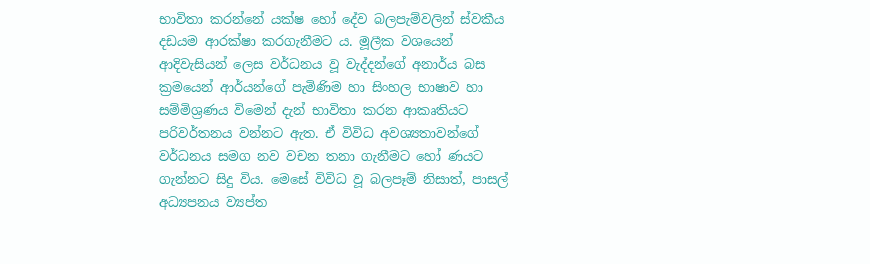භාවිතා කරන්‌නේ යක්ෂ ‌හෝ දේව බලපැම්වලින් ස්වකීය දඩයම ආරක්ෂා කරගැනීමට ය. මූලීක වශ‌යෙන් ආදිවැසියන් ‌ලෙස වර්ධනය වූ වැද්දන්‌ගේ අනාර්ය බස ක්‍රම‌යෙන් ආර්යන්ගේ පැමිණිම හා සිංහල භාෂාව හා සම්මිශ්‍රණය වි‌මෙන් දැන් භාවිතා කරන ආකෘතියට පරිවර්තනය වන්නට ඇත. ඒ විවිධ අවශ්‍යතාවන්‌ගේ වර්ධනය සමග නව වචන තනා ගැනීම‌ට ‌හෝ ණයට ගැන්නට සිදු විය. මෙ‌සේ විවිධ වූ බලපෑම් නිසාත්, පාසල් අධ්‍යපනය ව්‍යප්ත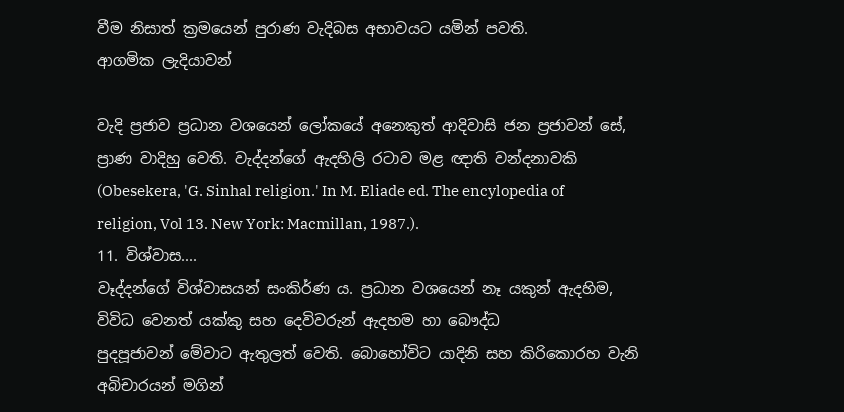වීම නිසාත් ක්‍රම‌යෙන් පුරාණ වැදිබස අභාවයට යමින් පවති.
ආගමික ලැදියාවන්

වැදි ප්‍රජාව ප්‍රධාන වශ‌යෙන් ‌ලෝක‌යේ අ‌නෙකුත් ආදිවාසි ජන ප්‍රජාවන් ‌සේ, ප්‍රාණ වාදිහු ‌වෙති. වැද්දන්ගේ ඇදහිලි රටාව මළ ඥාති වන්දනාවකි (Obesekera, 'G. Sinhal religion.' In M. Eliade ed. The encylopedia of religion, Vol 13. New York: Macmillan, 1987.).
11. විශ්වාස....
වෑද්දන්‌ගේ විශ්වාසයන් සංකිර්ණ ය. ප්‍රධාන වශ‌යෙන් නෑ යකුන් ඇදහිම, විවිධ ‌වෙනත් යක්කු සහ ‌දෙවිවරුන් ඇදහම හා ‌බෞද්ධ පුදපූජාවන් ‌මේවාට ඇතුලත් ‌වෙති. බොහෝවිට යාදිනි සහ කිරි‌කොරහ වැනි අබිචාරයන් මගින්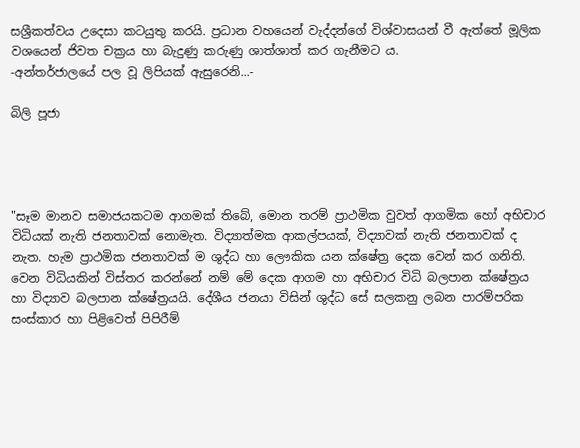සශ්‍රීකත්වය උ‌දෙසා කටයුතු කරයි. ප්‍රධාන වහ‌යෙන් වැද්දන්‌ගේ විශ්වාසයන් වී ඇත්‌තේ මූලික වශ‌යෙන් ජිවත චක්‍රය හා බැදුණු කරුණු ශාත්ශාත් කර ගැනීමට ය.
-අන්තර්ජාලයේ පල වූ ලිපියක් ඇසුරෙනි...-

බිලි පූජා




"සෑම මානව සමාජයකටම ආගමක්‌ තිබේ, මොන තරම් ප්‍රාථමික වුවත් ආගමික හෝ අභිචාර විධියක්‌ නැති ජනතාවක්‌ නොමැත. විද්‍යාත්මක ආකල්පයක්‌, විද්‍යාවක්‌ නැති ජනතාවක්‌ ද නැත. හැම ප්‍රාථමික ජනතාවක්‌ ම ශුද්ධ හා ලෞකික යන ක්‌ෂේත්‍ර දෙක වෙන් කර ගනිති. වෙන විධියකින් විස්‌තර කරන්නේ නම් මේ දෙක ආගම හා අභිචාර විධි බලපාන ක්‌ෂේත්‍රය හා විද්‍යාව බලපාන ක්‌ෂේත්‍රයයි. දේශීය ජනයා විසින් ශුද්ධ සේ සලකනු ලබන පාරම්පරික සංස්‌කාර හා පිළිවෙත් පිපිරීම්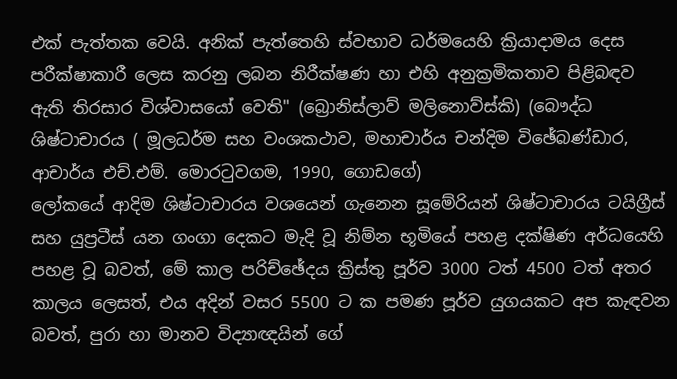එක්‌ පැත්තක වෙයි. අනික්‌ පැත්තෙහි ස්‌වභාව ධර්මයෙහි ක්‍රියාදාමය දෙස පරීක්‌ෂාකාරී ලෙස කරනු ලබන නිරීක්‌ෂණ හා එහි අනුක්‍රමිකතාව පිළිබඳව ඇති තිරසාර විශ්වාසයෝ වෙති" (බ්‍රොනිස්‌ලාව් මලිනොව්ස්‌කි) (බෞද්ධ ශිෂ්ටාචාරය ( මූලධර්ම සහ වංශකථාව, මහාචාර්ය චන්දිම විඡේබණ්‌ඩාර, ආචාර්ය එච්.එම්. මොරටුවගම, 1990, ගොඩගේ)
ලෝකයේ ආදිම ශිෂ්ටාචාරය වශයෙන් ගැනෙන සූමේරියන් ශිෂ්ටාචාරය ටයිග්‍රීස්‌ සහ යුප්‍රටීස්‌ යන ගංගා දෙකට මැදි වූ නිම්න භූමියේ පහළ දක්‌ෂිණ අර්ධයෙහි පහළ වූ බවත්, මේ කාල පරිච්ඡේදය ක්‍රිස්‌තු පූර්ව 3000 ටත් 4500 ටත් අතර කාලය ලෙසත්, එය අදින් වසර 5500 ට ක පමණ පූර්ව යුගයකට අප කැඳවන බවත්, පුරා හා මානව විද්‍යාඥයින් ගේ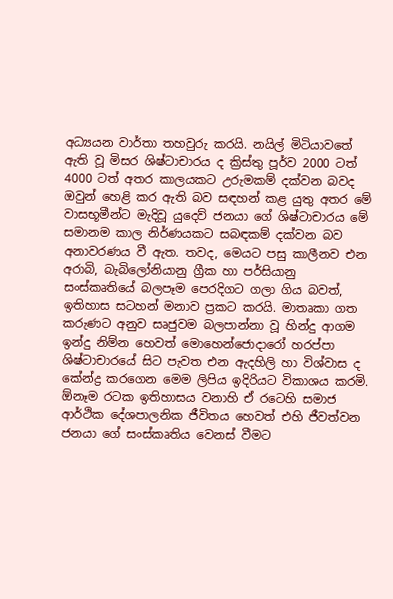අධ්‍යයන වාර්තා තහවුරු කරයි. නයිල් මිටියාවතේ ඇති වූ මිසර ශිෂ්ටාචාරය ද ක්‍රිස්‌තු පූර්ව 2000 ටත් 4000 ටත් අතර කාලයකට උරුමකම් දක්‌වන බවද ඔවුන් හෙළි කර ඇති බව සඳහන් කළ යුතු අතර මේ වාසභූමීන්ට මැදිවූ යුදෙව් ජනයා ගේ ශිෂ්ටාචාරය මේ සමානම කාල නිර්ණයකට සබඳකම් දක්‌වන බව අනාවරණය වී ඇත. තවද, මෙයට පසු කාලීනව එන අරාබි, බැබිලෝනියානු ග්‍රීක හා පර්සියානු සංස්‌කෘතියේ බලපෑම පෙරදිගට ගලා ගිය බවත්, ඉතිහාස සටහන් මනාව ප්‍රකට කරයි. මාතෘකා ගත කරුණට අනුව සෘජුවම බලපාන්නා වූ හින්දු ආගම ඉන්දු නිම්න හෙවත් මොහෙන්ජොදාරෝ හරප්පා ශිෂ්ටාචාරයේ සිට පැවත එන ඇදහිලි හා විශ්වාස ද කේන්ද්‍ර කරගෙන මෙම ලිපිය ඉදිරියට විකාශය කරමි.
ඕනෑම රටක ඉතිහාසය වනාහි ඒ රටෙහි සමාජ ආර්ථික දේශපාලනික ජීවිතය හෙවත් එහි ජීවත්වන ජනයා ගේ සංස්‌කෘතිය වෙනස්‌ වීමට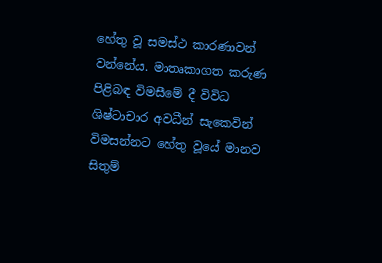හේතු වූ සමස්‌ථ කාරණාවන් වන්නේය. මාතෘකාගත කරුණ පිළිබඳ විමසීමේ දී විවිධ ශිෂ්ටාචාර අවධීන් සැකෙවින් විමසන්නට හේතු වූයේ මානව සිතුම්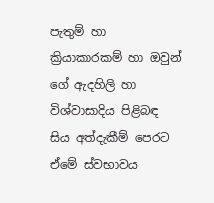පැතුම් හා ක්‍රියාකාරකම් හා ඔවුන් ගේ ඇදහිලි හා විශ්වාසාදිය පිළිබඳ සිය අත්දැකීම් පෙරට ඒමේ ස්‌වභාවය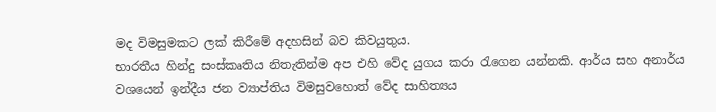මද විමසුමකට ලක්‌ කිරීමේ අදහසින් බව කිවයුතුය.
භාරතීය හින්දු සංස්‌කෘතිය නිතැතින්ම අප එහි වේද යුගය කරා රැගෙන යන්නකි. ආර්ය සහ අනාර්ය වශයෙන් ඉන්දීය ජන ව්‍යාප්තිය විමසුවහොත් වේද සාහිත්‍යය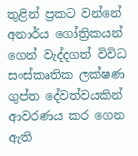තුළින් ප්‍රකට වන්නේ අනාර්ය ගෝත්‍රිකයන් ගෙන් වැද්දගත් විවිධ සංස්‌කෘතික ලක්‌ෂණ ගුප්ත දේවත්වයකින් ආවරණය කර ගෙන ඇති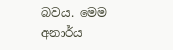බවය. මෙම අනාර්ය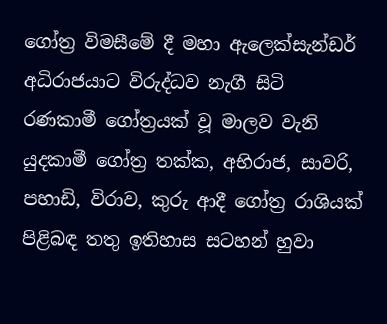ගෝත්‍ර විමසීමේ දී මහා ඇලෙක්‌සැන්ඩර් අධිරාජයාට විරුද්ධව නැගී සිටි රණකාමී ගෝත්‍රයක්‌ වූ මාලව වැනි යුදකාමී ගෝත්‍ර තක්‌ක, අභිරාජ, සාවරි, පහාඩි, විරාව, කුරු ආදී ගෝත්‍ර රාශියක්‌ පිළිබඳ තතු ඉතිහාස සටහන් හුවා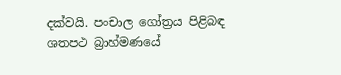දක්‌වයි. පංචාල ගෝත්‍රය පිළිබඳ ශතපථ බ්‍රාහ්මණයේ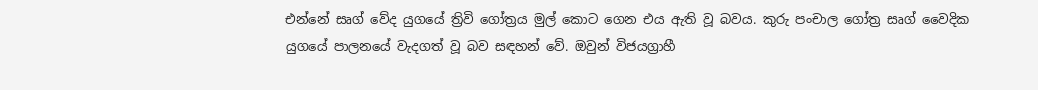එන්නේ සෘග් වේද යුගයේ ත්‍රිවි ගෝත්‍රය මුල් කොට ගෙන එය ඇති වූ බවය. කුරු පංචාල ගෝත්‍ර සෘග් වෛදික යුගයේ පාලනයේ වැදගත් වූ බව සඳහන් වේ. ඔවුන් විජයග්‍රාහී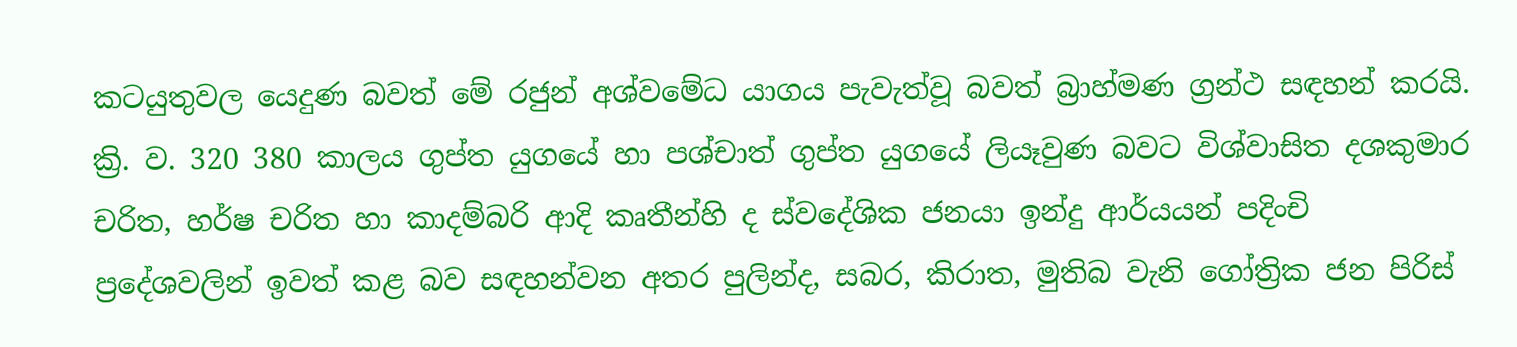කටයුතුවල යෙදුණ බවත් මේ රජුන් අශ්වමේධ යාගය පැවැත්වූ බවත් බ්‍රාහ්මණ ග්‍රන්ථ සඳහන් කරයි. ක්‍රි. ව. 320 380 කාලය ගුප්ත යුගයේ හා පශ්චාත් ගුප්ත යුගයේ ලියෑවුණ බවට විශ්වාසිත දශකුමාර චරිත, හර්ෂ චරිත හා කාදම්බරි ආදි කෘතීන්හි ද ස්‌වදේශික ජනයා ඉන්දු ආර්යයන් පදිංචි ප්‍රදේශවලින් ඉවත් කළ බව සඳහන්වන අතර පුලින්ද, සබර, කිරාත, මුතිබ වැනි ගෝත්‍රික ජන පිරිස්‌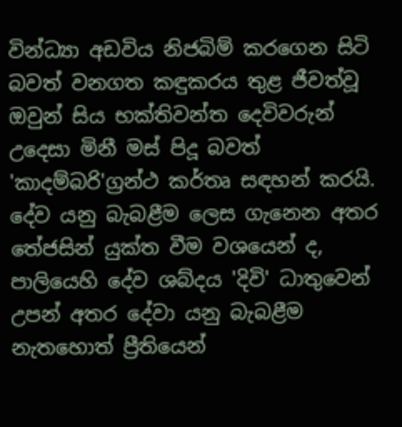වින්ධ්‍යා අඩවිය නිජබිම් කරගෙන සිටි බවත් වනගත කඳුකරය තුළ ජීවත්වූ ඔවුන් සිය භක්‌තිවන්ත දෙවිවරුන් උදෙසා මිනී මස්‌ පිදූ බවත් 'කාදම්බරි'ග්‍රන්ථ කර්තෘ සඳහන් කරයි.
දේව යනු බැබළීම ලෙස ගැනෙන අතර තේජසින් යුක්‌ත වීම වශයෙන් ද, පාලියෙහි දේව ශබ්දය 'දිවි' ධාතුවෙන් උපන් අතර දේවා යනු බැබළීම නැතහොත් ප්‍රීතියෙන්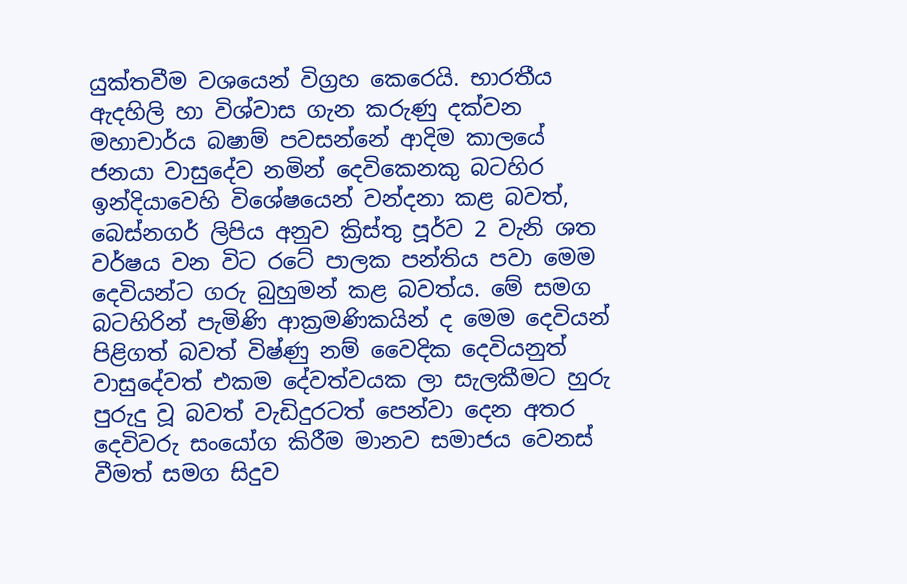යුක්‌තවීම වශයෙන් විග්‍රහ කෙරෙයි. භාරතීය ඇදහිලි හා විශ්වාස ගැන කරුණු දක්‌වන මහාචාර්ය බෂාම් පවසන්නේ ආදිම කාලයේ ජනයා වාසුදේව නමින් දෙවිකෙනකු බටහිර ඉන්දියාවෙහි විශේෂයෙන් වන්දනා කළ බවත්, බෙස්‌නගර් ලිපිය අනුව ක්‍රිස්‌තු පූර්ව 2 වැනි ශත වර්ෂය වන විට රටේ පාලක පන්තිය පවා මෙම දෙවියන්ට ගරු බුහුමන් කළ බවත්ය. මේ සමග බටහිරින් පැමිණි ආක්‍රමණිකයින් ද මෙම දෙවියන් පිළිගත් බවත් විෂ්ණු නම් වෛදික දෙවියනුත් වාසුදේවත් එකම දේවත්වයක ලා සැලකීමට හුරු පුරුදු වූ බවත් වැඩිදුරටත් පෙන්වා දෙන අතර දෙවිවරු සංයෝග කිරීම මානව සමාජය වෙනස්‌ වීමත් සමග සිදුව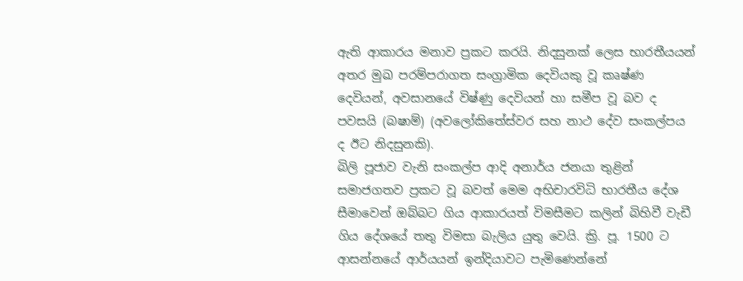ඇති ආකාරය මනාව ප්‍රකට කරයි. නිදසුනක්‌ ලෙස භාරතීයයන් අතර මුඛ පරම්පරාගත සංග්‍රාමික දෙවියකු වූ කෘෂ්ණ දෙවියන්, අවසානයේ විෂ්ණු දෙවියන් හා සමීප වූ බව ද පවසයි (බෂාම්) (අවලෝකිතේස්‌වර සහ නාථ දේව සංකල්පය ද ඊට නිදසුනකි).
බිලි පූජාව වැනි සංකල්ප ආදි අනාර්ය ජනයා තුළින් සමාජගතව ප්‍රකට වූ බවත් මෙම අභිචාරවිධි භාරතීය දේශ සීමාවෙන් ඔබ්බට ගිය ආකාරයත් විමසීමට කලින් බිහිවී වැඩී ගිය දේශයේ තතු විමසා බැලිය යුතු වෙයි. ක්‍රි. පූ. 1500 ට ආසන්නයේ ආර්යයන් ඉන්දියාවට පැමිණෙන්නේ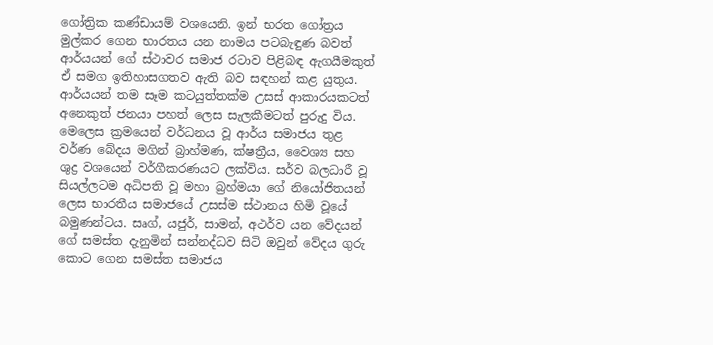ගෝත්‍රික කණ්‌ඩායම් වශයෙනි. ඉන් භරත ගෝත්‍රය මුල්කර ගෙන භාරතය යන නාමය පටබැඳුණ බවත් ආර්යයන් ගේ ස්‌ථාවර සමාජ රටාව පිළිබඳ ඇගයීමකුත් ඒ සමග ඉතිහාසගතව ඇති බව සඳහන් කළ යුතුය. ආර්යයන් තම සෑම කටයුත්තක්‌ම උසස්‌ ආකාරයකටත් අනෙකුත් ජනයා පහත් ලෙස සැලකීමටත් පුරුදු විය. මෙලෙස ක්‍රමයෙන් වර්ධනය වූ ආර්ය සමාජය තුළ වර්ණ බේදය මගින් බ්‍රාහ්මණ, ක්‌ෂත්‍රීය, වෛශ්‍ය සහ ශුද්‍ර වශයෙන් වර්ගීකරණයට ලක්‌විය. සර්ව බලධාරී වූ සියල්ලටම අධිපති වූ මහා බ්‍රහ්මයා ගේ නියෝජිතයන් ලෙස භාරතීය සමාජයේ උසස්‌ම ස්‌ථානය හිමි වූයේ බමුණන්ටය. සෘග්, යජුර්, සාමන්, අථර්ව යන වේදයන් ගේ සමස්‌ත දැනුමින් සන්නද්ධව සිටි ඔවුන් වේදය ගුරු කොට ගෙන සමස්‌ත සමාජය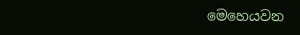මෙහෙයවන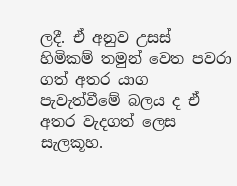ලදී. ඒ අනුව උසස්‌ හිමිකම් තමුන් වෙත පවරා ගත් අතර යාග පැවැත්වීමේ බලය ද ඒ අතර වැදගත් ලෙස සැලකූහ.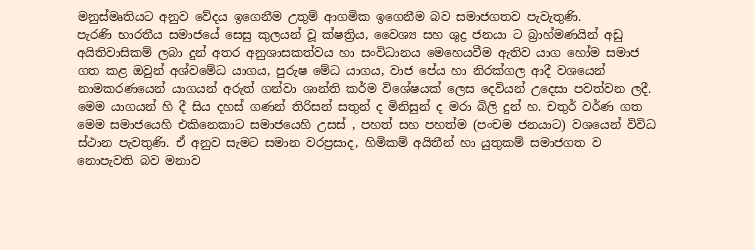මනුස්‌මෘතියට අනුව වේදය ඉගෙනීම උතුම් ආගමික ඉගෙනීම බව සමාජගතව පැවැතුණි.
පැරණි භාරතීය සමාජයේ සෙසු කුලයන් වූ ක්‌ෂත්‍රිය, වෛශ්‍ය සහ ශුද්‍ර ජනයා ට බ්‍රාහ්මණයින් අඩු අයිතිවාසිකම් ලබා දුන් අතර අනුශාසකත්වය හා සංවිධානය මෙහෙයවීම ඇතිව යාග හෝම සමාජ ගත කළ ඔවුන් අශ්වමේධ යාගය, පුරුෂ මේධ යාගය, වාජ පේය හා නිරක්‌ගල ආදී වශයෙන් නාමකරණයෙන් යාගයන් අරුත් ගන්වා ශාන්ති කර්ම විශේෂයක්‌ ලෙස දෙවියන් උදෙසා පවත්වන ලදී. මෙම යාගයන් හි දී සිය දහස්‌ ගණන් තිරිසන් සතුන් ද මිනිසුන් ද මරා බිලි දුන් හ. චතුර් වර්ණ ගත මෙම සමාජයෙහි එකිනෙකාට සමාජයෙහි උසස්‌ , පහත් සහ පහත්ම (පංචම ජනයාට) වශයෙන් විවිධ ස්‌ථාන පැවතුණි. ඒ අනුව සැමට සමාන වරප්‍රසාද, හිමිකම් අයිතීන් හා යුතුකම් සමාජගත ව නොපැවති බව මනාව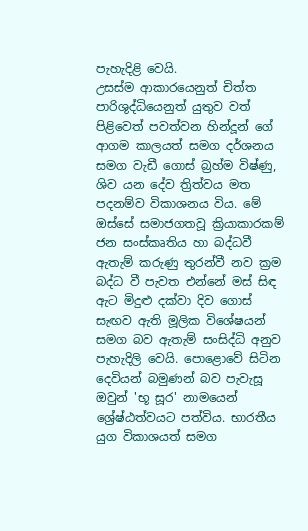පැහැදිළි වෙයි.
උසස්‌ම ආකාරයෙනුත් චිත්ත පාරිශුද්ධියෙනුත් යුතුව වත් පිළිවෙත් පවත්වන හින්දූන් ගේ ආගම කාලයත් සමග දර්ශනය සමග වැඩී ගොස්‌ බ්‍රහ්ම විෂ්ණු, ශිව යන දේව ත්‍රිත්වය මත පදනම්ව විකාශනය විය. මේ ඔස්‌සේ සමාජගතවූ ක්‍රියාකාරකම් ජන සංස්‌කෘතිය හා බද්ධවී ඇතැම් කරුණු තුරන්වී නව ක්‍රම බද්ධ වී පැවත එන්නේ මස්‌ සිඳ ඇට මිදුළු දක්‌වා දිව ගොස්‌ සැඟව ඇති මූලික විශේෂයන් සමග බව ඇතැම් සංසිද්ධි අනුව පැහැදිලි වෙයි. පොළොවේ සිටින දෙවියන් බමුණන් බව පැවැසූ ඔවුන් 'භූ සූර' නාමයෙන් ශ්‍රේෂ්ඨත්වයට පත්විය. භාරතීය යුග විකාශයත් සමග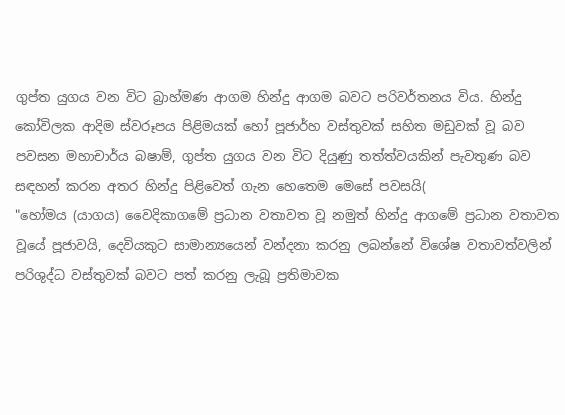ගුප්ත යුගය වන විට බ්‍රාහ්මණ ආගම හින්දු ආගම බවට පරිවර්තනය විය. හින්දු කෝවිලක ආදිම ස්‌වරූපය පිළිමයක්‌ හෝ පූජාර්හ වස්‌තුවක්‌ සහිත මඩුවක්‌ වූ බව පවසන මහාචාර්ය බෂාම්, ගුප්ත යුගය වන විට දියුණු තත්ත්වයකින් පැවතුණ බව සඳහන් කරන අතර හින්දු පිළිවෙත් ගැන හෙතෙම මෙසේ පවසයි(
"හෝමය (යාගය) වෛදිකාගමේ ප්‍රධාන වතාවත වූ නමුත් හින්දු ආගමේ ප්‍රධාන වතාවත වූයේ පූජාවයි, දෙවියකුට සාමාන්‍යයෙන් වන්දනා කරනු ලබන්නේ විශේෂ වතාවත්වලින් පරිශුද්ධ වස්‌තුවක්‌ බවට පත් කරනු ලැබූ ප්‍රතිමාවක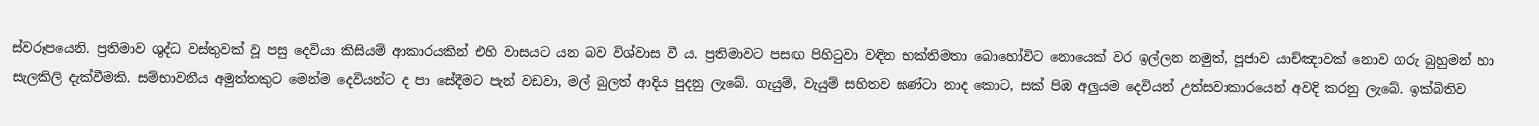ස්‌වරූපයෙනි. ප්‍රතිමාව ශුද්ධ වස්‌තුවක්‌ වූ පසු දෙවියා කිසියම් ආකාරයකින් එහි වාසයට යන බව විශ්වාස වී ය. ප්‍රතිමාවට පසඟ පිහිටුවා වඳින භක්‌තිමතා බොහෝවිට නොයෙක්‌ වර ඉල්ලන නමුත්, පූජාව යාච්ඤාවක්‌ නොව ගරු බුහුමන් හා සැලකිලි දැක්‌වීමකි. සම්භාවනීය අමුත්තකුට මෙන්ම දෙවියන්ට ද පා සේදීමට පැන් වඩවා, මල් බුලත් ආදිය පුදනු ලැබේ. ගැයුම්, වැයුම් සහිතව ඝණ්‌ටා නාද කොට, සක්‌ පිඹ අලුයම දෙවියන් උත්සවාකාරයෙන් අවදි කරනු ලැබේ. ඉක්‌බිතිව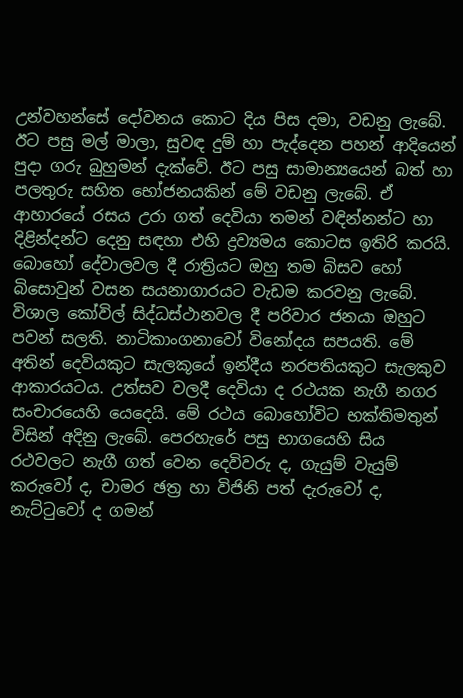උන්වහන්සේ දෝවනය කොට දිය පිස දමා, වඩනු ලැබේ. ඊට පසු මල් මාලා, සුවඳ දුම් හා පැද්දෙන පහන් ආදියෙන් පුදා ගරු බුහුමන් දැක්‌වේ. ඊට පසු සාමාන්‍යයෙන් බත් හා පලතුරු සහිත භෝජනයකින් මේ වඩනු ලැබේ. ඒ ආහාරයේ රසය උරා ගත් දෙවියා තමන් වඳින්නන්ට හා දිළින්දන්ට දෙනු සඳහා එහි ද්‍රව්‍යමය කොටස ඉතිරි කරයි. බොහෝ දේවාලවල දී රාත්‍රියට ඔහු තම බිසව හෝ බිසොවුන් වසන සයනාගාරයට වැඩම කරවනු ලැබේ. විශාල කෝවිල් සිද්ධස්‌ථානවල දී පරිවාර ජනයා ඔහුට පවන් සලති. නාටිකාංගනාවෝ විනෝදය සපයති. මේ අතින් දෙවියකුට සැලකූයේ ඉන්දීය නරපතියකුට සැලකුව ආකාරයටය. උත්සව වලදී දෙවියා ද රථයක නැගී නගර සංචාරයෙහි යෙදෙයි. මේ රථය බොහෝවිට භක්‌තිමතුන් විසින් අදිනු ලැබේ. පෙරහැරේ පසු භාගයෙහි සිය රථවලට නැගී ගත් වෙන දෙවිවරු ද, ගැයුම් වැයුම් කරුවෝ ද, චාමර ඡත්‍ර හා විජිනි පත් දැරුවෝ ද, නැට්‌ටුවෝ ද ගමන්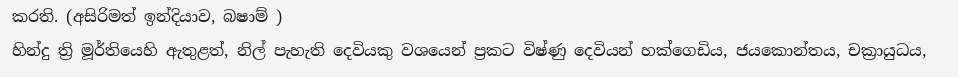කරති. (අසිරිමත් ඉන්දියාව, බෂාම් )
හින්දු ත්‍රි මූර්තියෙහි ඇතුළත්, නිල් පැහැති දෙවියකු වශයෙන් ප්‍රකට විෂ්ණු දෙවියන් හක්‌ගෙඩිය, ජයකොන්තය, චක්‍රායුධය,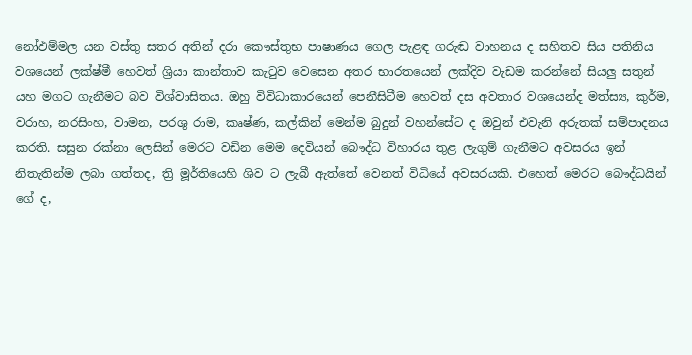නෝඵම්මල යන වස්‌තු සතර අතින් දරා කෞස්‌තුභ පාෂාණය ගෙල පැළඳ ගරුඬ වාහනය ද සහිතව සිය පතිනිය වශයෙන් ලක්‌ෂ්මී හෙවත් ශ්‍රියා කාන්තාව කැටුව වෙසෙන අතර භාරතයෙන් ලක්‌දිව වැඩම කරන්නේ සියලු සතුන් යහ මගට ගැනීමට බව විශ්වාසිතය. ඔහු විවිධාකාරයෙන් පෙනීසිටීම හෙවත් දස අවතාර වශයෙන්ද මත්ස්‍ය, කුර්ම, වරාහ, නරසිංහ, වාමන, පරශු රාම, කෘෂ්ණ, කල්කින් මෙන්ම බුදුන් වහන්සේට ද ඔවුන් එවැනි අරුතක්‌ සම්පාදනය කරති. සසුන රක්‌නා ලෙසින් මෙරට වඩින මෙම දෙවියන් බෞද්ධ විහාරය තුළ ලැගුම් ගැනීමට අවසරය ඉන් නිතැතින්ම ලබා ගත්තද, ත්‍රි මූර්තියෙහි ශිව ට ලැබී ඇත්තේ වෙනත් විධියේ අවසරයකි. එහෙත් මෙරට බෞද්ධයින් ගේ ද,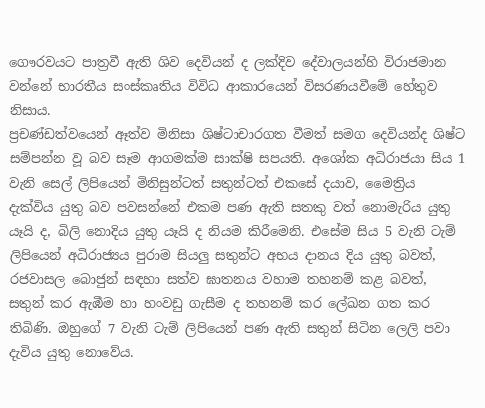ගෞරවයට පාත්‍රවී ඇති ශිව දෙවියන් ද ලක්‌දිව දේවාලයන්හි විරාජමාන වන්නේ භාරතීය සංස්‌කෘතිය විවිධ ආකාරයෙන් විසරණයවීමේ හේතුව නිසාය.
ප්‍රචණ්‌ඩත්වයෙන් ඈත්ව මිනිසා ශිෂ්ටාචාරගත වීමත් සමග දෙවියන්ද ශිෂ්ට සම්පන්න වූ බව සෑම ආගමක්‌ම සාක්‌ෂි සපයති. අශෝක අධිරාජයා සිය 1 වැනි සෙල් ලිපියෙන් මිනිසුන්ටත් සතුන්ටත් එකසේ දයාව, මෛත්‍රිය දැක්‌විය යුතු බව පවසන්නේ එකම පණ ඇති සතකු වත් නොමැරිය යුතු යෑයි ද, බිලි නොදිය යුතු යෑයි ද නියම කිරීමෙනි. එසේම සිය 5 වැනි ටැම් ලිපියෙන් අධිරාජ්‍යය පුරාම සියලු සතුන්ට අභය දානය දිය යුතු බවත්, රජවාසල බොජුන් සඳහා සත්ව ඝාතනය වහාම තහනම් කළ බවත්, සතුන් කර ඇඹීම හා හංවඩු ගැසීම ද තහනම් කර ලේඛන ගත කර තිබිණි. ඔහුගේ 7 වැනි ටැම් ලිපියෙන් පණ ඇති සතුන් සිටින ලෙලි පවා දැවිය යුතු නොවේය.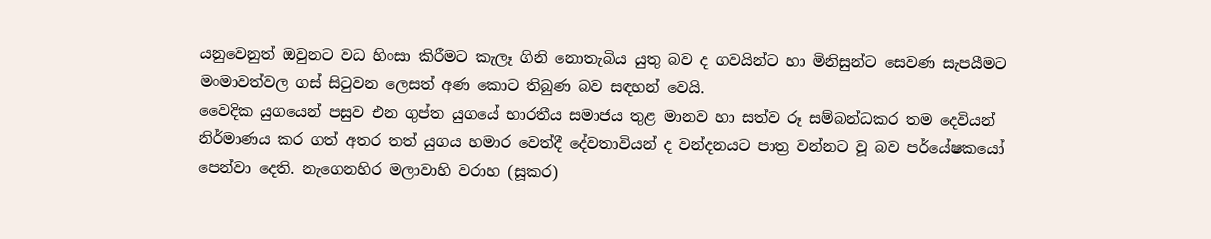යනුවෙනුත් ඔවුනට වධ හිංසා කිරීමට කැලෑ ගිනි නොතැබිය යුතු බව ද ගවයින්ට හා මිනිසුන්ට සෙවණ සැපයීමට මංමාවත්වල ගස්‌ සිටුවන ලෙසත් අණ කොට තිබුණ බව සඳහන් වෙයි.
වෛදික යුගයෙන් පසුව එන ගුප්ත යුගයේ භාරතීය සමාජය තුළ මානව හා සත්ව රූ සම්බන්ධකර තම දෙවියන් නිර්මාණය කර ගත් අතර තත් යුගය හමාර වෙත්දී දේවතාවියන් ද වන්දනයට පාත්‍ර වන්නට වූ බව පර්යේෂකයෝ පෙන්වා දෙති. නැගෙනහිර මලාවාහි වරාහ (සූකර)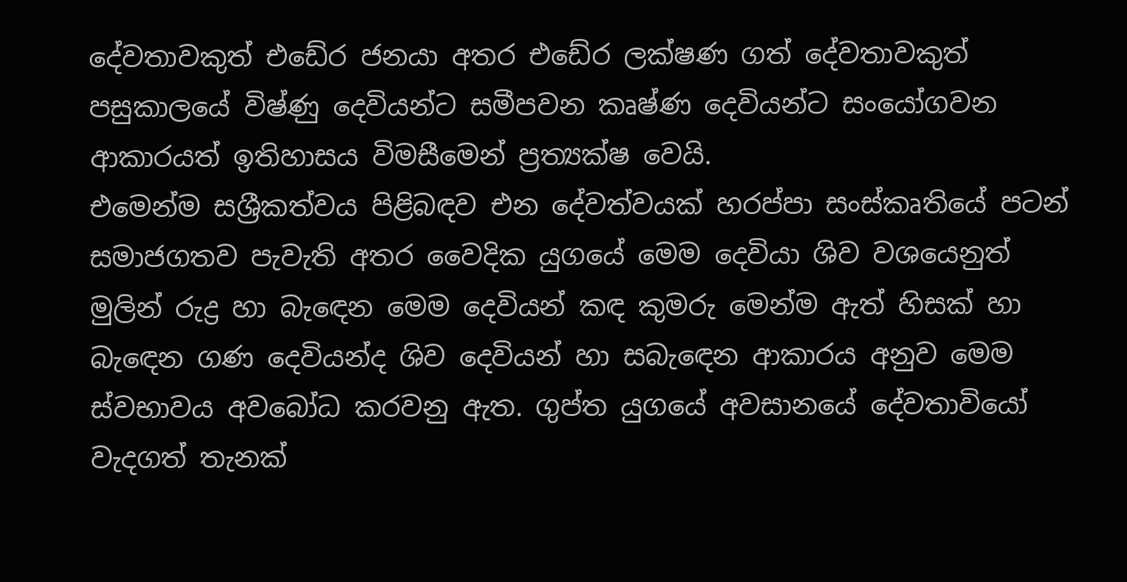දේවතාවකුත් එඩේර ජනයා අතර එඩේර ලක්‌ෂණ ගත් දේවතාවකුත් පසුකාලයේ විෂ්ණු දෙවියන්ට සමීපවන කෘෂ්ණ දෙවියන්ට සංයෝගවන ආකාරයත් ඉතිහාසය විමසීමෙන් ප්‍රත්‍යක්‌ෂ වෙයි.
එමෙන්ම සශ්‍රීකත්වය පිළිබඳව එන දේවත්වයක්‌ හරප්පා සංස්‌කෘතියේ පටන් සමාජගතව පැවැති අතර වෛදික යුගයේ මෙම දෙවියා ශිව වශයෙනුත් මුලින් රුද්‍ර හා බැඳෙන මෙම දෙවියන් කඳ කුමරු මෙන්ම ඇත් හිසක්‌ හා බැඳෙන ගණ දෙවියන්ද ශිව දෙවියන් හා සබැඳෙන ආකාරය අනුව මෙම ස්‌වභාවය අවබෝධ කරවනු ඇත. ගුප්ත යුගයේ අවසානයේ දේවතාවියෝ වැදගත් තැනක්‌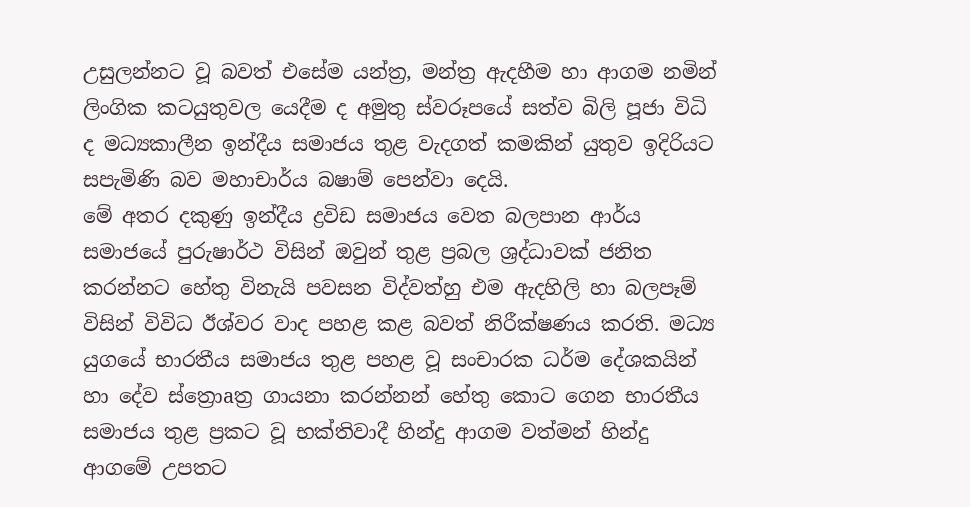උසුලන්නට වූ බවත් එසේම යන්ත්‍ර, මන්ත්‍ර ඇදහීම හා ආගම නමින් ලිංගික කටයුතුවල යෙදීම ද අමුතු ස්‌වරූපයේ සත්ව බිලි පූජා විධි ද මධ්‍යකාලීන ඉන්දීය සමාජය තුළ වැදගත් කමකින් යුතුව ඉදිරියට සපැමිණි බව මහාචාර්ය බෂාම් පෙන්වා දෙයි.
මේ අතර දකුණු ඉන්දීය ද්‍රවිඩ සමාජය වෙත බලපාන ආර්ය සමාජයේ පුරුෂාර්ථ විසින් ඔවුන් තුළ ප්‍රබල ශ්‍රද්ධාවක්‌ ජනිත කරන්නට හේතු විනැයි පවසන විද්වත්හු එම ඇදහිලි හා බලපෑම් විසින් විවිධ ඊශ්වර වාද පහළ කළ බවත් නිරීක්‌ෂණය කරති. මධ්‍ය යුගයේ භාරතීය සමාජය තුළ පහළ වූ සංචාරක ධර්ම දේශකයින් හා දේව ස්‌ත්‍රොaත්‍ර ගායනා කරන්නන් හේතු කොට ගෙන භාරතීය සමාජය තුළ ප්‍රකට වූ භක්‌තිවාදී හින්දු ආගම වත්මන් හින්දු ආගමේ උපතට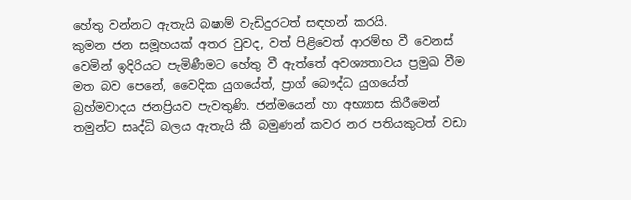හේතු වන්නට ඇතැයි බෂාම් වැඩිදුරටත් සඳහන් කරයි.
කුමන ජන සමූහයක්‌ අතර වුවද, වත් පිළිවෙත් ආරම්භ වී වෙනස්‌ වෙමින් ඉදිරියට පැමිණීමට හේතු වී ඇත්තේ අවශ්‍යතාවය ප්‍රමුඛ වීම මත බව පෙනේ, වෛදික යුගයේත්, ප්‍රාග් බෞද්ධ යුගයේත් බ්‍රහ්මවාදය ජනප්‍රියව පැවතුණි. ජන්මයෙන් හා අභ්‍යාස කිරීමෙන් තමුන්ට සෘද්ධි බලය ඇතැයි කී බමුණන් කවර නර පතියකුටත් වඩා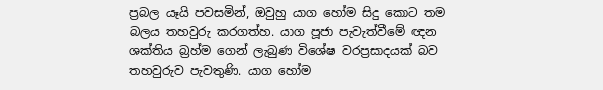ප්‍රබල යෑයි පවසමින්, ඔවුහු යාග හෝම සිදු කොට තම බලය තහවුරු කරගත්හ. යාග පූජා පැවැත්වීමේ ඥන ශක්‌තිය බ්‍රහ්ම ගෙන් ලැබුණ විශේෂ වරප්‍රසාදයක්‌ බව තහවුරුව පැවතුණි. යාග හෝම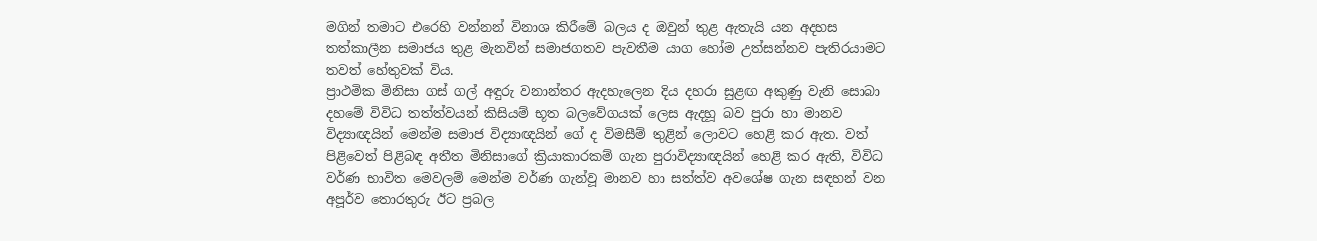මගින් තමාට එරෙහි වන්නන් විනාශ කිරීමේ බලය ද ඔවුන් තුළ ඇතැයි යන අදහස තත්කාලීන සමාජය තුළ මැනවින් සමාජගතව පැවතීම යාග හෝම උත්සන්නව පැතිරයාමට තවත් හේතුවක්‌ විය.
ප්‍රාථමික මිනිසා ගස්‌ ගල් අඳුරු වනාන්තර ඇදහැලෙන දිය දහරා සුළඟ අකුණු වැනි සොබා දහමේ විවිධ තත්ත්වයන් කිසියම් භූත බලවේගයක්‌ ලෙස ඇදහූ බව පුරා හා මානව විද්‍යාඥයින් මෙන්ම සමාජ විද්‍යාඥයින් ගේ ද විමසීම් තුළින් ලොවට හෙළි කර ඇත. වත් පිළිවෙත් පිළිබඳ අතීත මිනිසාගේ ක්‍රියාකාරකම් ගැන පුරාවිද්‍යාඥයින් හෙළි කර ඇති, විවිධ වර්ණ භාවිත මෙවලම් මෙන්ම වර්ණ ගැන්වූ මානව හා සත්ත්ව අවශේෂ ගැන සඳහන් වන අපූර්ව තොරතුරු ඊට ප්‍රබල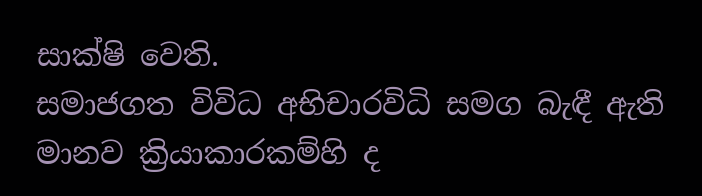සාක්‌ෂි වෙති.
සමාජගත විවිධ අභිචාරවිධි සමග බැඳී ඇති මානව ක්‍රියාකාරකම්හි ද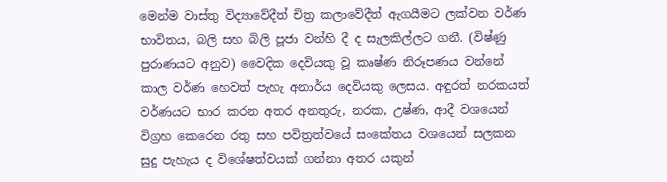මෙන්ම වාස්‌තු විද්‍යාවේදීත් චිත්‍ර කලාවේදීත් ඇගයීමට ලක්‌වන වර්ණ භාවිතය, බලි සහ බිලි පූජා වන්හි දී ද සැලකිල්ලට ගනී. (විෂ්ණු පුරාණයට අනුව) වෛදික දෙවියකු වූ කෘෂ්ණ නිරූපණය වන්නේ කාල වර්ණ හෙවත් පැහැ අනාර්ය දෙවියකු ලෙසය. අඳුරත් නරකයත් වර්ණයට භාර කරන අතර අනතුරු, නරක, උෂ්ණ, ආදී වශයෙන් විග්‍රහ කෙරෙන රතු සහ පවිත්‍රත්වයේ සංකේතය වශයෙන් සලකන සුදු පැහැය ද විශේෂත්වයක්‌ ගන්නා අතර යකුන්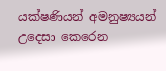යක්‌ෂණියන් අමනුෂ්‍යයන් උදෙසා කෙරෙන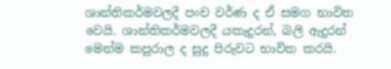ශාන්තිකර්මවලදී පංච වර්ණ ද ඒ සමග භාවිත වෙයි. ශාන්තිකර්මවලදී යකැදුරන්, බලි ඇදුරන් මෙන්ම කපුරාල ද සුදු පිරුවට භාවිත කරයි.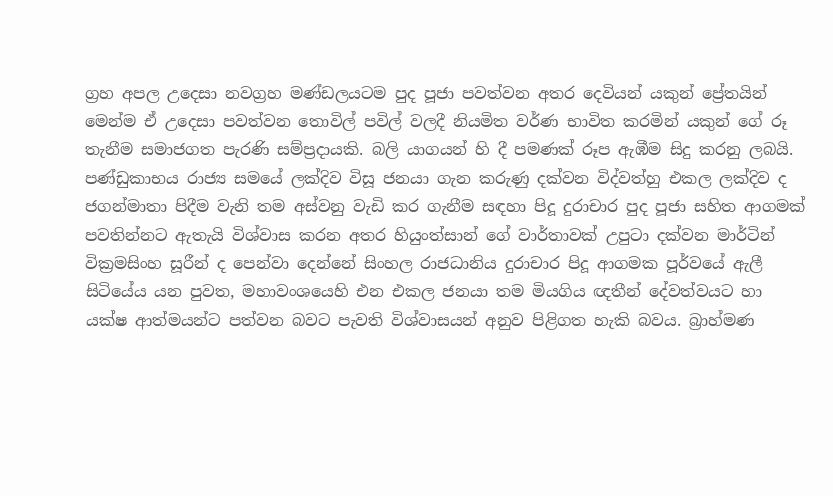ග්‍රහ අපල උදෙසා නවග්‍රහ මණ්‌ඩලයටම පුද පූජා පවත්වන අතර දෙවියන් යකුන් ප්‍රේතයින් මෙන්ම ඒ උදෙසා පවත්වන තොවිල් පවිල් වලදී නියමිත වර්ණ භාවිත කරමින් යකුන් ගේ රූ තැනීම සමාජගත පැරණි සම්ප්‍රදායකි. බලි යාගයන් හි දී පමණක්‌ රූප ඇඹීම සිදු කරනු ලබයි.
පණ්‌ඩුකාභය රාජ්‍ය සමයේ ලක්‌දිව විසූ ජනයා ගැන කරුණු දක්‌වන විද්වත්හු එකල ලක්‌දිව ද ජගන්මාතා පිදීම වැනි තම අස්‌වනු වැඩි කර ගැනීම සඳහා පිදූ දුරාචාර පුද පූජා සහිත ආගමක්‌ පවතින්නට ඇතැයි විශ්වාස කරන අතර හියුංත්සාන් ගේ වාර්තාවක්‌ උපුටා දක්‌වන මාර්ටින් වික්‍රමසිංහ සූරීන් ද පෙන්වා දෙන්නේ සිංහල රාජධානිය දුරාචාර පිදූ ආගමක පූර්වයේ ඇලී සිටියේය යන පුවත, මහාවංශයෙහි එන එකල ජනයා තම මියගිය ඥතීන් දේවත්වයට හා යක්‌ෂ ආත්මයන්ට පත්වන බවට පැවති විශ්වාසයන් අනුව පිළිගත හැකි බවය. බ්‍රාහ්මණ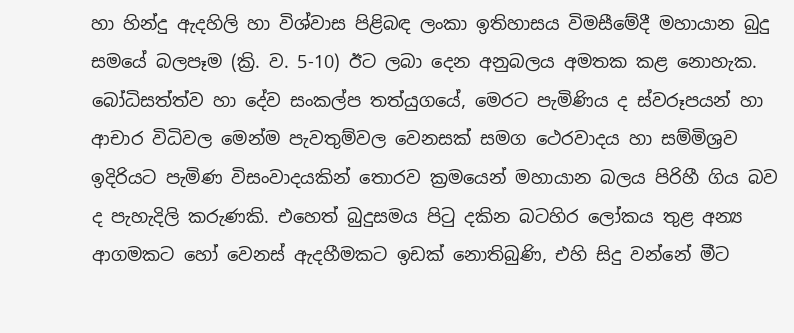හා හින්දු ඇදහිලි හා විශ්වාස පිළිබඳ ලංකා ඉතිහාසය විමසීමේදී මහායාන බුදු සමයේ බලපෑම (ක්‍රි. ව. 5-10) ඊට ලබා දෙන අනුබලය අමතක කළ නොහැක. බෝධිසත්ත්ව හා දේව සංකල්ප තත්යුගයේ, මෙරට පැමිණිය ද ස්‌වරූපයන් හා ආචාර විධිවල මෙන්ම පැවතුම්වල වෙනසක්‌ සමග ථෙරවාදය හා සම්මිශ්‍රව ඉදිරියට පැමිණ විසංවාදයකින් තොරව ක්‍රමයෙන් මහායාන බලය පිරිහී ගිය බව ද පැහැදිලි කරුණකි. එහෙත් බුදුසමය පිටු දකින බටහිර ලෝකය තුළ අන්‍ය ආගමකට හෝ වෙනස්‌ ඇදහීමකට ඉඩක්‌ නොතිබුණි, එහි සිදු වන්නේ මීට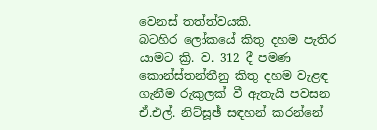වෙනස්‌ තත්ත්වයකි.
බටහිර ලෝකයේ කිතු දහම පැතිර යාමට ක්‍රි. ව. 312 දී පමණ කොන්ස්‌තන්තීනු කිතු දහම වැළඳ ගැනීම රුකුලක්‌ වී ඇතැයි පවසන ඒ.එල්. නිට්‌සූඡ් සඳහන් කරන්නේ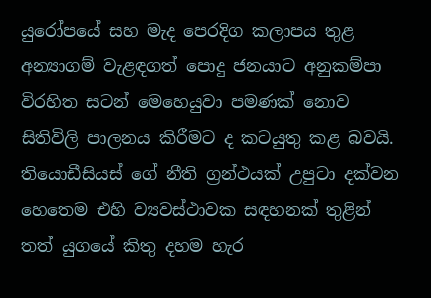යුරෝපයේ සහ මැද පෙරදිග කලාපය තුළ අන්‍යාගම් වැළඳගත් පොදු ජනයාට අනුකම්පා විරහිත සටන් මෙහෙයුවා පමණක්‌ නොව සිතිවිලි පාලනය කිරීමට ද කටයුතු කළ බවයි. තියොඩීසියස්‌ ගේ නීති ග්‍රන්ථයක්‌ උපුටා දක්‌වන හෙතෙම එහි ව්‍යවස්‌ථාවක සඳහනක්‌ තුළින් තත් යුගයේ කිතු දහම හැර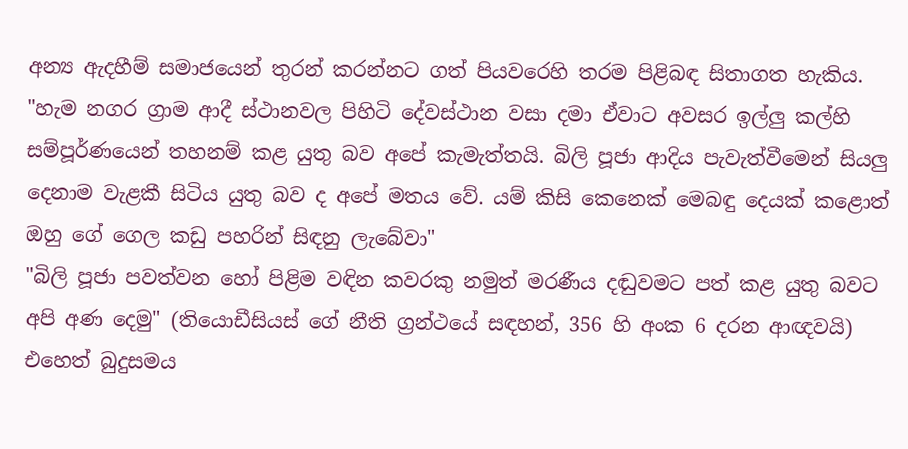අන්‍ය ඇදහීම් සමාජයෙන් තුරන් කරන්නට ගත් පියවරෙහි තරම පිළිබඳ සිතාගත හැකිය. "හැම නගර ග්‍රාම ආදී ස්‌ථානවල පිහිටි දේවස්‌ථාන වසා දමා ඒවාට අවසර ඉල්ලු කල්හි සම්පූර්ණයෙන් තහනම් කළ යුතු බව අපේ කැමැත්තයි. බිලි පූජා ආදිය පැවැත්වීමෙන් සියලු දෙනාම වැළකී සිටිය යුතු බව ද අපේ මතය වේ. යම් කිසි කෙනෙක්‌ මෙබඳු දෙයක්‌ කළොත් ඔහු ගේ ගෙල කඩු පහරින් සිඳනු ලැබේවා"
"බිලි පූජා පවත්වන හෝ පිළිම වඳින කවරකු නමුත් මරණීය දඬුවමට පත් කළ යුතු බවට අපි අණ දෙමු" (තියොඩීසියස්‌ ගේ නීති ග්‍රන්ථයේ සඳහන්, 356 හි අංක 6 දරන ආඥවයි)
එහෙත් බුදුසමය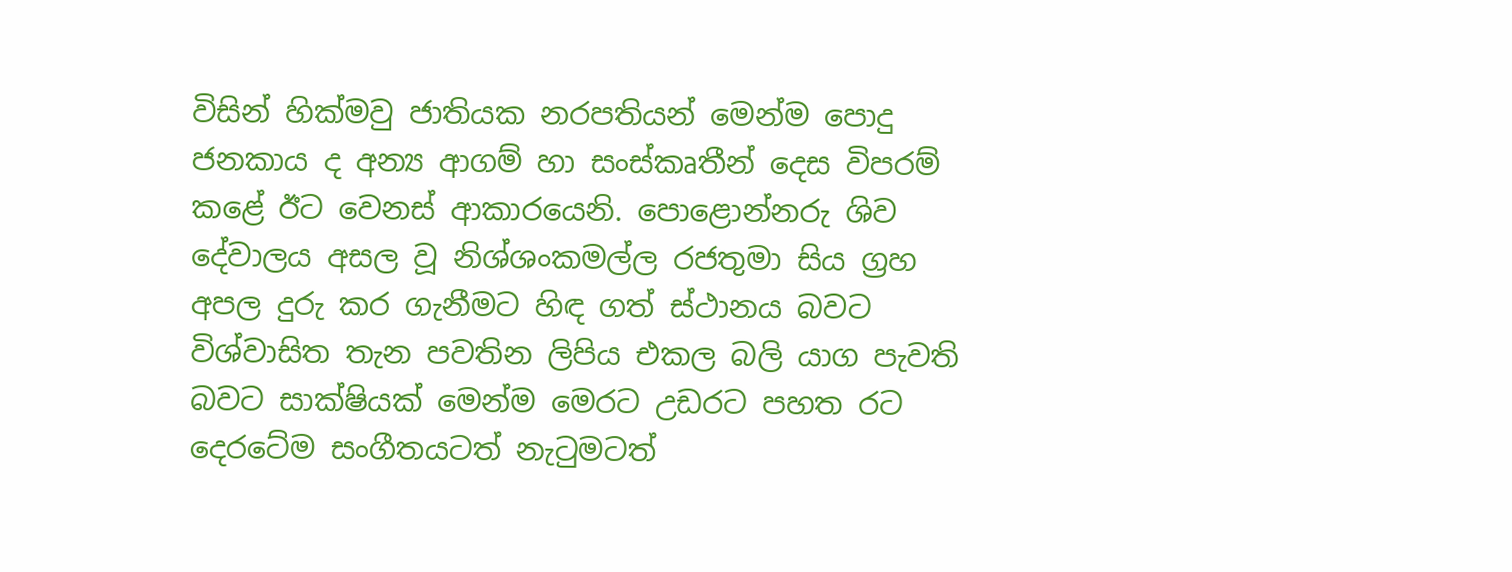විසින් හික්‌මවු ජාතියක නරපතියන් මෙන්ම පොදු ජනකාය ද අන්‍ය ආගම් හා සංස්‌කෘතීන් දෙස විපරම් කළේ ඊට වෙනස්‌ ආකාරයෙනි. පොළොන්නරු ශිව දේවාලය අසල වූ නිශ්ශංකමල්ල රජතුමා සිය ග්‍රහ අපල දුරු කර ගැනීමට හිඳ ගත් ස්‌ථානය බවට විශ්වාසිත තැන පවතින ලිපිය එකල බලි යාග පැවති බවට සාක්‌ෂියක්‌ මෙන්ම මෙරට උඩරට පහත රට දෙරටේම සංගීතයටත් නැටුමටත්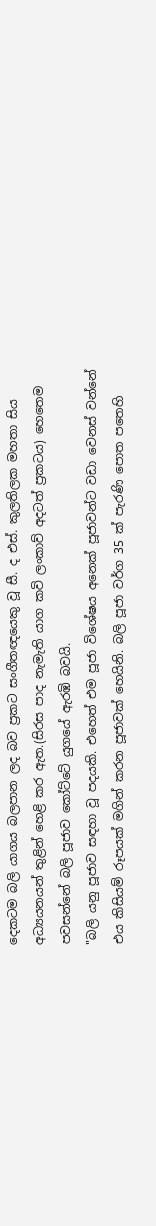දෙකටම බලි යාගය බලපාන ලද බව ප්‍රකට සංගීතඥයෙකු වූ සී. ද එස්‌. කුලතිලක මහතා සිය අධ්‍යයනයන් තුළින් හෙළි කර ඇත.(සිරස පාද නැමැති යාග කවි ලංකාව් අදටත් ප්‍රකටය) හෙතෙම පවසන්නේ බලි පූජාව කෝට්‌ටේ යුගයේ ඇරඹි බවයි.
"බලි යනු පූජාව සඳහා වූ පදයකි. එහෙත් එම පූජා විශේෂය අනෙක්‌ පූජාවන්ට වඩා වෙනස්‌ වන්නේ එය කිසියම් රූපයක්‌ මගින් කරන පූජාවක්‌ හෙයිනි. බලි පූජා වර්ග 35 ක්‌ පැරණි පොත පතෙහි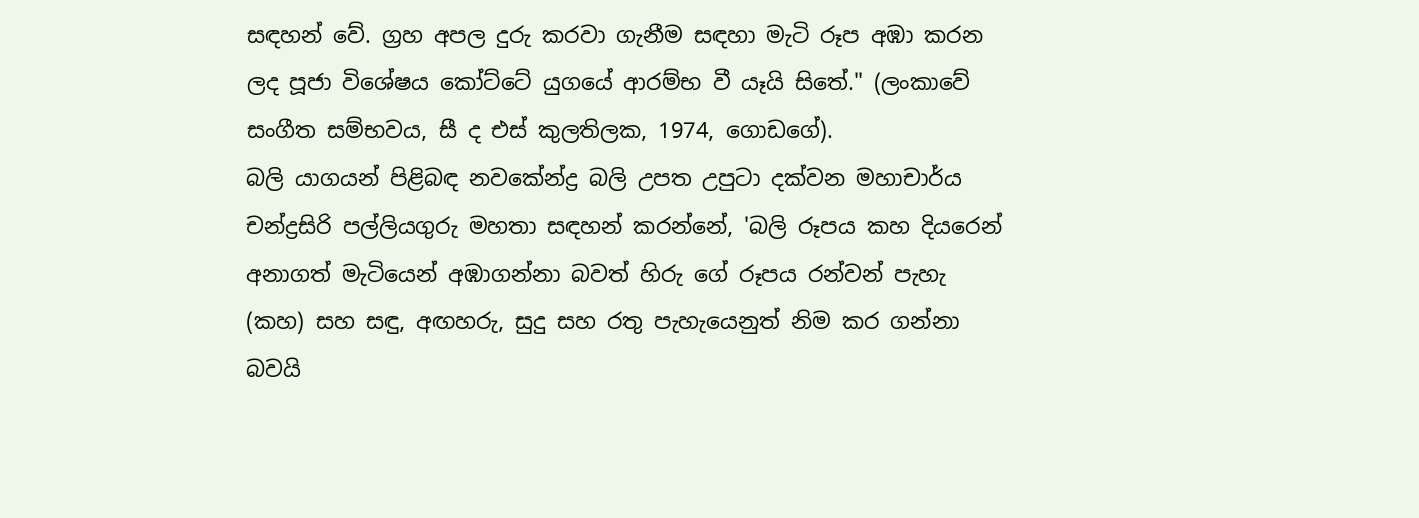සඳහන් වේ. ග්‍රහ අපල දුරු කරවා ගැනීම සඳහා මැටි රූප අඹා කරන ලද පූජා විශේෂය කෝට්‌ටේ යුගයේ ආරම්භ වී යෑයි සිතේ." (ලංකාවේ සංගීත සම්භවය, සී ද එස්‌ කුලතිලක, 1974, ගොඩගේ).
බලි යාගයන් පිළිබඳ නවකේන්ද්‍ර බලි උපත උපුටා දක්‌වන මහාචාර්ය චන්ද්‍රසිරි පල්ලියගුරු මහතා සඳහන් කරන්නේ, 'බලි රූපය කහ දියරෙන් අනාගත් මැටියෙන් අඹාගන්නා බවත් හිරු ගේ රූපය රන්වන් පැහැ (කහ) සහ සඳු, අඟහරු, සුදු සහ රතු පැහැයෙනුත් නිම කර ගන්නා බවයි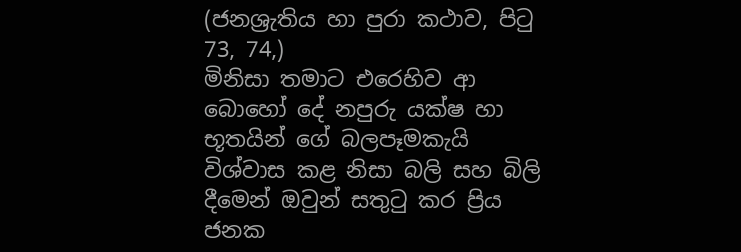(ජනශ්‍රැතිය හා පුරා කථාව, පිටු 73, 74,)
මිනිසා තමාට එරෙහිව ආ බොහෝ දේ නපුරු යක්‌ෂ හා භූතයින් ගේ බලපෑමකැයි විශ්වාස කළ නිසා බලි සහ බිලි දීමෙන් ඔවුන් සතුටු කර ප්‍රිය ජනක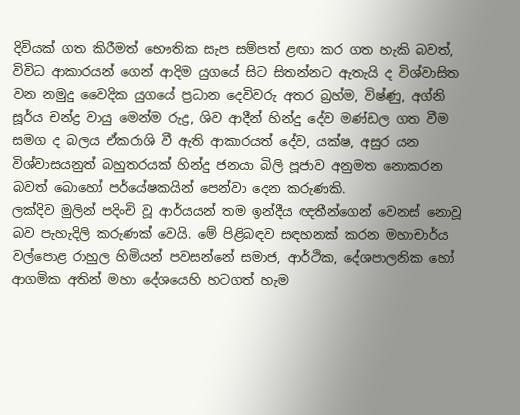දිවියක්‌ ගත කිරීමත් භෞතික සැප සම්පත් ළඟා කර ගත හැකි බවත්, විවිධ ආකාරයන් ගෙන් ආදිම යුගයේ සිට සිතන්නට ඇතැයි ද විශ්වාසිත වන නමුදු වෛදික යුගයේ ප්‍රධාන දෙවිවරු අතර බ්‍රහ්ම, විෂ්ණු, අග්නි සූර්ය චන්ද්‍ර වායු මෙන්ම රුද්‍ර, ශිව ආදීන් හින්දු දේව මණ්‌ඩල ගත වීම සමග ද බලය ඒකරාශි වී ඇති ආකාරයත් දේව, යක්‌ෂ, අසුර යන විශ්වාසයනුත් බහුතරයක්‌ හින්දු ජනයා බිලි පූජාව අනුමත නොකරන බවත් බොහෝ පර්යේෂකයින් පෙන්වා දෙන කරුණකි.
ලක්‌දිව මුලින් පදිංචි වූ ආර්යයන් තම ඉන්දීය ඥතීන්ගෙන් වෙනස්‌ නොවූ බව පැහැදිලි කරුණක්‌ වෙයි. මේ පිළිබඳව සඳහනක්‌ කරන මහාචාර්ය වල්පොළ රාහුල හිමියන් පවසන්නේ සමාජ, ආර්ථික, දේශපාලනික හෝ ආගමික අතින් මහා දේශයෙහි හටගත් හැම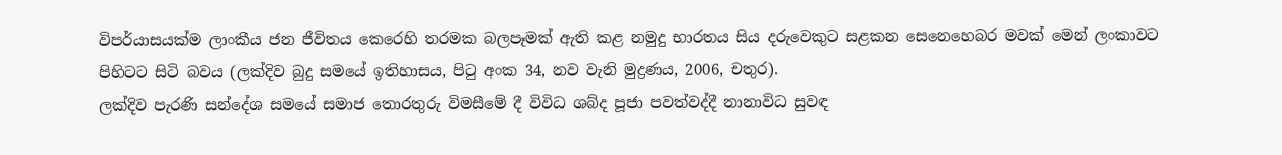විපර්යාසයක්‌ම ලාංකීය ජන ජීවිතය කෙරෙහි තරමක බලපෑමක්‌ ඇති කළ නමුදු භාරතය සිය දරුවෙකුට සළකන සෙනෙහෙබර මවක්‌ මෙන් ලංකාවට පිහිටට සිටි බවය (ලක්‌දිව බුදු සමයේ ඉතිහාසය, පිටු අංක 34, නව වැනි මුද්‍රණය, 2006, චතුර).
ලක්‌දිව පැරණි සන්දේශ සමයේ සමාජ තොරතුරු විමසීමේ දී විවිධ ශබ්ද පූජා පවත්වද්දී නානාවිධ සුවඳ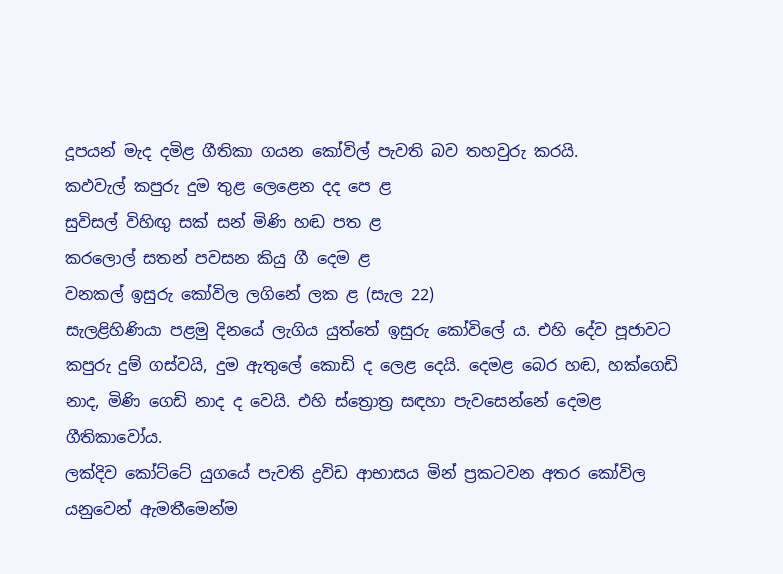දූපයන් මැද දමිළ ගීතිකා ගයන කෝවිල් පැවති බව තහවුරු කරයි.
කඵවැල් කපුරු දුම තුළ ලෙළෙන දද පෙ ළ
සුවිසල් විහිඟු සක්‌ සන් මිණි හඬ පත ළ
කරලොල් සතන් පවසන කියු ගී දෙම ළ
වනකල් ඉසුරු කෝවිල ලගිනේ ලක ළ (සැල 22)
සැලළිහිණියා පළමු දිනයේ ලැගිය යුත්තේ ඉසුරු කෝවිලේ ය. එහි දේව පූජාවට කපුරු දුම් ගස්‌වයි, දුම ඇතුලේ කොඩි ද ලෙළ දෙයි. දෙමළ බෙර හඬ, හක්‌ගෙඩි නාද, මිණි ගෙඩි නාද ද වෙයි. එහි ස්‌ත්‍රොත්‍ර සඳහා පැවසෙන්නේ දෙමළ ගීතිකාවෝය.
ලක්‌දිව කෝට්‌ටේ යුගයේ පැවති ද්‍රවිඩ ආභාසය මින් ප්‍රකටවන අතර කෝවිල යනුවෙන් ඇමතීමෙන්ම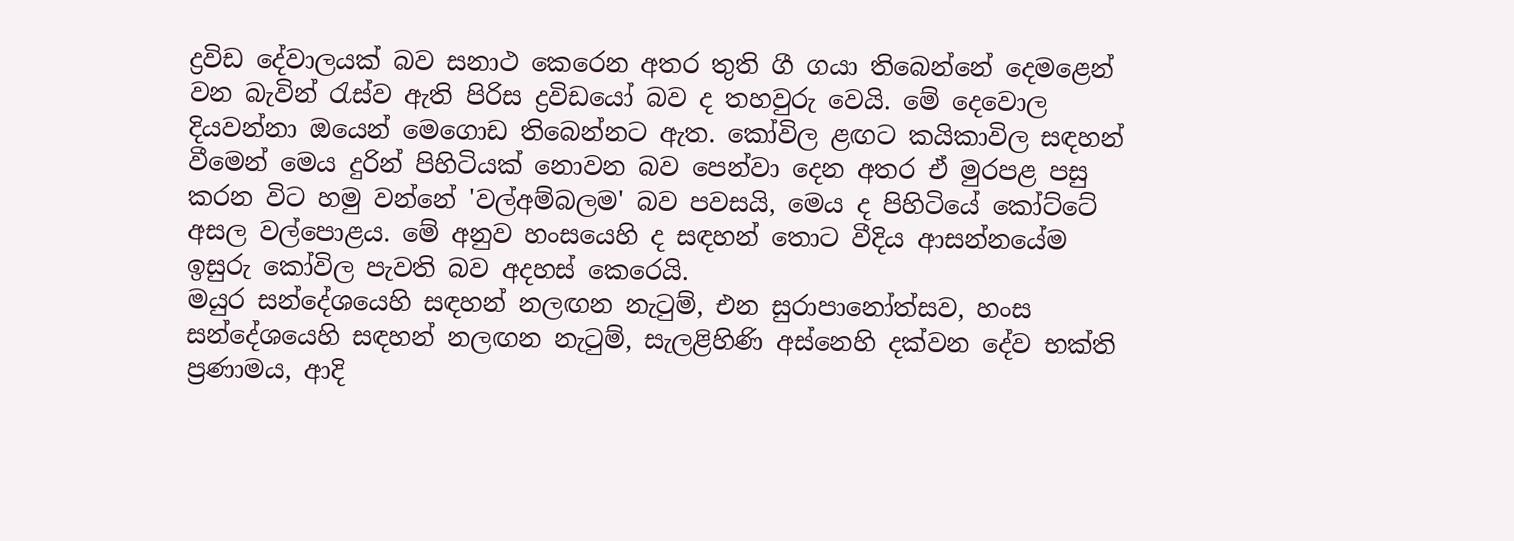ද්‍රවිඩ දේවාලයක්‌ බව සනාථ කෙරෙන අතර තුති ගී ගයා තිබෙන්නේ දෙමළෙන් වන බැවින් රැස්‌ව ඇති පිරිස ද්‍රවිඩයෝ බව ද තහවුරු වෙයි. මේ දෙවොල දියවන්නා ඔයෙන් මෙගොඩ තිබෙන්නට ඇත. කෝවිල ළඟට කයිකාවිල සඳහන් වීමෙන් මෙය දුරින් පිහිටියක්‌ නොවන බව පෙන්වා දෙන අතර ඒ මුරපළ පසු කරන විට හමු වන්නේ 'වල්අම්බලම' බව පවසයි, මෙය ද පිහිටියේ කෝට්‌ටේ අසල වල්පොළය. මේ අනුව හංසයෙහි ද සඳහන් තොට වීදිය ආසන්නයේම ඉසුරු කෝවිල පැවති බව අදහස්‌ කෙරෙයි.
මයුර සන්දේශයෙහි සඳහන් නලඟන නැටුම්, එන සුරාපානෝත්සව, හංස සන්දේශයෙහි සඳහන් නලඟන නැටුම්, සැලළිහිණි අස්‌නෙහි දක්‌වන දේව භක්‌ති ප්‍රණාමය, ආදි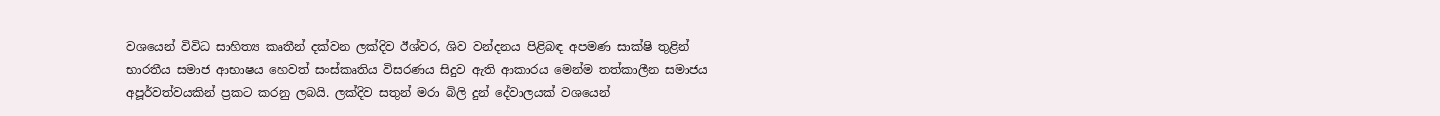වශයෙන් විවිධ සාහිත්‍ය කෘතීන් දක්‌වන ලක්‌දිව ඊශ්වර, ශිව වන්දනය පිළිබඳ අපමණ සාක්‌ෂි තුළින් භාරතීය සමාජ ආභාෂය හෙවත් සංස්‌කෘතිය විසරණය සිදුව ඇති ආකාරය මෙන්ම තත්කාලීන සමාජය අපූර්වත්වයකින් ප්‍රකට කරනු ලබයි. ලක්‌දිව සතුන් මරා බිලි දුන් දේවාලයක්‌ වශයෙන්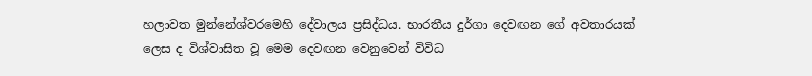හලාවත මුන්නේශ්වරමෙහි දේවාලය ප්‍රසිද්ධය. භාරතීය දුර්ගා දෙවඟන ගේ අවතාරයක්‌ ලෙස ද විශ්වාසිත වූ මෙම දෙවඟන වෙනුවෙන් විවිධ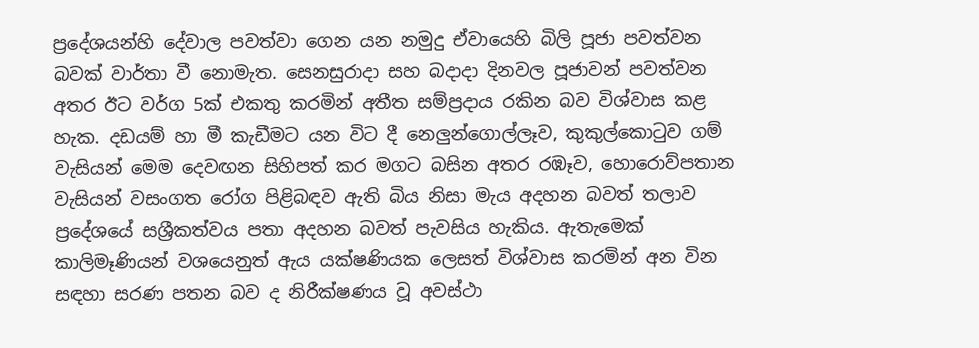ප්‍රදේශයන්හි දේවාල පවත්වා ගෙන යන නමුදු ඒවායෙහි බිලි පූජා පවත්වන බවක්‌ වාර්තා වී නොමැත. සෙනසුරාදා සහ බදාදා දිනවල පූජාවන් පවත්වන අතර ඊට වර්ග 5ක්‌ එකතු කරමින් අතීත සම්ප්‍රදාය රකින බව විශ්වාස කළ හැක. දඩයම් හා මී කැඩීමට යන විට දී නෙලුන්ගොල්ලෑව, කුකුල්කොටුව ගම් වැසියන් මෙම දෙවඟන සිහිපත් කර මගට බසින අතර රඹෑව, හොරොව්පතාන වැසියන් වසංගත රෝග පිළිබඳව ඇති බිය නිසා මැය අදහන බවත් තලාව ප්‍රදේශයේ සශ්‍රීකත්වය පතා අදහන බවත් පැවසිය හැකිය. ඇතැමෙක්‌ කාලිමෑණියන් වශයෙනුත් ඇය යක්‌ෂණියක ලෙසත් විශ්වාස කරමින් අන වින සඳහා සරණ පතන බව ද නිරීක්‌ෂණය වූ අවස්‌ථා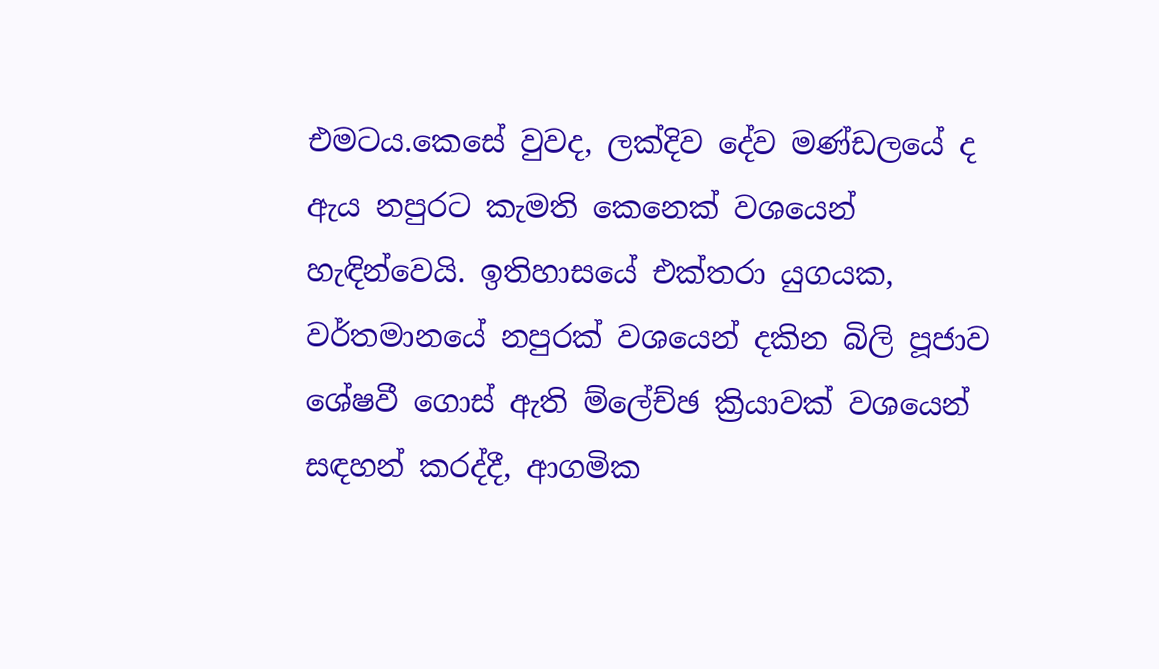එමටය.කෙසේ වුවද, ලක්‌දිව දේව මණ්‌ඩලයේ ද ඇය නපුරට කැමති කෙනෙක්‌ වශයෙන් හැඳින්වෙයි. ඉතිහාසයේ එක්‌තරා යුගයක, වර්තමානයේ නපුරක්‌ වශයෙන් දකින බිලි පූජාව ශේෂවී ගොස්‌ ඇති ම්ලේච්ඡ ක්‍රියාවක්‌ වශයෙන් සඳහන් කරද්දී, ආගමික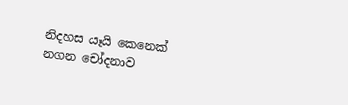නිදහස යෑයි කෙනෙක්‌ නගන චෝදනාව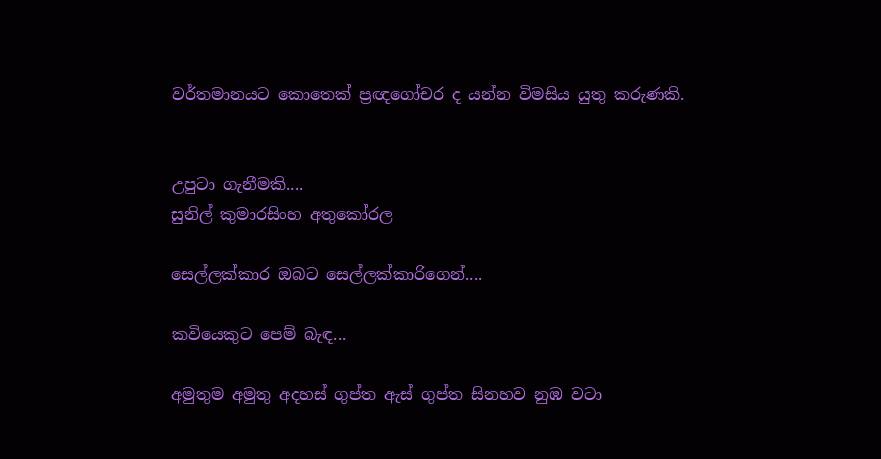වර්තමානයට කොතෙක්‌ ප්‍රඥගෝචර ද යන්න විමසිය යුතු කරුණකි.


උපුටා ගැනීමකි....
සුනිල් කුමාරසිංහ අතුකෝරල

සෙල්ලක්කාර ඔබට සෙල්ලක්කාරිගෙන්....

කවියෙකුට පෙම් බැඳ...

අමුතුම අමුතු අදහස් ගුප්ත ඇස් ගුප්ත සිනහව නුඹ වටා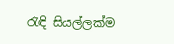රැඳි සියල්ලක්ම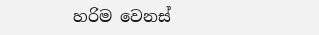හරිම වෙනස්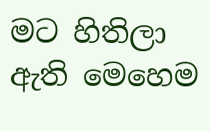මට හිතිලා ඇති මෙහෙම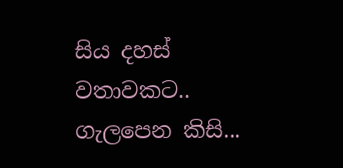සිය දහස් වතාවකට.. ගැලපෙන කිසි...